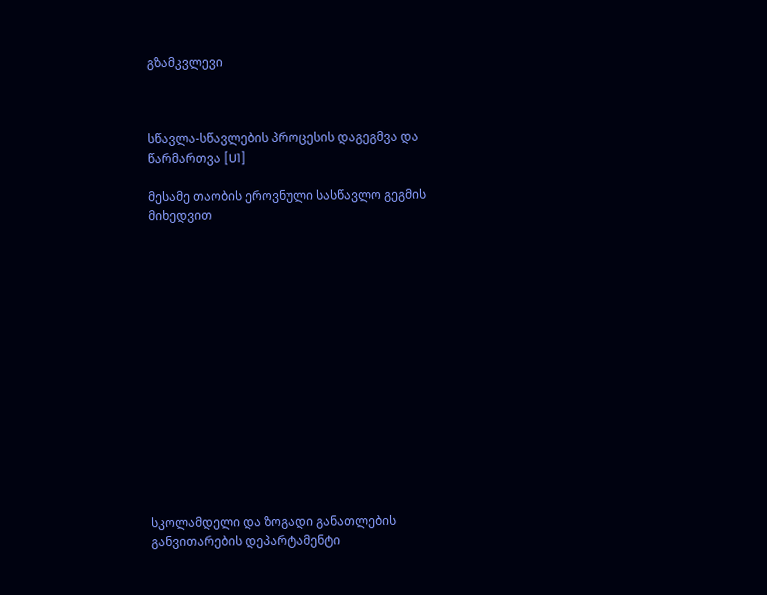გზამკვლევი



სწავლა-სწავლების პროცესის დაგეგმვა და წარმართვა [U1]

მესამე თაობის ეროვნული სასწავლო გეგმის მიხედვით















სკოლამდელი და ზოგადი განათლების განვითარების დეპარტამენტი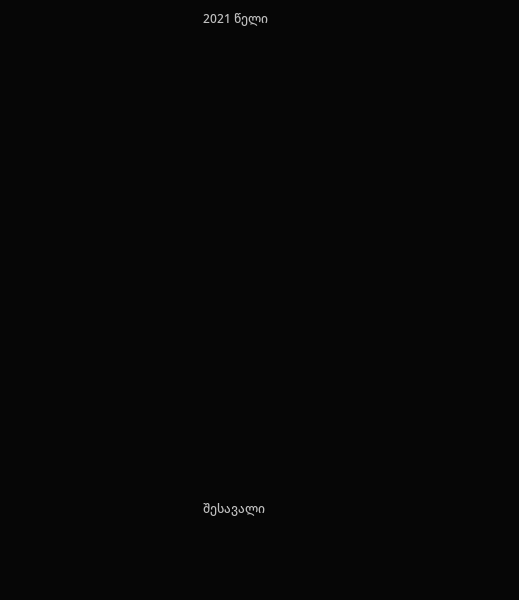2021 წელი


















შესავალი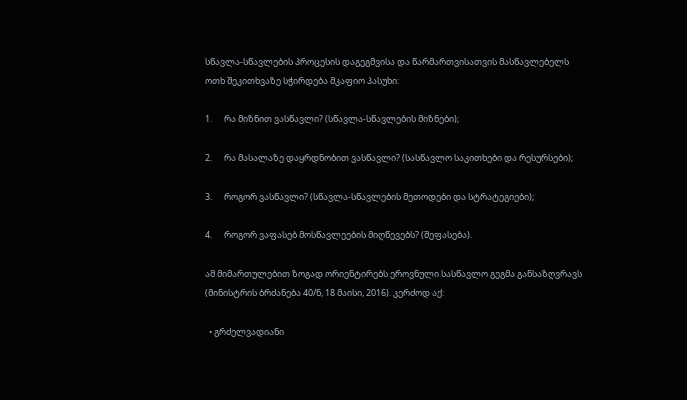სწავლა-სწავლების პროცესის დაგეგმვისა და წარმართვისათვის მასწავლებელს ოთხ შეკითხვაზე სჭირდება მკაფიო პასუხი:

1.      რა მიზნით ვასწავლი? (სწავლა-სწავლების მიზნები);

2.      რა მასალაზე დაყრდნობით ვასწავლი? (სასწავლო საკითხები და რესურსები);

3.      როგორ ვასწავლი? (სწავლა-სწავლების მეთოდები და სტრატეგიები);

4.      როგორ ვაფასებ მოსწავლეების მიღწევებს? (შეფასება).

ამ მიმართულებით ზოგად ორიენტირებს ეროვნული სასწავლო გეგმა განსაზღვრავს (მინისტრის ბრძანება 40/ნ, 18 მაისი, 2016). კერძოდ აქ:

  • გრძელვადიანი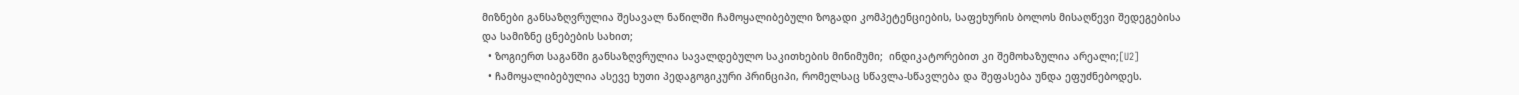მიზნები განსაზღვრულია შესავალ ნაწილში ჩამოყალიბებული ზოგადი კომპეტენციების, საფეხურის ბოლოს მისაღწევი შედეგებისა და სამიზნე ცნებების სახით;
  • ზოგიერთ საგანში განსაზღვრულია სავალდებულო საკითხების მინიმუმი;  ინდიკატორებით კი შემოხაზულია არეალი;[U2]
  • ჩამოყალიბებულია ასევე ხუთი პედაგოგიკური პრინციპი, რომელსაც სწავლა-სწავლება და შეფასება უნდა ეფუძნებოდეს.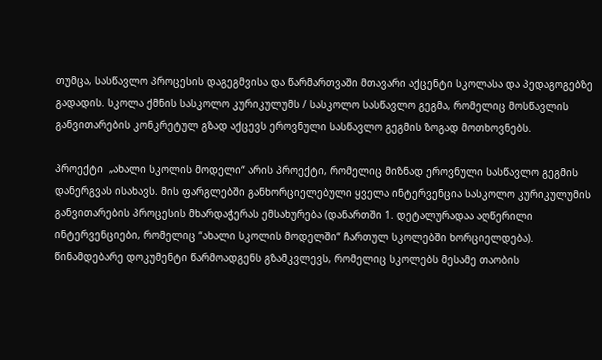თუმცა, სასწავლო პროცესის დაგეგმვისა და წარმართვაში მთავარი აქცენტი სკოლასა და პედაგოგებზე გადადის. სკოლა ქმნის სასკოლო კურიკულუმს / სასკოლო სასწავლო გეგმა, რომელიც მოსწავლის განვითარების კონკრეტულ გზად აქცევს ეროვნული სასწავლო გეგმის ზოგად მოთხოვნებს.

პროექტი  „ახალი სკოლის მოდელი“ არის პროექტი, რომელიც მიზნად ეროვნული სასწავლო გეგმის დანერგვას ისახავს. მის ფარგლებში განხორციელებული ყველა ინტერვენცია სასკოლო კურიკულუმის განვითარების პროცესის მხარდაჭერას ემსახურება (დანართში 1. დეტალურადაა აღწერილი ინტერვენციები, რომელიც “ახალი სკოლის მოდელში“ ჩართულ სკოლებში ხორციელდება). წინამდებარე დოკუმენტი წარმოადგენს გზამკვლევს, რომელიც სკოლებს მესამე თაობის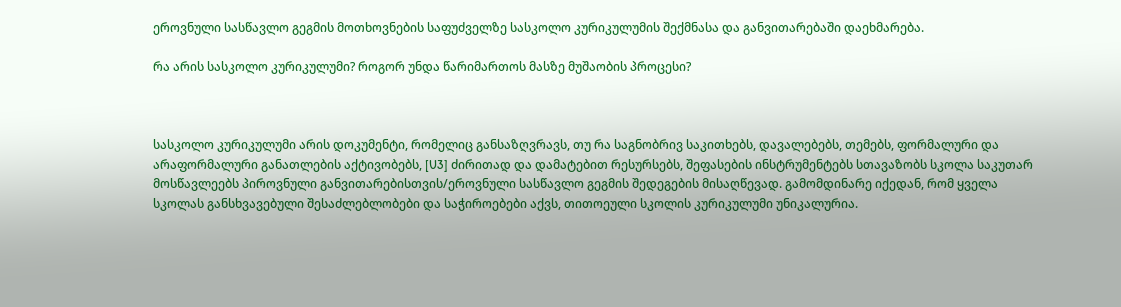ეროვნული სასწავლო გეგმის მოთხოვნების საფუძველზე სასკოლო კურიკულუმის შექმნასა და განვითარებაში დაეხმარება.

რა არის სასკოლო კურიკულუმი? როგორ უნდა წარიმართოს მასზე მუშაობის პროცესი?



სასკოლო კურიკულუმი არის დოკუმენტი, რომელიც განსაზღვრავს, თუ რა საგნობრივ საკითხებს, დავალებებს, თემებს, ფორმალური და არაფორმალური განათლების აქტივობებს, [U3] ძირითად და დამატებით რესურსებს, შეფასების ინსტრუმენტებს სთავაზობს სკოლა საკუთარ მოსწავლეებს პიროვნული განვითარებისთვის/ეროვნული სასწავლო გეგმის შედეგების მისაღწევად. გამომდინარე იქედან, რომ ყველა სკოლას განსხვავებული შესაძლებლობები და საჭიროებები აქვს, თითოეული სკოლის კურიკულუმი უნიკალურია.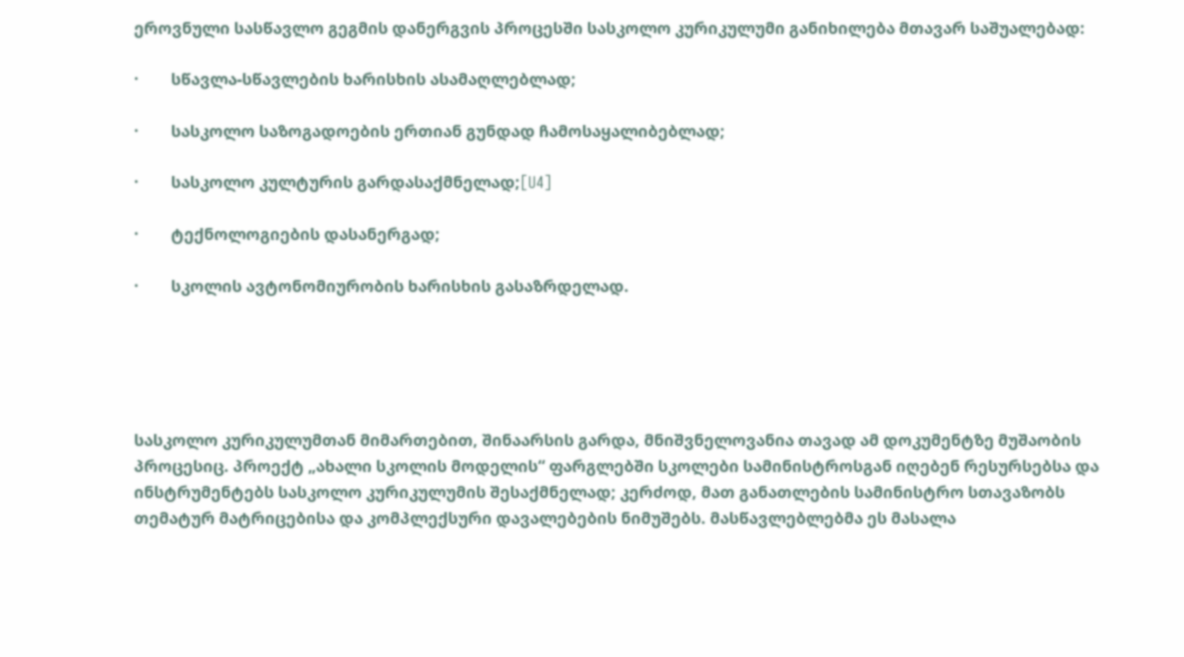ეროვნული სასწავლო გეგმის დანერგვის პროცესში სასკოლო კურიკულუმი განიხილება მთავარ საშუალებად:

·        სწავლა-სწავლების ხარისხის ასამაღლებლად;

·        სასკოლო საზოგადოების ერთიან გუნდად ჩამოსაყალიბებლად;

·        სასკოლო კულტურის გარდასაქმნელად;[U4]

·        ტექნოლოგიების დასანერგად;

·        სკოლის ავტონომიურობის ხარისხის გასაზრდელად.





სასკოლო კურიკულუმთან მიმართებით, შინაარსის გარდა, მნიშვნელოვანია თავად ამ დოკუმენტზე მუშაობის პროცესიც. პროექტ „ახალი სკოლის მოდელის“ ფარგლებში სკოლები სამინისტროსგან იღებენ რესურსებსა და ინსტრუმენტებს სასკოლო კურიკულუმის შესაქმნელად; კერძოდ, მათ განათლების სამინისტრო სთავაზობს თემატურ მატრიცებისა და კომპლექსური დავალებების ნიმუშებს. მასწავლებლებმა ეს მასალა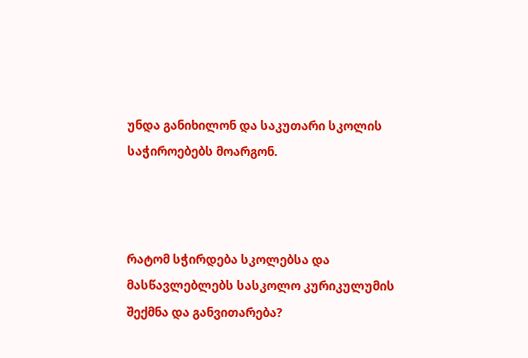უნდა განიხილონ და საკუთარი სკოლის საჭიროებებს მოარგონ.



რატომ სჭირდება სკოლებსა და მასწავლებლებს სასკოლო კურიკულუმის შექმნა და განვითარება?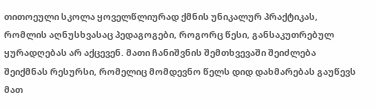თითოეული სკოლა ყოველწლიურად ქმნის უნიკალურ პრაქტიკას, რომლის აღნუსხვასაც პედაგოგები, როგორც წესი, განსაკუთრებულ ყურადღებას არ აქცევენ. მათი ჩანიშვნის შემთხვევაში შეიძლება შეიქმნას რესურსი, რომელიც მომდევნო წელს დიდ დახმარებას გაუწევს მათ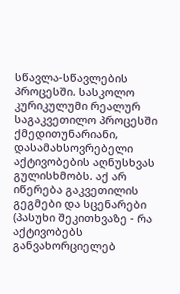სწავლა-სწავლების პროცესში. სასკოლო კურიკულუმი რეალურ საგაკვეთილო პროცესში ქმედითუნარიანი, დასამახსოვრებელი აქტივობების აღნუსხვას გულისხმობს. აქ არ იწერება გაკვეთილის გეგმები და სცენარები (პასუხი შეკითხვაზე - რა აქტივობებს განვახორციელებ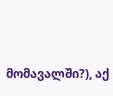მომავალში?), აქ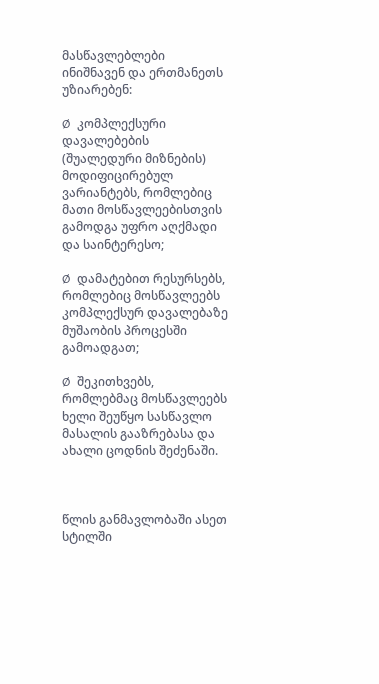მასწავლებლები ინიშნავენ და ერთმანეთს უზიარებენ:

Ø  კომპლექსური დავალებების (შუალედური მიზნების) მოდიფიცირებულ ვარიანტებს, რომლებიც მათი მოსწავლეებისთვის გამოდგა უფრო აღქმადი და საინტერესო;

Ø  დამატებით რესურსებს, რომლებიც მოსწავლეებს კომპლექსურ დავალებაზე მუშაობის პროცესში გამოადგათ;

Ø  შეკითხვებს, რომლებმაც მოსწავლეებს ხელი შეუწყო სასწავლო მასალის გააზრებასა და ახალი ცოდნის შეძენაში.



წლის განმავლობაში ასეთ სტილში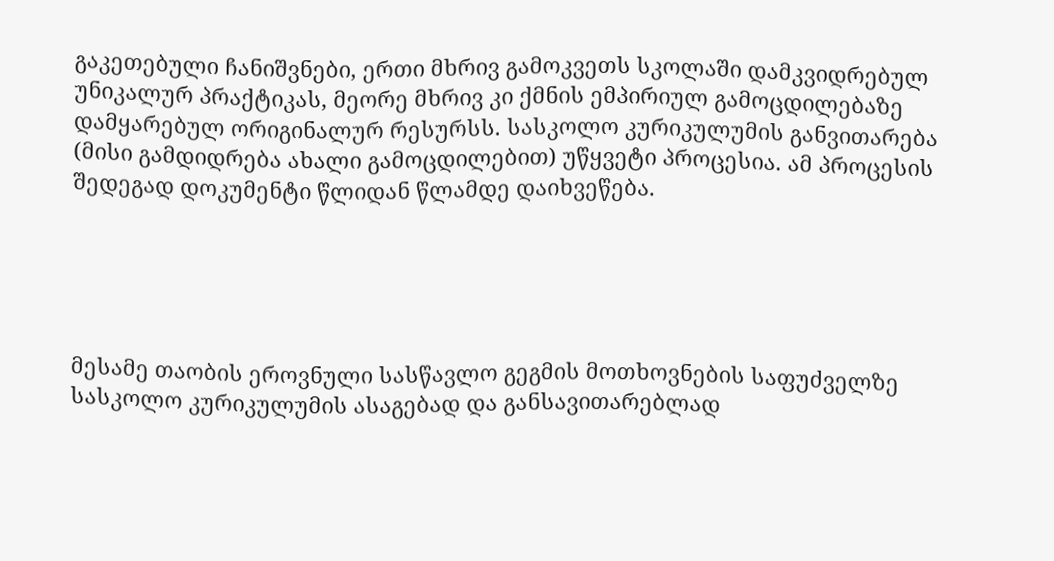გაკეთებული ჩანიშვნები, ერთი მხრივ გამოკვეთს სკოლაში დამკვიდრებულ უნიკალურ პრაქტიკას, მეორე მხრივ კი ქმნის ემპირიულ გამოცდილებაზე დამყარებულ ორიგინალურ რესურსს. სასკოლო კურიკულუმის განვითარება (მისი გამდიდრება ახალი გამოცდილებით) უწყვეტი პროცესია. ამ პროცესის შედეგად დოკუმენტი წლიდან წლამდე დაიხვეწება.





მესამე თაობის ეროვნული სასწავლო გეგმის მოთხოვნების საფუძველზე სასკოლო კურიკულუმის ასაგებად და განსავითარებლად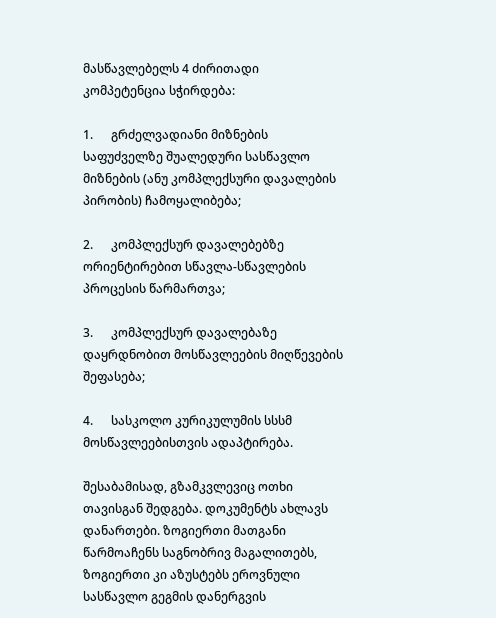მასწავლებელს 4 ძირითადი კომპეტენცია სჭირდება:

1.      გრძელვადიანი მიზნების საფუძველზე შუალედური სასწავლო მიზნების (ანუ კომპლექსური დავალების პირობის) ჩამოყალიბება;

2.      კომპლექსურ დავალებებზე ორიენტირებით სწავლა-სწავლების პროცესის წარმართვა;

3.      კომპლექსურ დავალებაზე დაყრდნობით მოსწავლეების მიღწევების შეფასება;

4.      სასკოლო კურიკულუმის სსსმ მოსწავლეებისთვის ადაპტირება.

შესაბამისად, გზამკვლევიც ოთხი თავისგან შედგება. დოკუმენტს ახლავს დანართები. ზოგიერთი მათგანი წარმოაჩენს საგნობრივ მაგალითებს, ზოგიერთი კი აზუსტებს ეროვნული სასწავლო გეგმის დანერგვის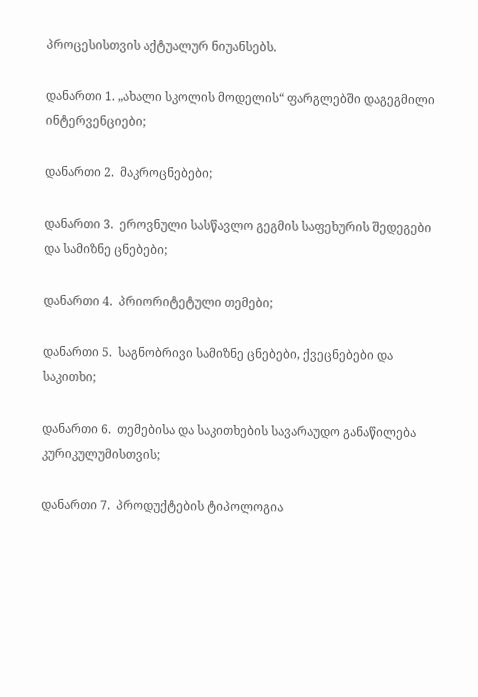პროცესისთვის აქტუალურ ნიუანსებს.

დანართი 1. „ახალი სკოლის მოდელის“ ფარგლებში დაგეგმილი ინტერვენციები;

დანართი 2.  მაკროცნებები;

დანართი 3.  ეროვნული სასწავლო გეგმის საფეხურის შედეგები და სამიზნე ცნებები;

დანართი 4.  პრიორიტეტული თემები;

დანართი 5.  საგნობრივი სამიზნე ცნებები, ქვეცნებები და საკითხი;

დანართი 6.  თემებისა და საკითხების სავარაუდო განაწილება კურიკულუმისთვის;

დანართი 7.  პროდუქტების ტიპოლოგია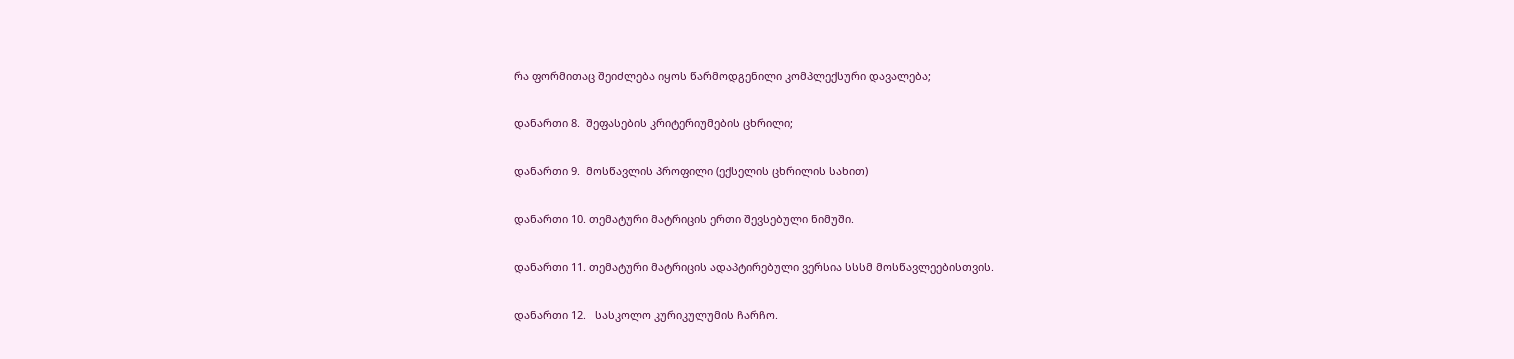რა ფორმითაც შეიძლება იყოს წარმოდგენილი კომპლექსური დავალება;

დანართი 8.  შეფასების კრიტერიუმების ცხრილი;

დანართი 9.  მოსწავლის პროფილი (ექსელის ცხრილის სახით)

დანართი 10. თემატური მატრიცის ერთი შევსებული ნიმუში.

დანართი 11. თემატური მატრიცის ადაპტირებული ვერსია სსსმ მოსწავლეებისთვის.

დანართი 12.   სასკოლო კურიკულუმის ჩარჩო.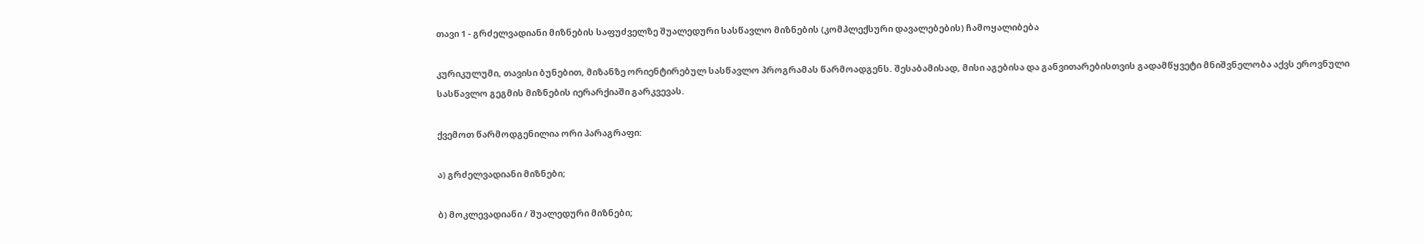თავი 1 - გრძელვადიანი მიზნების საფუძველზე შუალედური სასწავლო მიზნების (კომპლექსური დავალებების) ჩამოყალიბება

კურიკულუმი, თავისი ბუნებით, მიზანზე ორიენტირებულ სასწავლო პროგრამას წარმოადგენს. შესაბამისად, მისი აგებისა და განვითარებისთვის გადამწყვეტი მნიშვნელობა აქვს ეროვნული სასწავლო გეგმის მიზნების იერარქიაში გარკვევას.

ქვემოთ წარმოდგენილია ორი პარაგრაფი:

ა) გრძელვადიანი მიზნები;

ბ) მოკლევადიანი / შუალედური მიზნები;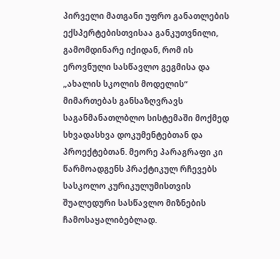პირველი მათგანი უფრო განათლების ექსპერტებისთვისაა განკუთვნილი, გამომდინარე იქიდან, რომ ის ეროვნული სასწავლო გეგმისა და „ახალის სკოლის მოდელის“ მიმართებას განსაზღვრავს საგანმანათლბლო სისტემაში მოქმედ სხვადასხვა დოკუმენტებთან და პროექტებთან. მეორე პარაგრაფი კი წარმოადგენს პრაქტიკულ რჩევებს სასკოლო კურიკულუმისთვის შუალედური სასწავლო მიზნების ჩამოსაყალიბებლად.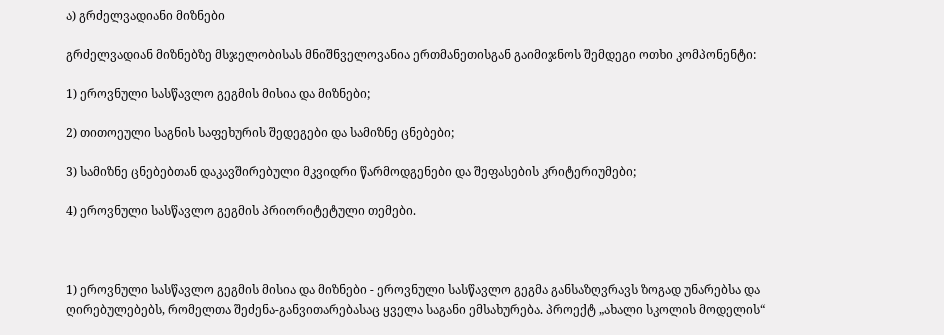ა) გრძელვადიანი მიზნები

გრძელვადიან მიზნებზე მსჯელობისას მნიშნველოვანია ერთმანეთისგან გაიმიჯნოს შემდეგი ოთხი კომპონენტი:

1) ეროვნული სასწავლო გეგმის მისია და მიზნები;

2) თითოეული საგნის საფეხურის შედეგები და სამიზნე ცნებები;

3) სამიზნე ცნებებთან დაკავშირებული მკვიდრი წარმოდგენები და შეფასების კრიტერიუმები;

4) ეროვნული სასწავლო გეგმის პრიორიტეტული თემები.



1) ეროვნული სასწავლო გეგმის მისია და მიზნები - ეროვნული სასწავლო გეგმა განსაზღვრავს ზოგად უნარებსა და ღირებულებებს, რომელთა შეძენა-განვითარებასაც ყველა საგანი ემსახურება. პროექტ „ახალი სკოლის მოდელის“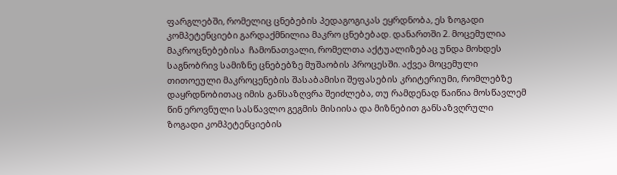ფარგლებში, რომელიც ცნებების პედაგოგიკას ეყრდნობა, ეს ზოგადი კომპეტენციები გარდაქმნილია მაკრო ცნებებად. დანართში 2. მოცემულია მაკროცნებებისა  ჩამონათვალი, რომელთა აქტუალიზებაც უნდა მოხდეს საგნობრივ სამიზნე ცნებებზე მუშაობის პროცესში. აქვეა მოცემული თითოეული მაკროცენების შასაბამისი შეფასების კრიტერიუმი, რომლებზე დაყრდნობითაც იმის განსაზღვრა შეიძლება, თუ რამდენად წაიწია მოსწავლემ წინ ეროვნული სასწავლო გეგმის მისიისა და მიზნებით განსაზვღრული ზოგადი კომპეტენციების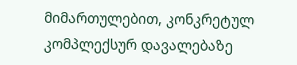მიმართულებით, კონკრეტულ კომპლექსურ დავალებაზე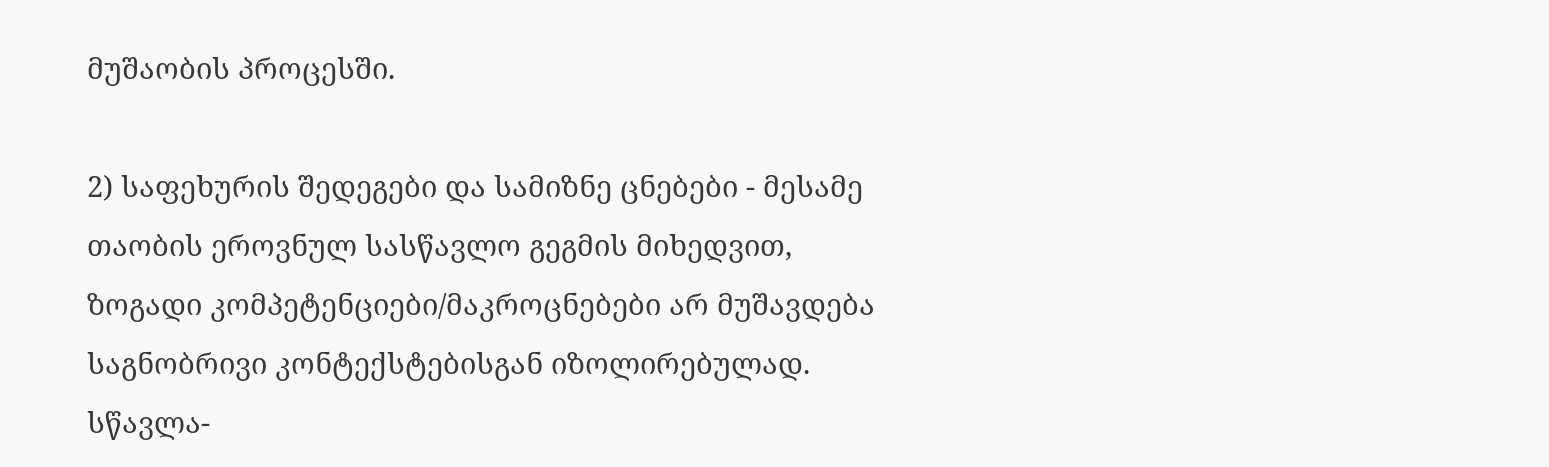მუშაობის პროცესში.

2) საფეხურის შედეგები და სამიზნე ცნებები - მესამე თაობის ეროვნულ სასწავლო გეგმის მიხედვით, ზოგადი კომპეტენციები/მაკროცნებები არ მუშავდება საგნობრივი კონტექსტებისგან იზოლირებულად. სწავლა-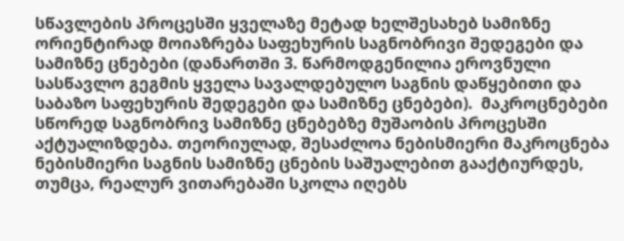სწავლების პროცესში ყველაზე მეტად ხელშესახებ სამიზნე ორიენტირად მოიაზრება საფეხურის საგნობრივი შედეგები და სამიზნე ცნებები (დანართში 3. წარმოდგენილია ეროვნული სასწავლო გეგმის ყველა სავალდებულო საგნის დაწყებითი და საბაზო საფეხურის შედეგები და სამიზნე ცნებები).  მაკროცნებები სწორედ საგნობრივ სამიზნე ცნებებზე მუშაობის პროცესში აქტუალიზდება. თეორიულად, შესაძლოა ნებისმიერი მაკროცნება ნებისმიერი საგნის სამიზნე ცნების საშუალებით გააქტიურდეს, თუმცა, რეალურ ვითარებაში სკოლა იღებს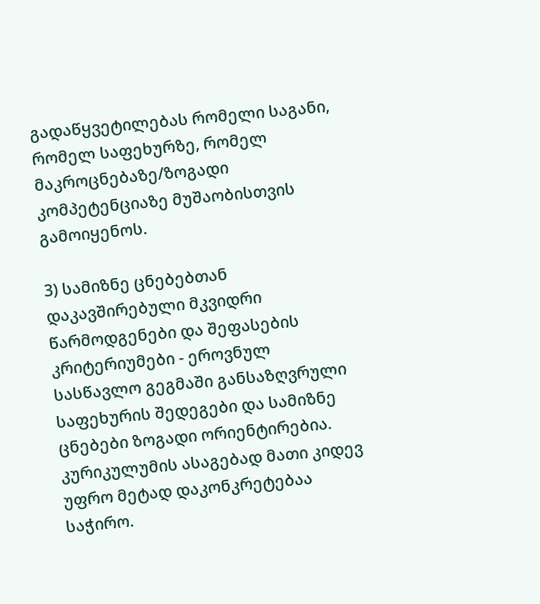გადაწყვეტილებას რომელი საგანი, რომელ საფეხურზე, რომელ მაკროცნებაზე/ზოგადი კომპეტენციაზე მუშაობისთვის გამოიყენოს.

3) სამიზნე ცნებებთან დაკავშირებული მკვიდრი წარმოდგენები და შეფასების კრიტერიუმები - ეროვნულ სასწავლო გეგმაში განსაზღვრული საფეხურის შედეგები და სამიზნე ცნებები ზოგადი ორიენტირებია. კურიკულუმის ასაგებად მათი კიდევ უფრო მეტად დაკონკრეტებაა საჭირო.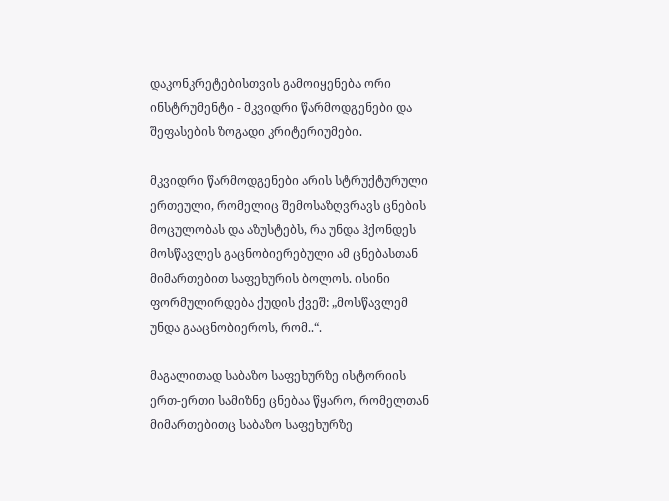დაკონკრეტებისთვის გამოიყენება ორი ინსტრუმენტი - მკვიდრი წარმოდგენები და შეფასების ზოგადი კრიტერიუმები.

მკვიდრი წარმოდგენები არის სტრუქტურული ერთეული, რომელიც შემოსაზღვრავს ცნების მოცულობას და აზუსტებს, რა უნდა ჰქონდეს მოსწავლეს გაცნობიერებული ამ ცნებასთან მიმართებით საფეხურის ბოლოს. ისინი ფორმულირდება ქუდის ქვეშ: „მოსწავლემ უნდა გააცნობიეროს, რომ..“.

მაგალითად საბაზო საფეხურზე ისტორიის ერთ-ერთი სამიზნე ცნებაა წყარო, რომელთან მიმართებითც საბაზო საფეხურზე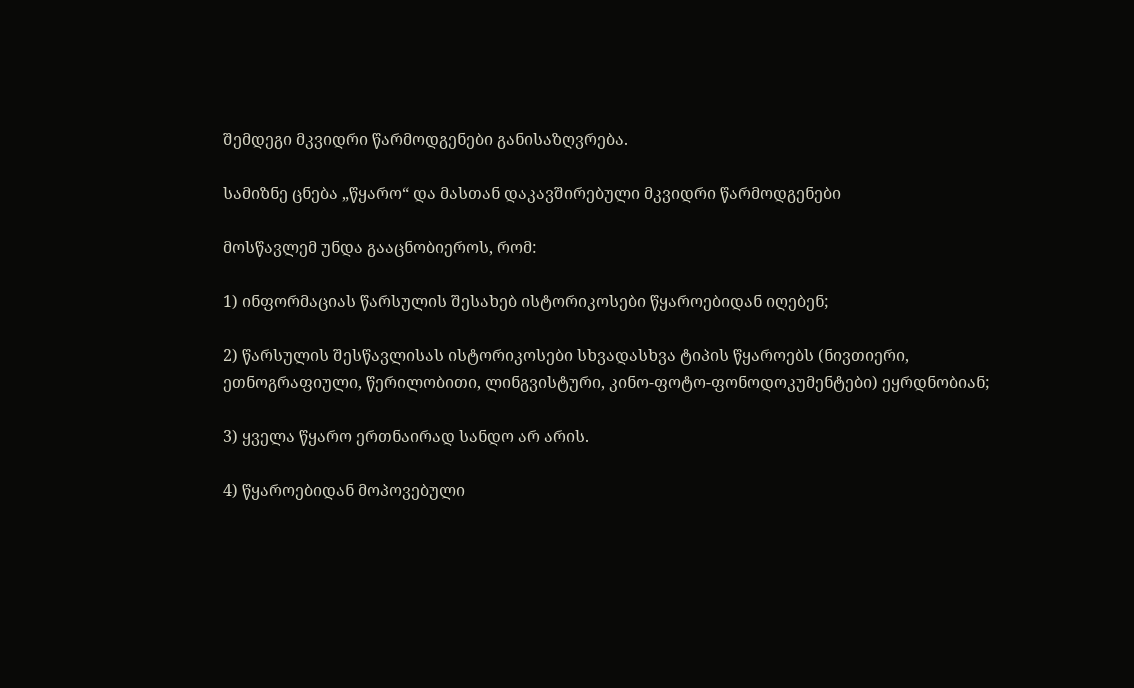შემდეგი მკვიდრი წარმოდგენები განისაზღვრება.

სამიზნე ცნება „წყარო“ და მასთან დაკავშირებული მკვიდრი წარმოდგენები

მოსწავლემ უნდა გააცნობიეროს, რომ:

1) ინფორმაციას წარსულის შესახებ ისტორიკოსები წყაროებიდან იღებენ;

2) წარსულის შესწავლისას ისტორიკოსები სხვადასხვა ტიპის წყაროებს (ნივთიერი, ეთნოგრაფიული, წერილობითი, ლინგვისტური, კინო-ფოტო-ფონოდოკუმენტები) ეყრდნობიან;

3) ყველა წყარო ერთნაირად სანდო არ არის.

4) წყაროებიდან მოპოვებული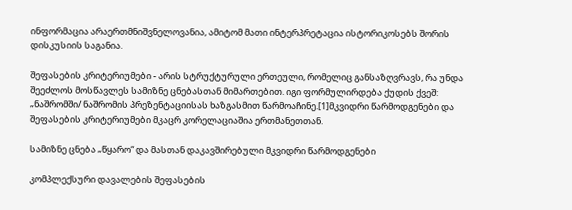ინფორმაცია არაერთმნიშვნელოვანია, ამიტომ მათი ინტერპრეტაცია ისტორიკოსებს შორის დისკუსიის საგანია.

შეფასების კრიტერიუმები - არის სტრუქტურული ერთეული, რომელიც განსაზღვრავს, რა უნდა შეეძლოს მოსწავლეს სამიზნე ცნებასთან მიმართებით. იგი ფორმულირდება ქუდის ქვეშ: „ნაშრომში/ ნაშრომის პრეზენტაციისას ხაზგასმით წარმოაჩინე.[1]მკვიდრი წარმოდგენები და შეფასების კრიტერიუმები მკაცრ კორელაციაშია ერთმანეთთან.

სამიზნე ცნება „წყარო“ და მასთან დაკავშირებული მკვიდრი წარმოდგენები

კომპლექსური დავალების შეფასების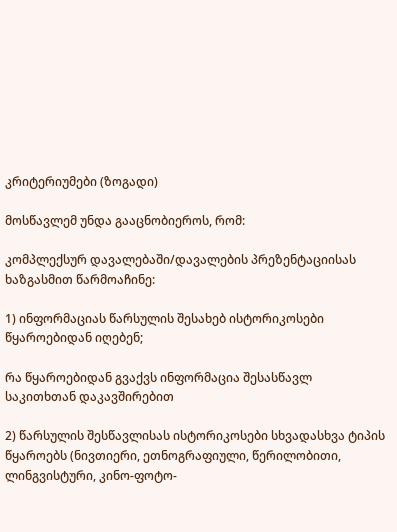კრიტერიუმები (ზოგადი)

მოსწავლემ უნდა გააცნობიეროს, რომ:

კომპლექსურ დავალებაში/დავალების პრეზენტაციისას ხაზგასმით წარმოაჩინე:

1) ინფორმაციას წარსულის შესახებ ისტორიკოსები წყაროებიდან იღებენ;

რა წყაროებიდან გვაქვს ინფორმაცია შესასწავლ საკითხთან დაკავშირებით

2) წარსულის შესწავლისას ისტორიკოსები სხვადასხვა ტიპის წყაროებს (ნივთიერი, ეთნოგრაფიული, წერილობითი, ლინგვისტური, კინო-ფოტო-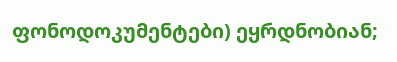ფონოდოკუმენტები) ეყრდნობიან;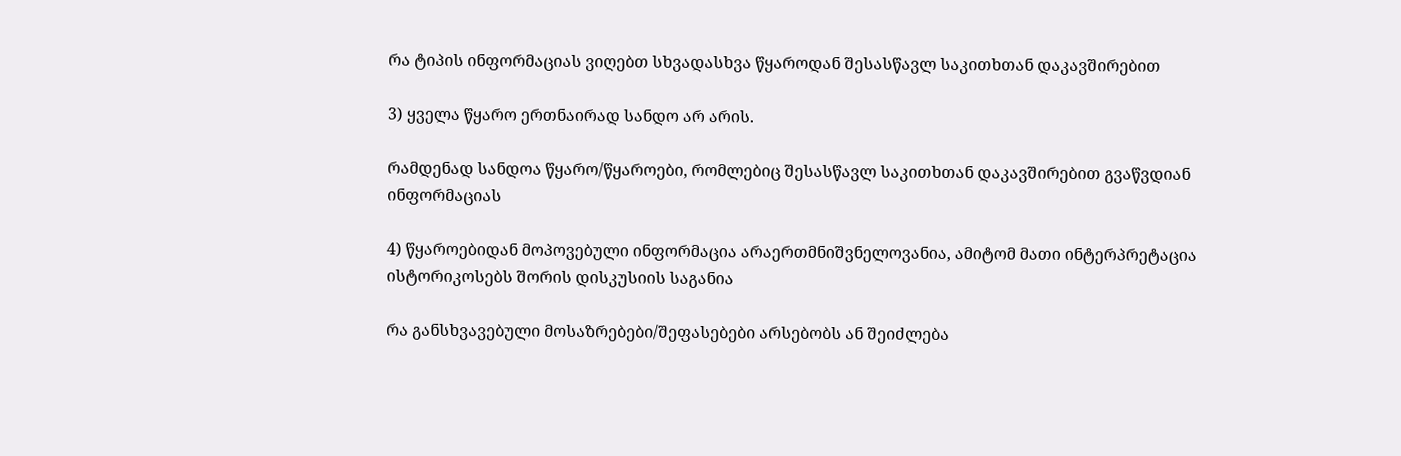რა ტიპის ინფორმაციას ვიღებთ სხვადასხვა წყაროდან შესასწავლ საკითხთან დაკავშირებით

3) ყველა წყარო ერთნაირად სანდო არ არის.

რამდენად სანდოა წყარო/წყაროები, რომლებიც შესასწავლ საკითხთან დაკავშირებით გვაწვდიან ინფორმაციას

4) წყაროებიდან მოპოვებული ინფორმაცია არაერთმნიშვნელოვანია, ამიტომ მათი ინტერპრეტაცია ისტორიკოსებს შორის დისკუსიის საგანია

რა განსხვავებული მოსაზრებები/შეფასებები არსებობს ან შეიძლება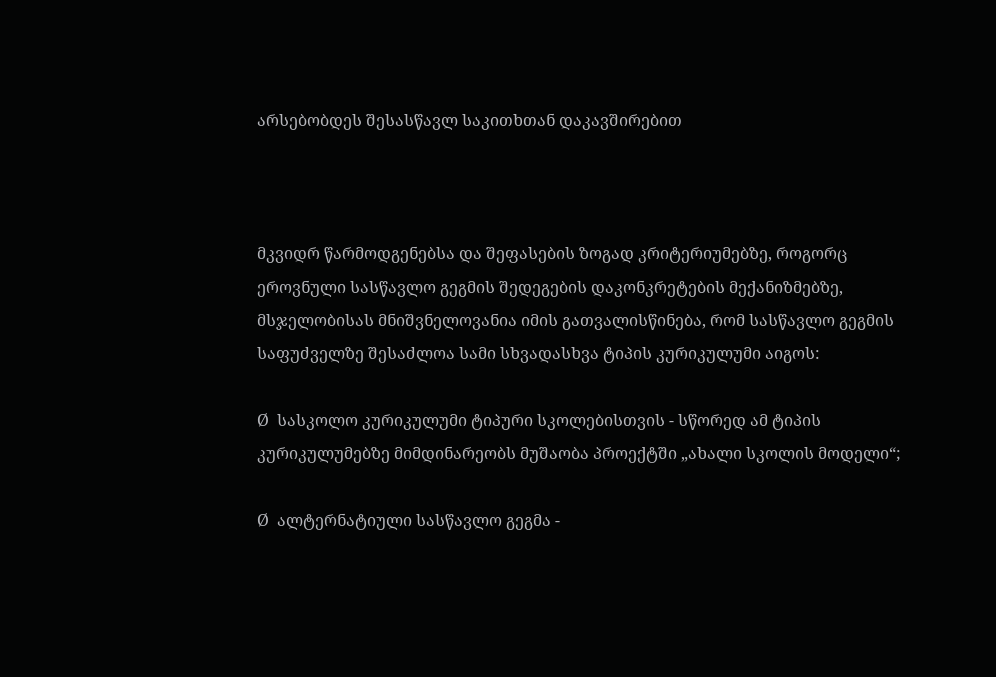არსებობდეს შესასწავლ საკითხთან დაკავშირებით



მკვიდრ წარმოდგენებსა და შეფასების ზოგად კრიტერიუმებზე, როგორც ეროვნული სასწავლო გეგმის შედეგების დაკონკრეტების მექანიზმებზე, მსჯელობისას მნიშვნელოვანია იმის გათვალისწინება, რომ სასწავლო გეგმის საფუძველზე შესაძლოა სამი სხვადასხვა ტიპის კურიკულუმი აიგოს:

Ø  სასკოლო კურიკულუმი ტიპური სკოლებისთვის - სწორედ ამ ტიპის კურიკულუმებზე მიმდინარეობს მუშაობა პროექტში „ახალი სკოლის მოდელი“;

Ø  ალტერნატიული სასწავლო გეგმა -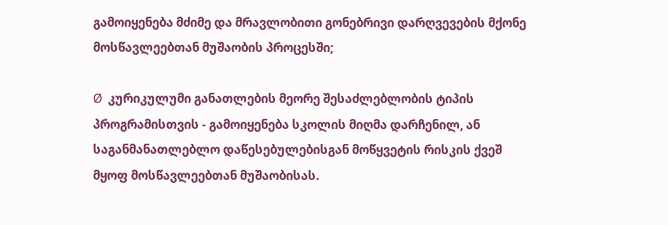გამოიყენება მძიმე და მრავლობითი გონებრივი დარღვევების მქონე მოსწავლეებთან მუშაობის პროცესში;

Ø  კურიკულუმი განათლების მეორე შესაძლებლობის ტიპის პროგრამისთვის - გამოიყენება სკოლის მიღმა დარჩენილ, ან საგანმანათლებლო დაწესებულებისგან მოწყვეტის რისკის ქვეშ მყოფ მოსწავლეებთან მუშაობისას.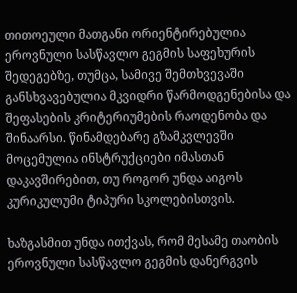თითოეული მათგანი ორიენტირებულია ეროვნული სასწავლო გეგმის საფეხურის შედეგებზე, თუმცა, სამივე შემთხვევაში განსხვავებულია მკვიდრი წარმოდგენებისა და შეფასების კრიტერიუმების რაოდენობა და შინაარსი. წინამდებარე გზამკვლევში მოცემულია ინსტრუქციები იმასთან დაკავშირებით, თუ როგორ უნდა აიგოს კურიკულუმი ტიპური სკოლებისთვის.

ხაზგასმით უნდა ითქვას, რომ მესამე თაობის ეროვნული სასწავლო გეგმის დანერგვის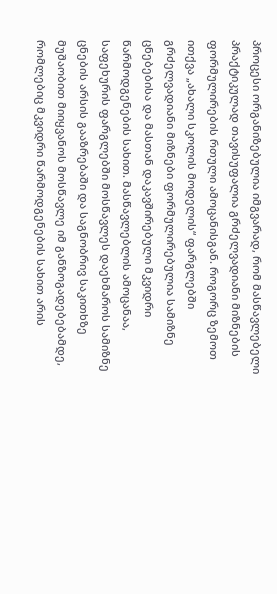პროცესი ორგანიზებულია იმგვარად, რომ მასწავლებელი პრაქტიკულად თავისუფალია გრძელვადიანი მიზნების ფორმულირების რთული ამოცანისგან. როგორც ზემოთ ითქვა „ახალი სკოლის მოდელის“ ფარგლებში გრძელვადიანი მიზნები ფორმულირებულია სამიზნე ცნებებისა და მასთან დაკავშირებული მკვიდრი წარმოდგენების სახით. მასწავლებლის ამოცანაა, საფეხურის ფარგლებში მოსწავლეს დაეხმაროს სამიზნე ცნების არსის გააზრებაში და საგნობრივ საკითხზე მუშაობით მიიყვანოს მოსწავლე იმ განზოგადებებამდე, რომლებიც მკვიდრი წარმოდგენების სახით არის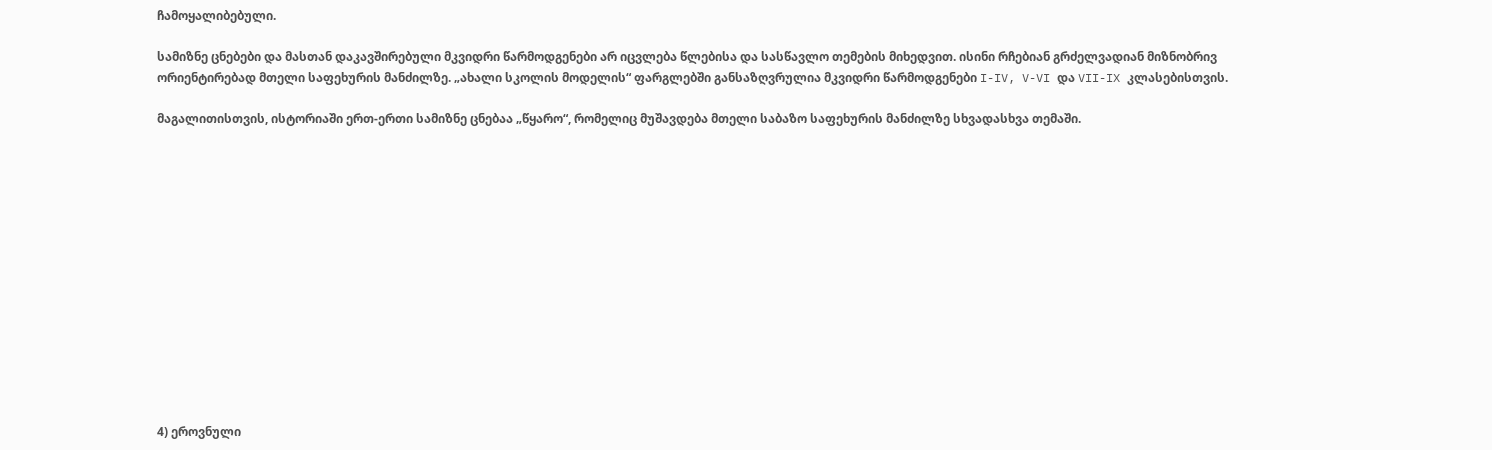ჩამოყალიბებული.

სამიზნე ცნებები და მასთან დაკავშირებული მკვიდრი წარმოდგენები არ იცვლება წლებისა და სასწავლო თემების მიხედვით. ისინი რჩებიან გრძელვადიან მიზნობრივ ორიენტირებად მთელი საფეხურის მანძილზე. „ახალი სკოლის მოდელის“ ფარგლებში განსაზღვრულია მკვიდრი წარმოდგენები I-IV, V-VI და VII-IX კლასებისთვის.

მაგალითისთვის, ისტორიაში ერთ-ერთი სამიზნე ცნებაა „წყარო“, რომელიც მუშავდება მთელი საბაზო საფეხურის მანძილზე სხვადასხვა თემაში.














4) ეროვნული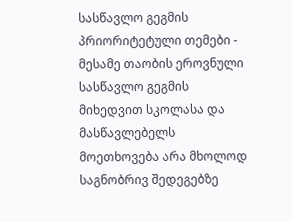სასწავლო გეგმის პრიორიტეტული თემები -  მესამე თაობის ეროვნული სასწავლო გეგმის მიხედვით სკოლასა და მასწავლებელს მოეთხოვება არა მხოლოდ საგნობრივ შედეგებზე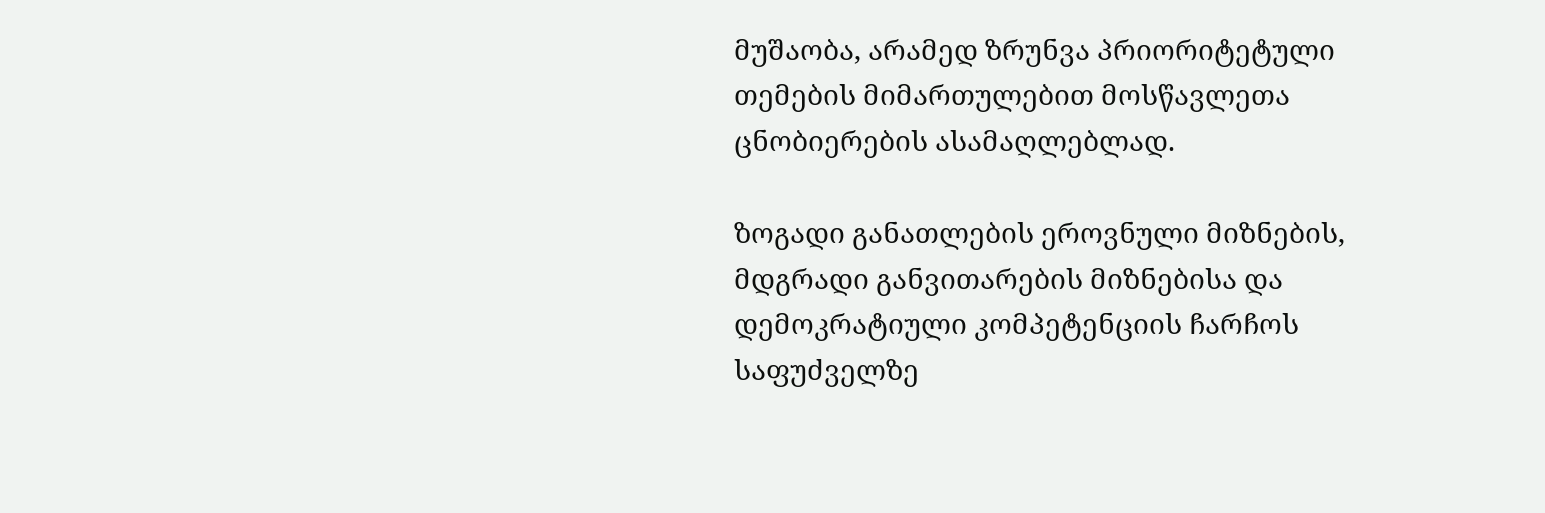მუშაობა, არამედ ზრუნვა პრიორიტეტული თემების მიმართულებით მოსწავლეთა ცნობიერების ასამაღლებლად.

ზოგადი განათლების ეროვნული მიზნების, მდგრადი განვითარების მიზნებისა და დემოკრატიული კომპეტენციის ჩარჩოს საფუძველზე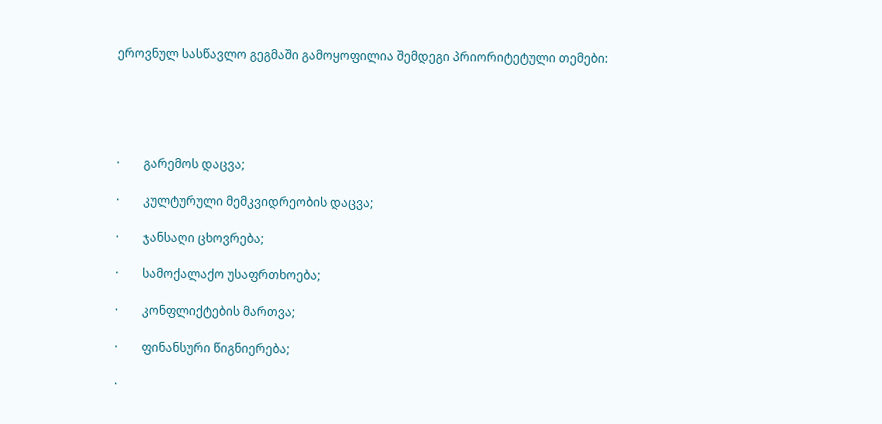ეროვნულ სასწავლო გეგმაში გამოყოფილია შემდეგი პრიორიტეტული თემები:





·        გარემოს დაცვა;

·        კულტურული მემკვიდრეობის დაცვა;

·        ჯანსაღი ცხოვრება;

·        სამოქალაქო უსაფრთხოება;

·        კონფლიქტების მართვა;

·        ფინანსური წიგნიერება;

·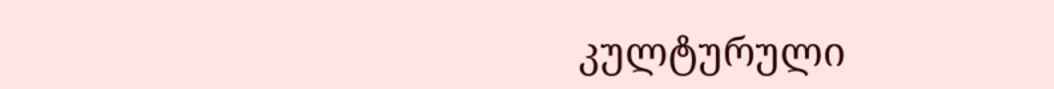კულტურული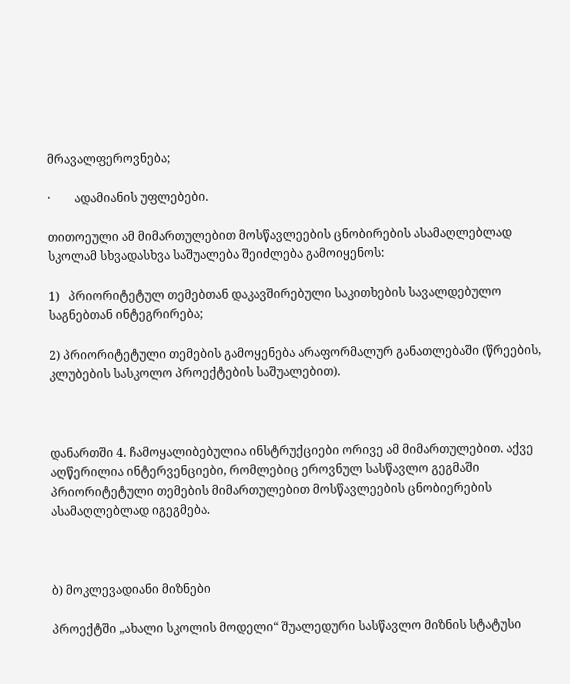მრავალფეროვნება;

·        ადამიანის უფლებები.

თითოეული ამ მიმართულებით მოსწავლეების ცნობირების ასამაღლებლად სკოლამ სხვადასხვა საშუალება შეიძლება გამოიყენოს:

1)   პრიორიტეტულ თემებთან დაკავშირებული საკითხების სავალდებულო საგნებთან ინტეგრირება;

2) პრიორიტეტული თემების გამოყენება არაფორმალურ განათლებაში (წრეების, კლუბების სასკოლო პროექტების საშუალებით).



დანართში 4. ჩამოყალიბებულია ინსტრუქციები ორივე ამ მიმართულებით. აქვე აღწერილია ინტერვენციები, რომლებიც ეროვნულ სასწავლო გეგმაში პრიორიტეტული თემების მიმართულებით მოსწავლეების ცნობიერების ასამაღლებლად იგეგმება.



ბ) მოკლევადიანი მიზნები

პროექტში „ახალი სკოლის მოდელი“ შუალედური სასწავლო მიზნის სტატუსი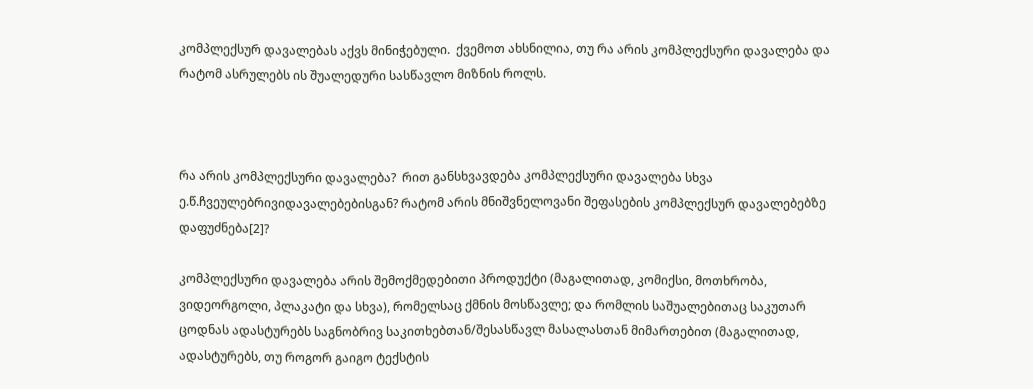კომპლექსურ დავალებას აქვს მინიჭებული.  ქვემოთ ახსნილია, თუ რა არის კომპლექსური დავალება და რატომ ასრულებს ის შუალედური სასწავლო მიზნის როლს.



რა არის კომპლექსური დავალება?  რით განსხვავდება კომპლექსური დავალება სხვა ე.წ.ჩვეულებრივიდავალებებისგან? რატომ არის მნიშვნელოვანი შეფასების კომპლექსურ დავალებებზე დაფუძნება[2]?

კომპლექსური დავალება არის შემოქმედებითი პროდუქტი (მაგალითად, კომიქსი, მოთხრობა, ვიდეორგოლი, პლაკატი და სხვა), რომელსაც ქმნის მოსწავლე; და რომლის საშუალებითაც საკუთარ ცოდნას ადასტურებს საგნობრივ საკითხებთან/შესასწავლ მასალასთან მიმართებით (მაგალითად, ადასტურებს, თუ როგორ გაიგო ტექსტის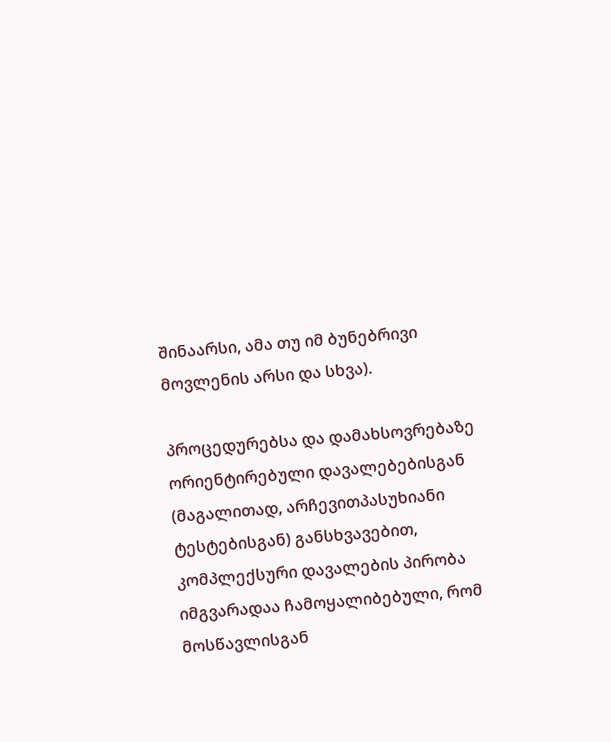შინაარსი, ამა თუ იმ ბუნებრივი მოვლენის არსი და სხვა).

პროცედურებსა და დამახსოვრებაზე ორიენტირებული დავალებებისგან (მაგალითად, არჩევითპასუხიანი ტესტებისგან) განსხვავებით, კომპლექსური დავალების პირობა იმგვარადაა ჩამოყალიბებული, რომ მოსწავლისგან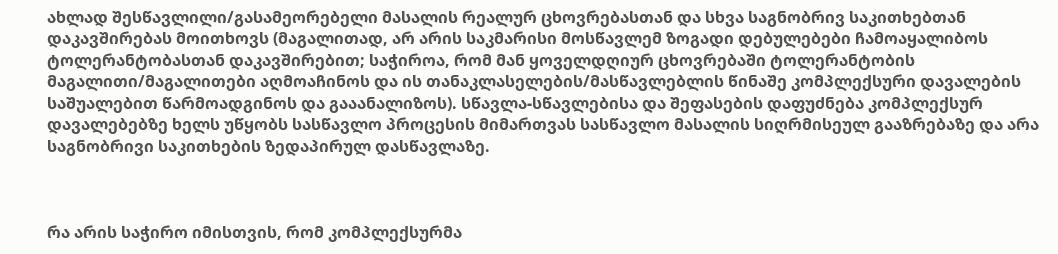ახლად შესწავლილი/გასამეორებელი მასალის რეალურ ცხოვრებასთან და სხვა საგნობრივ საკითხებთან დაკავშირებას მოითხოვს (მაგალითად, არ არის საკმარისი მოსწავლემ ზოგადი დებულებები ჩამოაყალიბოს ტოლერანტობასთან დაკავშირებით; საჭიროა, რომ მან ყოველდღიურ ცხოვრებაში ტოლერანტობის მაგალითი/მაგალითები აღმოაჩინოს და ის თანაკლასელების/მასწავლებლის წინაშე კომპლექსური დავალების საშუალებით წარმოადგინოს და გააანალიზოს). სწავლა-სწავლებისა და შეფასების დაფუძნება კომპლექსურ დავალებებზე ხელს უწყობს სასწავლო პროცესის მიმართვას სასწავლო მასალის სიღრმისეულ გააზრებაზე და არა საგნობრივი საკითხების ზედაპირულ დასწავლაზე.



რა არის საჭირო იმისთვის, რომ კომპლექსურმა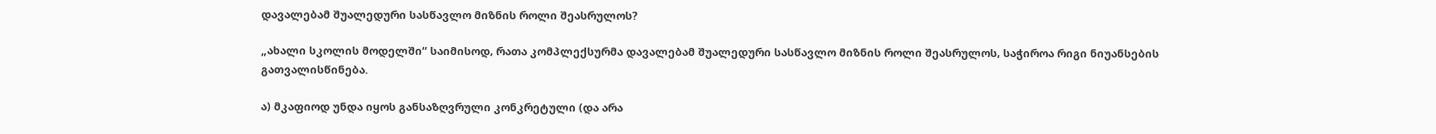დავალებამ შუალედური სასწავლო მიზნის როლი შეასრულოს?

„ახალი სკოლის მოდელში“ საიმისოდ, რათა კომპლექსურმა დავალებამ შუალედური სასწავლო მიზნის როლი შეასრულოს, საჭიროა რიგი ნიუანსების გათვალისწინება.

ა) მკაფიოდ უნდა იყოს განსაზღვრული კონკრეტული (და არა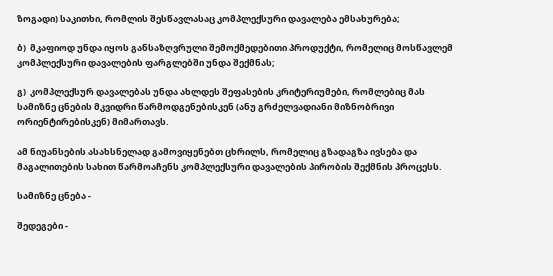ზოგადი) საკითხი, რომლის შესწავლასაც კომპლექსური დავალება ემსახურება;

ბ)  მკაფიოდ უნდა იყოს განსაზღვრული შემოქმედებითი პროდუქტი, რომელიც მოსწავლემ კომპლექსური დავალების ფარგლებში უნდა შექმნას;

გ)  კომპლექსურ დავალებას უნდა ახლდეს შეფასების კრიტერიუმები, რომლებიც მას სამიზნე ცნების მკვიდრი წარმოდგენებისკენ (ანუ გრძელვადიანი მიზნობრივი ორიენტირებისკენ) მიმართავს.

ამ ნიუანსების ასახსნელად გამოვიყენებთ ცხრილს, რომელიც გზადაგზა ივსება და მაგალითების სახით წარმოაჩენს კომპლექსური დავალების პირობის შექმნის პროცესს.

სამიზნე ცნება -

შედეგები -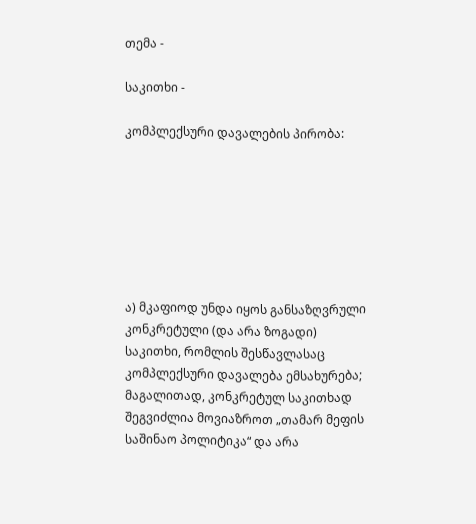თემა -

საკითხი -

კომპლექსური დავალების პირობა:







ა) მკაფიოდ უნდა იყოს განსაზღვრული კონკრეტული (და არა ზოგადი) საკითხი, რომლის შესწავლასაც კომპლექსური დავალება ემსახურება; მაგალითად, კონკრეტულ საკითხად შეგვიძლია მოვიაზროთ „თამარ მეფის საშინაო პოლიტიკა“ და არა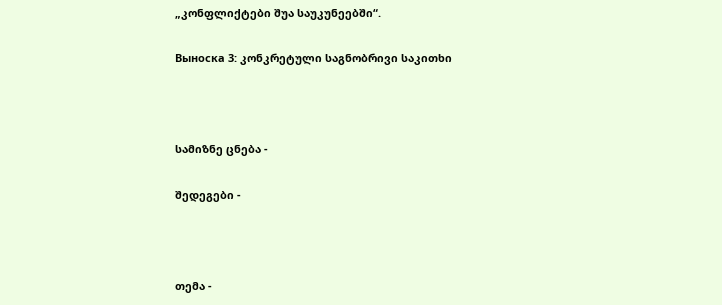„კონფლიქტები შუა საუკუნეებში“.

Выноска 3: კონკრეტული საგნობრივი საკითხი



სამიზნე ცნება -

შედეგები -



თემა -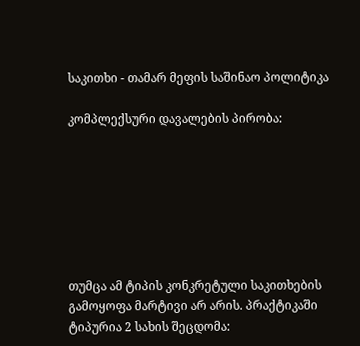საკითხი - თამარ მეფის საშინაო პოლიტიკა

კომპლექსური დავალების პირობა:







თუმცა ამ ტიპის კონკრეტული საკითხების გამოყოფა მარტივი არ არის. პრაქტიკაში  ტიპურია 2 სახის შეცდომა: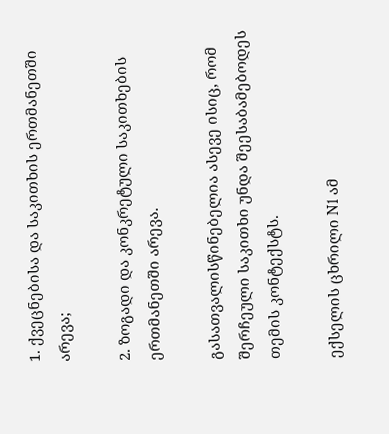1. ქვეცნებისა და საკითხის ერთმანეთში არევა;

2. ზოგადი და კონკრეტული საკითხების ერთმანეთში არევა.

გასათვალისწინებელია ასევე ისიც, რომ შერჩეული საკითხი უნდა შეესაბამებოდეს თემის კონტექსტს.

ექსელის ცხრილი N1 ამ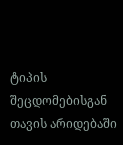ტიპის შეცდომებისგან თავის არიდებაში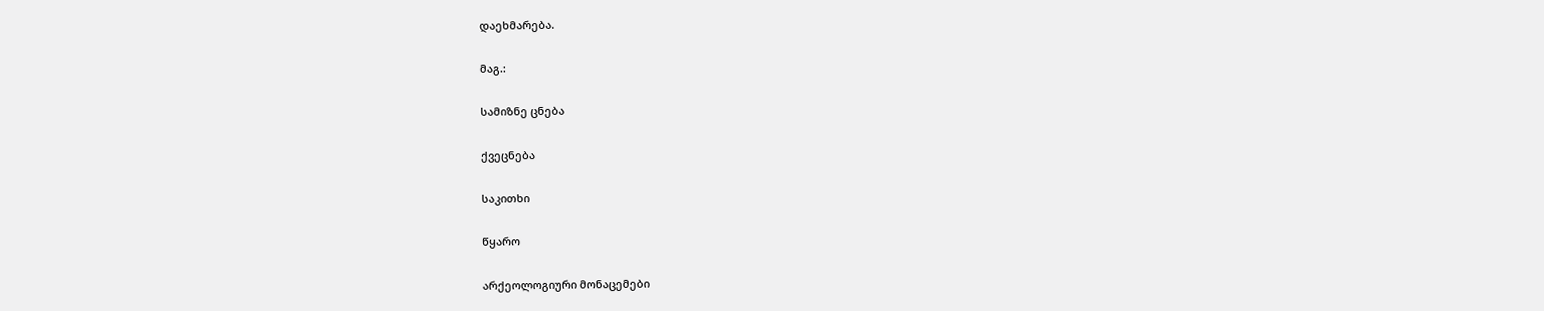დაეხმარება.

მაგ.:

სამიზნე ცნება

ქვეცნება

საკითხი

წყარო

არქეოლოგიური მონაცემები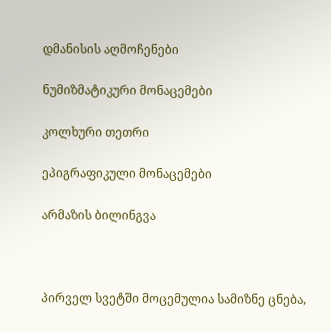დმანისის აღმოჩენები

ნუმიზმატიკური მონაცემები

კოლხური თეთრი

ეპიგრაფიკული მონაცემები

არმაზის ბილინგვა



პირველ სვეტში მოცემულია სამიზნე ცნება,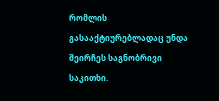რომლის გასააქტიურებლადაც უნდა შეირჩეს საგნობრივი საკითხი.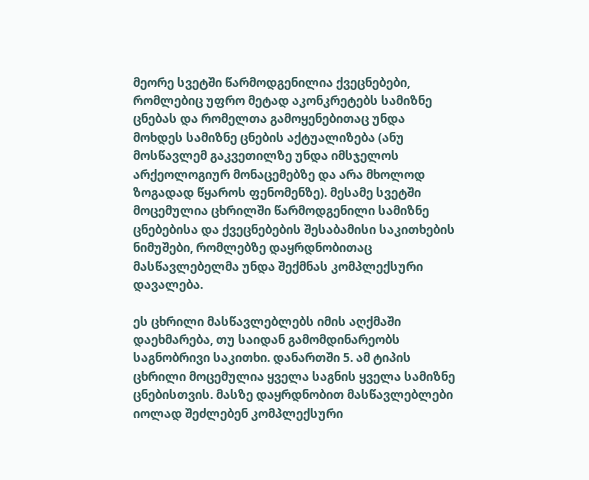მეორე სვეტში წარმოდგენილია ქვეცნებები, რომლებიც უფრო მეტად აკონკრეტებს სამიზნე ცნებას და რომელთა გამოყენებითაც უნდა მოხდეს სამიზნე ცნების აქტუალიზება (ანუ მოსწავლემ გაკვეთილზე უნდა იმსჯელოს არქეოლოგიურ მონაცემებზე და არა მხოლოდ ზოგადად წყაროს ფენომენზე). მესამე სვეტში მოცემულია ცხრილში წარმოდგენილი სამიზნე ცნებებისა და ქვეცნებების შესაბამისი საკითხების ნიმუშები, რომლებზე დაყრდნობითაც მასწავლებელმა უნდა შექმნას კომპლექსური დავალება.

ეს ცხრილი მასწავლებლებს იმის აღქმაში დაეხმარება, თუ საიდან გამომდინარეობს საგნობრივი საკითხი. დანართში 5. ამ ტიპის ცხრილი მოცემულია ყველა საგნის ყველა სამიზნე ცნებისთვის. მასზე დაყრდნობით მასწავლებლები იოლად შეძლებენ კომპლექსური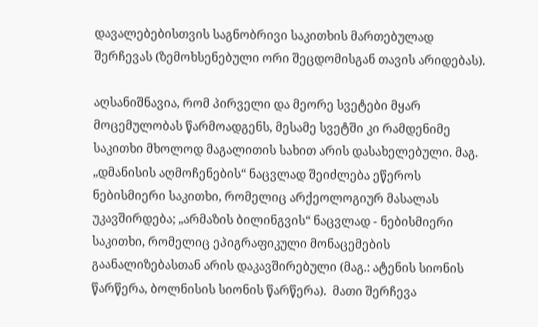დავალებებისთვის საგნობრივი საკითხის მართებულად შერჩევას (ზემოხსენებული ორი შეცდომისგან თავის არიდებას).

აღსანიშნავია, რომ პირველი და მეორე სვეტები მყარ მოცემულობას წარმოადგენს, მესამე სვეტში კი რამდენიმე საკითხი მხოლოდ მაგალითის სახით არის დასახელებული. მაგ. „დმანისის აღმოჩენების“ ნაცვლად შეიძლება ეწეროს ნებისმიერი საკითხი, რომელიც არქეოლოგიურ მასალას უკავშირდება; „არმაზის ბილინგვის“ ნაცვლად - ნებისმიერი საკითხი, რომელიც ეპიგრაფიკული მონაცემების გაანალიზებასთან არის დაკავშირებული (მაგ.: ატენის სიონის წარწერა, ბოლნისის სიონის წარწერა).  მათი შერჩევა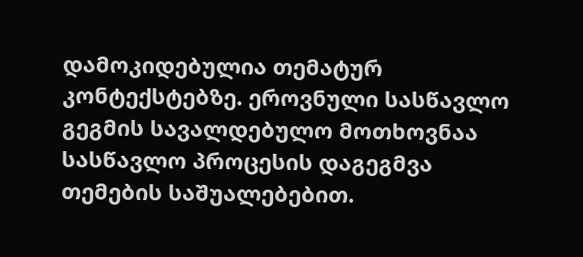დამოკიდებულია თემატურ კონტექსტებზე. ეროვნული სასწავლო გეგმის სავალდებულო მოთხოვნაა სასწავლო პროცესის დაგეგმვა თემების საშუალებებით.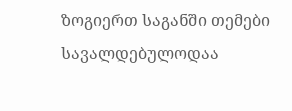ზოგიერთ საგანში თემები სავალდებულოდაა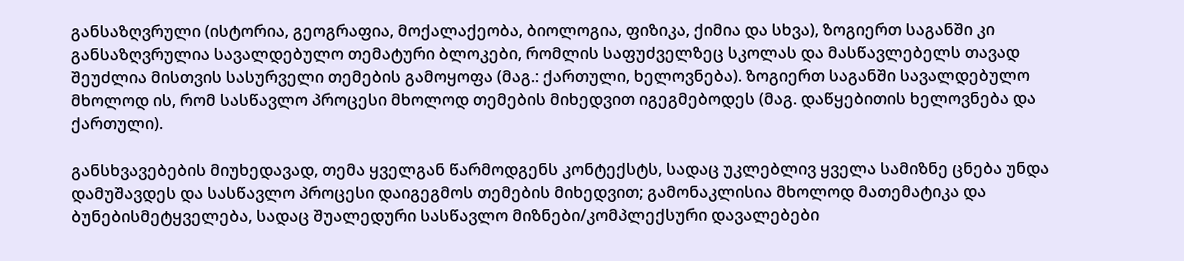განსაზღვრული (ისტორია, გეოგრაფია, მოქალაქეობა, ბიოლოგია, ფიზიკა, ქიმია და სხვა), ზოგიერთ საგანში კი განსაზღვრულია სავალდებულო თემატური ბლოკები, რომლის საფუძველზეც სკოლას და მასწავლებელს თავად შეუძლია მისთვის სასურველი თემების გამოყოფა (მაგ.: ქართული, ხელოვნება). ზოგიერთ საგანში სავალდებულო მხოლოდ ის, რომ სასწავლო პროცესი მხოლოდ თემების მიხედვით იგეგმებოდეს (მაგ. დაწყებითის ხელოვნება და ქართული).

განსხვავებების მიუხედავად, თემა ყველგან წარმოდგენს კონტექსტს, სადაც უკლებლივ ყველა სამიზნე ცნება უნდა დამუშავდეს და სასწავლო პროცესი დაიგეგმოს თემების მიხედვით; გამონაკლისია მხოლოდ მათემატიკა და ბუნებისმეტყველება, სადაც შუალედური სასწავლო მიზნები/კომპლექსური დავალებები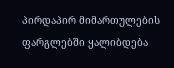პირდაპირ მიმართულების ფარგლებში ყალიბდება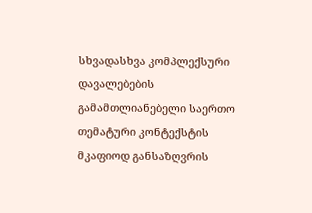სხვადასხვა კომპლექსური დავალებების გამამთლიანებელი საერთო თემატური კონტექსტის მკაფიოდ განსაზღვრის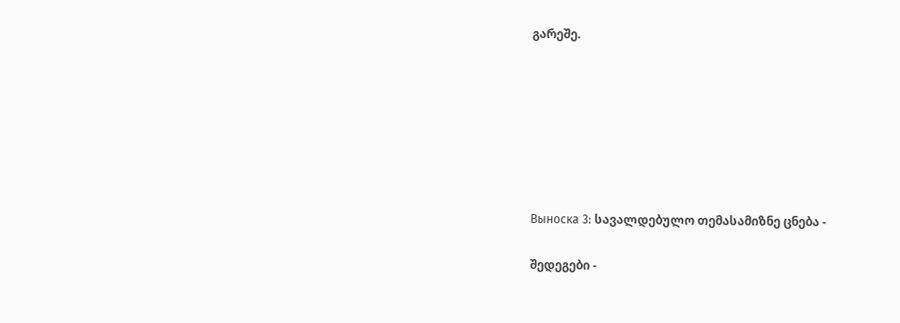გარეშე.







Выноска 3: სავალდებულო თემასამიზნე ცნება -

შედეგები -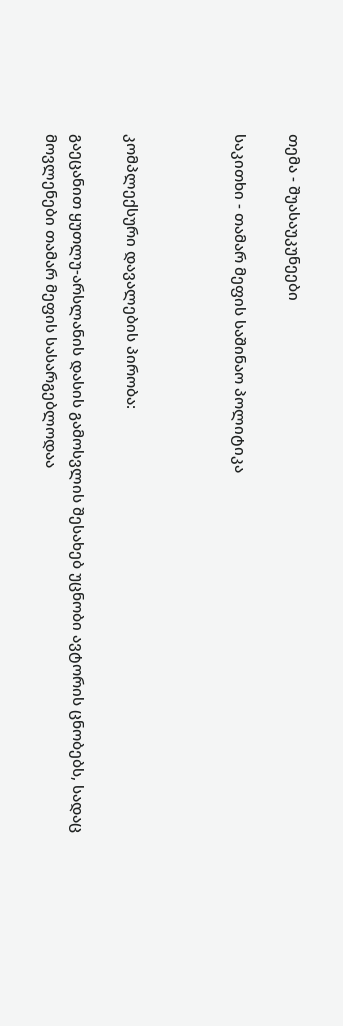თემა - შუასაუკუნეები

საკითხი - თამარ მეფის საშინაო პოლიტიკა



კომპლექსური დავალების პირობა:

გაეცანით ყუთლუ-არსლანის დასის გამოსვლის შესახებ უცნობი ავტორის ცნობებს, სადაც მოვლენები თამარ მეფის სასარგებლოდაა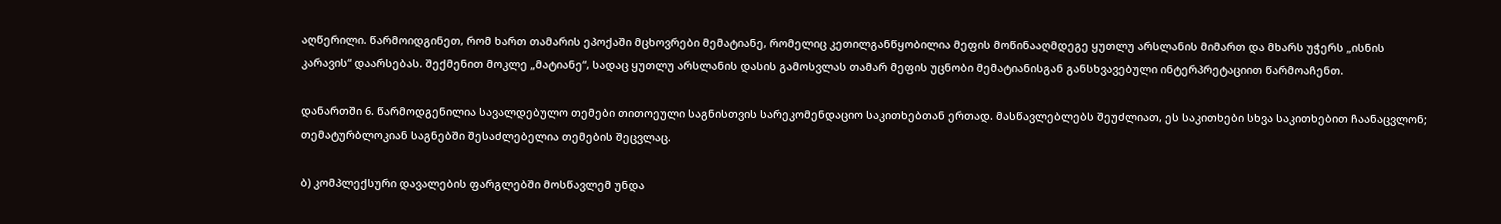აღწერილი. წარმოიდგინეთ, რომ ხართ თამარის ეპოქაში მცხოვრები მემატიანე, რომელიც კეთილგანწყობილია მეფის მოწინააღმდეგე ყუთლუ არსლანის მიმართ და მხარს უჭერს „ისნის კარავის“ დაარსებას. შექმენით მოკლე „მატიანე“, სადაც ყუთლუ არსლანის დასის გამოსვლას თამარ მეფის უცნობი მემატიანისგან განსხვავებული ინტერპრეტაციით წარმოაჩენთ.

დანართში 6. წარმოდგენილია სავალდებულო თემები თითოეული საგნისთვის სარეკომენდაციო საკითხებთან ერთად. მასწავლებლებს შეუძლიათ, ეს საკითხები სხვა საკითხებით ჩაანაცვლონ; თემატურბლოკიან საგნებში შესაძლებელია თემების შეცვლაც.

ბ) კომპლექსური დავალების ფარგლებში მოსწავლემ უნდა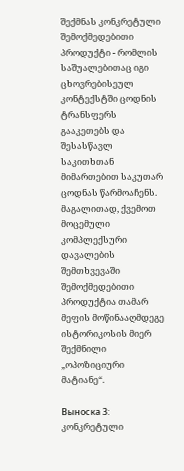შექმნას კონკრეტული შემოქმედებითი პროდუქტი - რომლის საშუალებითაც იგი ცხოვრებისეულ კონტექსტში ცოდნის ტრანსფერს გააკეთებს და შესასწავლ საკითხთან მიმართებით საკუთარ ცოდნას წარმოაჩენს. მაგალითად, ქვემოთ მოცემული კომპლექსური დავალების შემთხვევაში შემოქმედებითი პროდუქტია თამარ მეფის მოწინააღმდეგე ისტორიკოსის მიერ შექმნილი „ოპოზიციური მატიანე“.

Выноска 3: კონკრეტული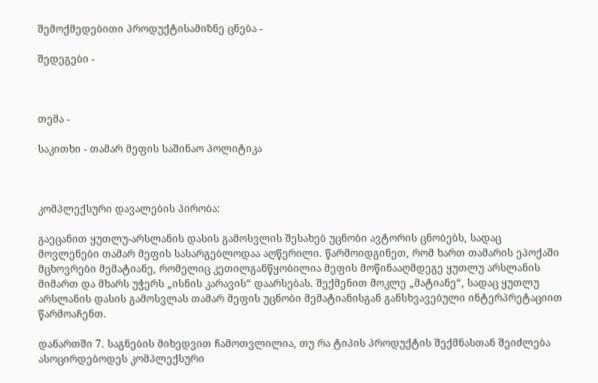შემოქმედებითი პროდუქტისამიზნე ცნება -

შედეგები -



თემა -

საკითხი - თამარ მეფის საშინაო პოლიტიკა



კომპლექსური დავალების პირობა:

გაეცანით ყუთლუ-არსლანის დასის გამოსვლის შესახებ უცნობი ავტორის ცნობებს, სადაც მოვლენები თამარ მეფის სასარგებლოდაა აღწერილი. წარმოიდგინეთ, რომ ხართ თამარის ეპოქაში მცხოვრები მემატიანე, რომელიც კეთილგანწყობილია მეფის მოწინააღმდეგე ყუთლუ არსლანის მიმართ და მხარს უჭერს „ისნის კარავის“ დაარსებას. შექმენით მოკლე „მატიანე“, სადაც ყუთლუ არსლანის დასის გამოსვლას თამარ მეფის უცნობი მემატიანისგან განსხვავებული ინტერპრეტაციით წარმოაჩენთ.

დანართში 7. საგნების მიხედვით ჩამოთვლილია, თუ რა ტიპის პროდუქტის შექმნასთან შეიძლება ასოცირდებოდეს კომპლექსური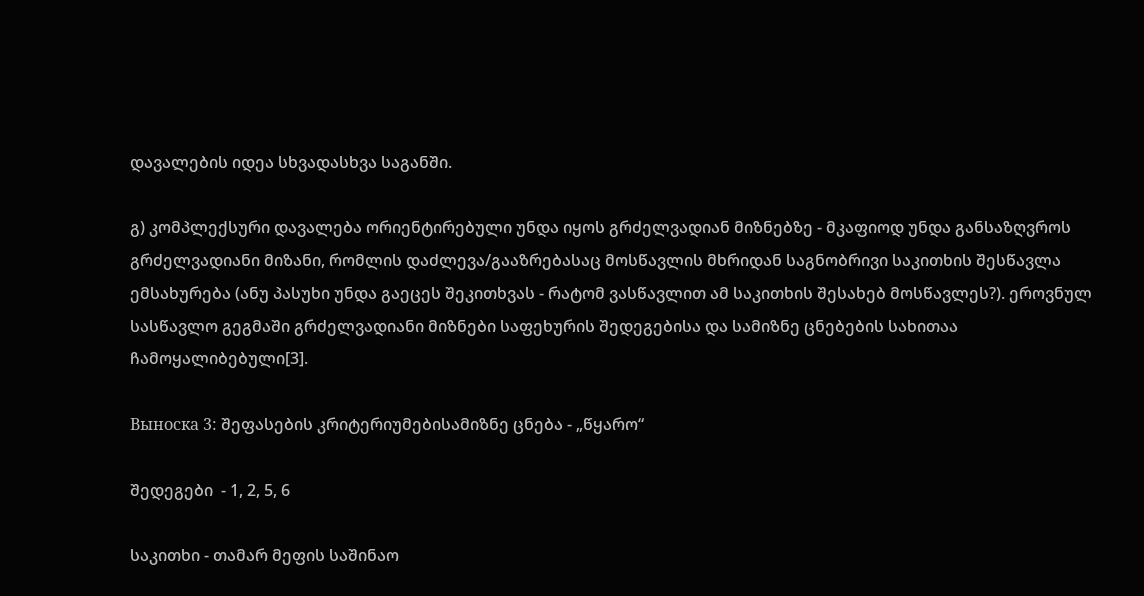დავალების იდეა სხვადასხვა საგანში.

გ) კომპლექსური დავალება ორიენტირებული უნდა იყოს გრძელვადიან მიზნებზე - მკაფიოდ უნდა განსაზღვროს გრძელვადიანი მიზანი, რომლის დაძლევა/გააზრებასაც მოსწავლის მხრიდან საგნობრივი საკითხის შესწავლა ემსახურება (ანუ პასუხი უნდა გაეცეს შეკითხვას - რატომ ვასწავლით ამ საკითხის შესახებ მოსწავლეს?). ეროვნულ სასწავლო გეგმაში გრძელვადიანი მიზნები საფეხურის შედეგებისა და სამიზნე ცნებების სახითაა ჩამოყალიბებული[3].

Выноска 3: შეფასების კრიტერიუმებისამიზნე ცნება - „წყარო“

შედეგები  - 1, 2, 5, 6

საკითხი - თამარ მეფის საშინაო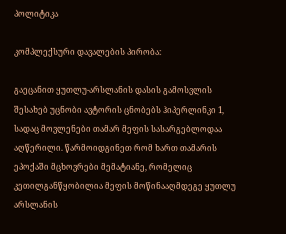პოლიტიკა

კომპლექსური დავალების პირობა:

გაეცანით ყუთლუ-არსლანის დასის გამოსვლის შესახებ უცნობი ავტორის ცნობებს ჰიპერლინკი 1, სადაც მოვლენები თამარ მეფის სასარგებლოდაა აღწერილი. წარმოიდგინეთ რომ ხართ თამარის ეპოქაში მცხოვრები მემატიანე, რომელიც კეთილგანწყობილია მეფის მოწინააღმდეგე ყუთლუ არსლანის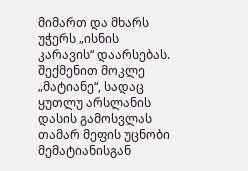მიმართ და მხარს უჭერს „ისნის კარავის“ დაარსებას. შექმენით მოკლე „მატიანე“, სადაც ყუთლუ არსლანის დასის გამოსვლას თამარ მეფის უცნობი მემატიანისგან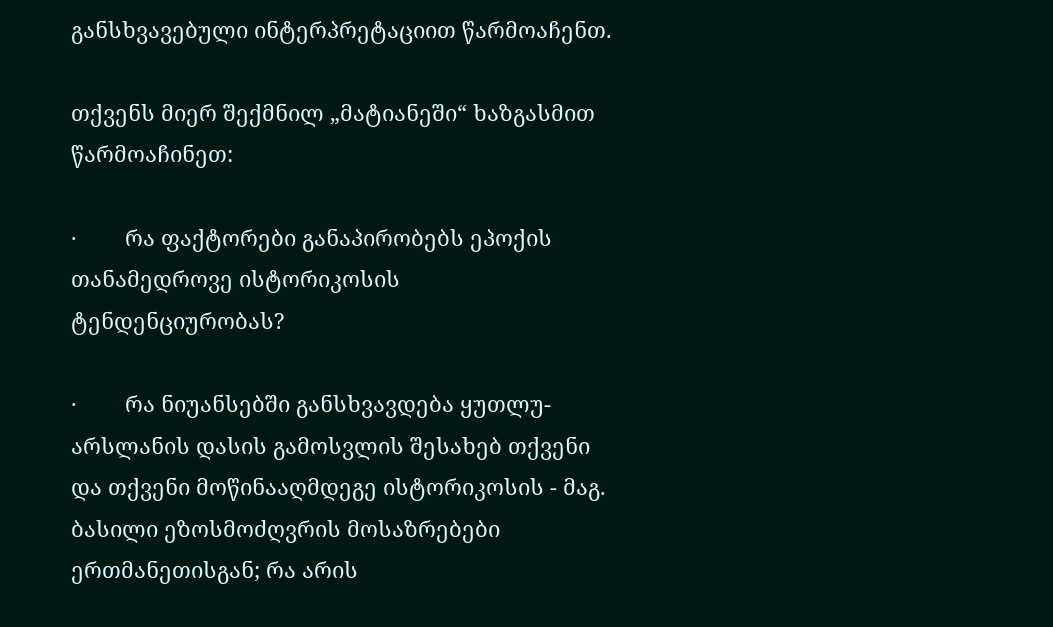განსხვავებული ინტერპრეტაციით წარმოაჩენთ.

თქვენს მიერ შექმნილ „მატიანეში“ ხაზგასმით წარმოაჩინეთ:

·        რა ფაქტორები განაპირობებს ეპოქის თანამედროვე ისტორიკოსის ტენდენციურობას?

·        რა ნიუანსებში განსხვავდება ყუთლუ-არსლანის დასის გამოსვლის შესახებ თქვენი და თქვენი მოწინააღმდეგე ისტორიკოსის - მაგ. ბასილი ეზოსმოძღვრის მოსაზრებები ერთმანეთისგან; რა არის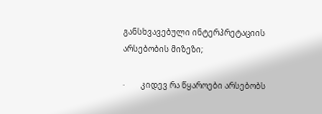განსხვავებული ინტერპრეტაციის არსებობის მიზეზი;

·        კიდევ რა წყაროები არსებობს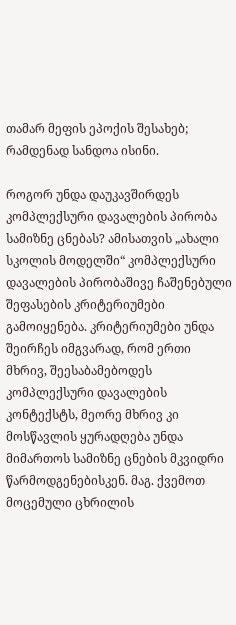თამარ მეფის ეპოქის შესახებ; რამდენად სანდოა ისინი.

როგორ უნდა დაუკავშირდეს კომპლექსური დავალების პირობა სამიზნე ცნებას? ამისათვის „ახალი სკოლის მოდელში“ კომპლექსური დავალების პირობაშივე ჩაშენებული შეფასების კრიტერიუმები გამოიყენება. კრიტერიუმები უნდა შეირჩეს იმგვარად, რომ ერთი მხრივ, შეესაბამებოდეს კომპლექსური დავალების კონტექსტს, მეორე მხრივ კი მოსწავლის ყურადღება უნდა მიმართოს სამიზნე ცნების მკვიდრი წარმოდგენებისკენ. მაგ. ქვემოთ მოცემული ცხრილის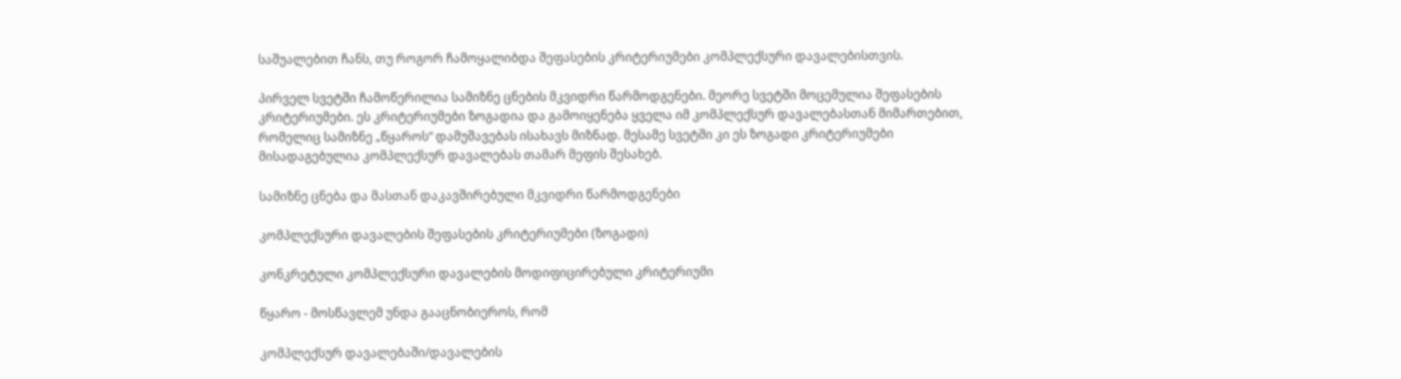საშუალებით ჩანს, თუ როგორ ჩამოყალიბდა შეფასების კრიტერიუმები კომპლექსური დავალებისთვის.

პირველ სვეტში ჩამოწერილია სამიზნე ცნების მკვიდრი წარმოდგენები. მეორე სვეტში მოცემულია შეფასების კრიტერიუმები. ეს კრიტერიუმები ზოგადია და გამოიყენება ყველა იმ კომპლექსურ დავალებასთან მიმართებით, რომელიც სამიზნე „წყაროს“ დამუშავებას ისახავს მიზნად. მესამე სვეტში კი ეს ზოგადი კრიტერიუმები მისადაგებულია კომპლექსურ დავალებას თამარ მეფის შესახებ.

სამიზნე ცნება და მასთან დაკავშირებული მკვიდრი წარმოდგენები

კომპლექსური დავალების შეფასების კრიტერიუმები (ზოგადი)

კონკრეტული კომპლექსური დავალების მოდიფიცირებული კრიტერიუმი

წყარო - მოსწავლემ უნდა გააცნობიეროს, რომ

კომპლექსურ დავალებაში/დავალების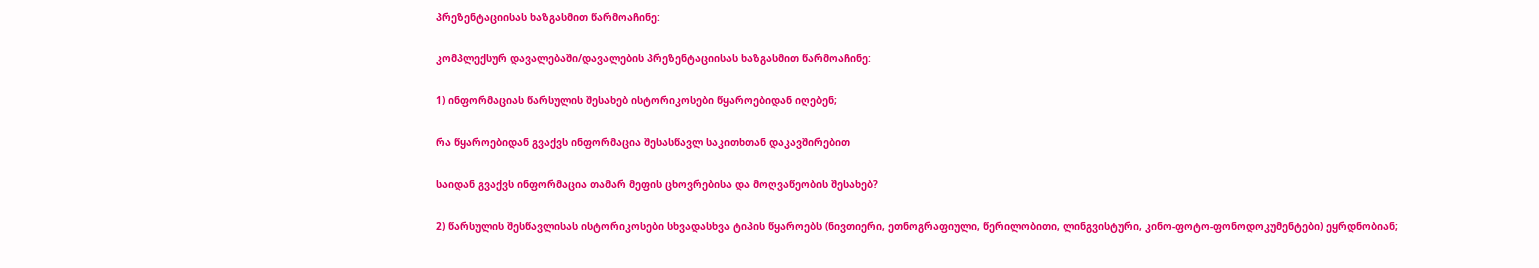პრეზენტაციისას ხაზგასმით წარმოაჩინე:

კომპლექსურ დავალებაში/დავალების პრეზენტაციისას ხაზგასმით წარმოაჩინე:

1) ინფორმაციას წარსულის შესახებ ისტორიკოსები წყაროებიდან იღებენ;

რა წყაროებიდან გვაქვს ინფორმაცია შესასწავლ საკითხთან დაკავშირებით

საიდან გვაქვს ინფორმაცია თამარ მეფის ცხოვრებისა და მოღვაწეობის შესახებ?

2) წარსულის შესწავლისას ისტორიკოსები სხვადასხვა ტიპის წყაროებს (ნივთიერი, ეთნოგრაფიული, წერილობითი, ლინგვისტური, კინო-ფოტო-ფონოდოკუმენტები) ეყრდნობიან;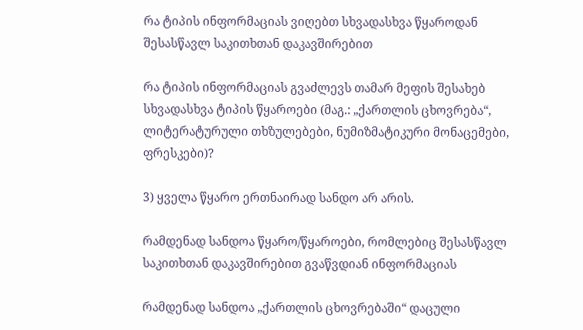რა ტიპის ინფორმაციას ვიღებთ სხვადასხვა წყაროდან შესასწავლ საკითხთან დაკავშირებით

რა ტიპის ინფორმაციას გვაძლევს თამარ მეფის შესახებ სხვადასხვა ტიპის წყაროები (მაგ.: „ქართლის ცხოვრება“, ლიტერატურული თხზულებები, ნუმიზმატიკური მონაცემები, ფრესკები)?

3) ყველა წყარო ერთნაირად სანდო არ არის.

რამდენად სანდოა წყარო/წყაროები, რომლებიც შესასწავლ საკითხთან დაკავშირებით გვაწვდიან ინფორმაციას

რამდენად სანდოა „ქართლის ცხოვრებაში“ დაცული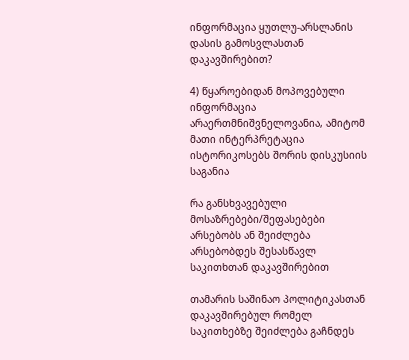ინფორმაცია ყუთლუ-არსლანის დასის გამოსვლასთან დაკავშირებით?

4) წყაროებიდან მოპოვებული ინფორმაცია არაერთმნიშვნელოვანია, ამიტომ მათი ინტერპრეტაცია ისტორიკოსებს შორის დისკუსიის საგანია

რა განსხვავებული მოსაზრებები/შეფასებები არსებობს ან შეიძლება არსებობდეს შესასწავლ საკითხთან დაკავშირებით

თამარის საშინაო პოლიტიკასთან დაკავშირებულ რომელ  საკითხებზე შეიძლება გაჩნდეს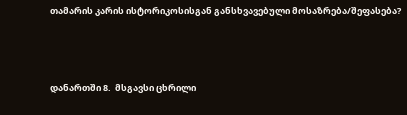თამარის კარის ისტორიკოსისგან განსხვავებული მოსაზრება/შეფასება?



დანართში 8.  მსგავსი ცხრილი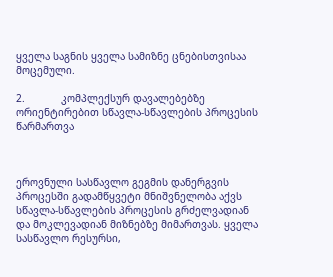ყველა საგნის ყველა სამიზნე ცნებისთვისაა მოცემული.

2.            კომპლექსურ დავალებებზე ორიენტირებით სწავლა-სწავლების პროცესის წარმართვა



ეროვნული სასწავლო გეგმის დანერგვის პროცესში გადამწყვეტი მნიშვნელობა აქვს სწავლა-სწავლების პროცესის გრძელვადიან და მოკლევადიან მიზნებზე მიმართვას. ყველა სასწავლო რესურსი,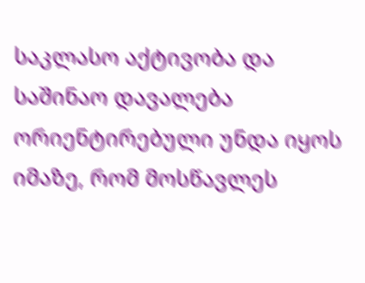საკლასო აქტივობა და საშინაო დავალება ორიენტირებული უნდა იყოს იმაზე, რომ მოსწავლეს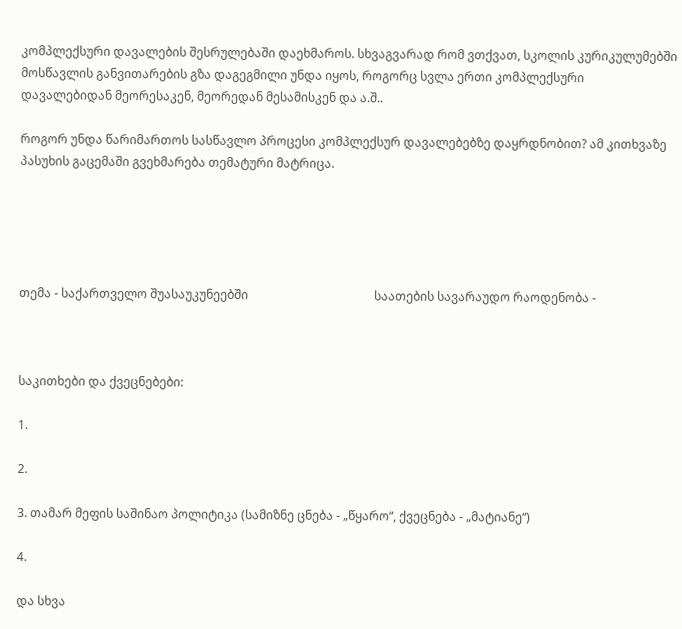კომპლექსური დავალების შესრულებაში დაეხმაროს. სხვაგვარად რომ ვთქვათ, სკოლის კურიკულუმებში მოსწავლის განვითარების გზა დაგეგმილი უნდა იყოს, როგორც სვლა ერთი კომპლექსური დავალებიდან მეორესაკენ, მეორედან მესამისკენ და ა.შ..

როგორ უნდა წარიმართოს სასწავლო პროცესი კომპლექსურ დავალებებზე დაყრდნობით? ამ კითხვაზე პასუხის გაცემაში გვეხმარება თემატური მატრიცა.





თემა - საქართველო შუასაუკუნეებში                                          საათების სავარაუდო რაოდენობა -



საკითხები და ქვეცნებები:

1.

2.

3. თამარ მეფის საშინაო პოლიტიკა (სამიზნე ცნება - „წყარო“, ქვეცნება - „მატიანე“)

4.

და სხვა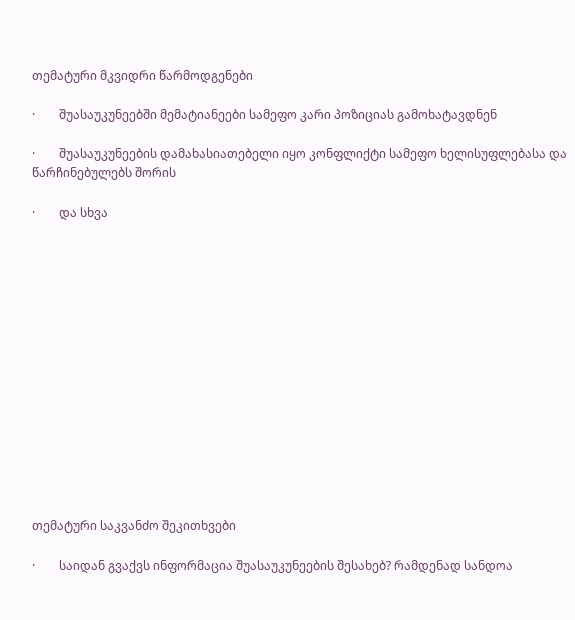თემატური მკვიდრი წარმოდგენები

·        შუასაუკუნეებში მემატიანეები სამეფო კარი პოზიციას გამოხატავდნენ

·        შუასაუკუნეების დამახასიათებელი იყო კონფლიქტი სამეფო ხელისუფლებასა და წარჩინებულებს შორის

·        და სხვა















თემატური საკვანძო შეკითხვები

·        საიდან გვაქვს ინფორმაცია შუასაუკუნეების შესახებ? რამდენად სანდოა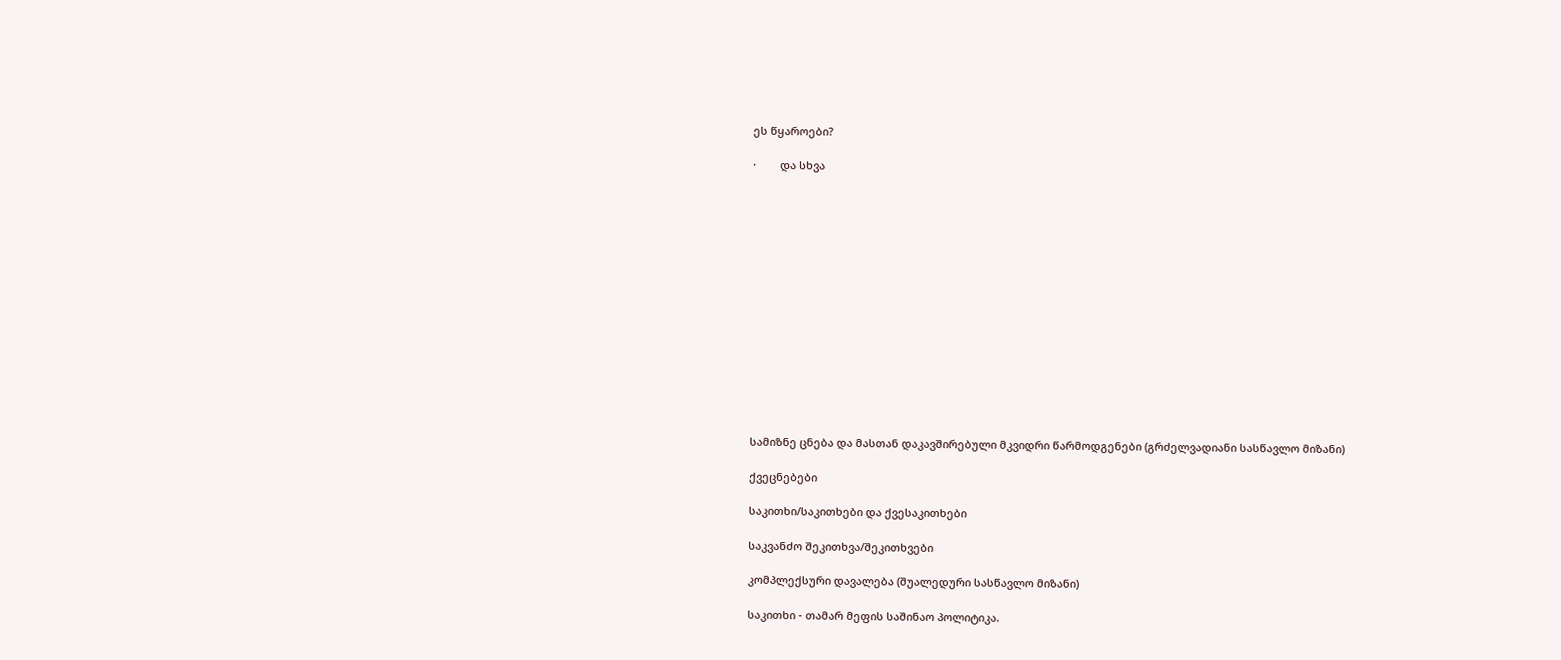ეს წყაროები?

·        და სხვა















სამიზნე ცნება და მასთან დაკავშირებული მკვიდრი წარმოდგენები (გრძელვადიანი სასწავლო მიზანი)

ქვეცნებები

საკითხი/საკითხები და ქვესაკითხები

საკვანძო შეკითხვა/შეკითხვები

კომპლექსური დავალება (შუალედური სასწავლო მიზანი)

საკითხი - თამარ მეფის საშინაო პოლიტიკა.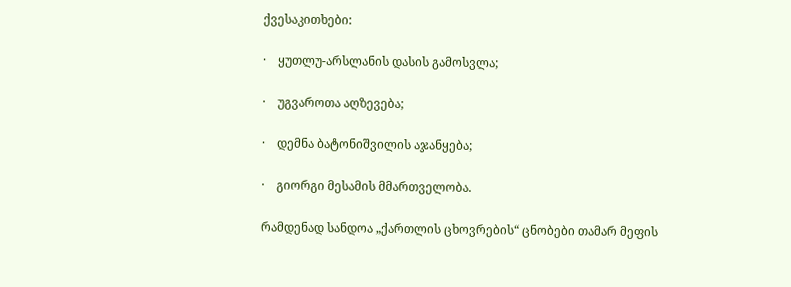ქვესაკითხები:

·    ყუთლუ-არსლანის დასის გამოსვლა;

·    უგვაროთა აღზევება;

·    დემნა ბატონიშვილის აჯანყება;

·    გიორგი მესამის მმართველობა.

რამდენად სანდოა „ქართლის ცხოვრების“ ცნობები თამარ მეფის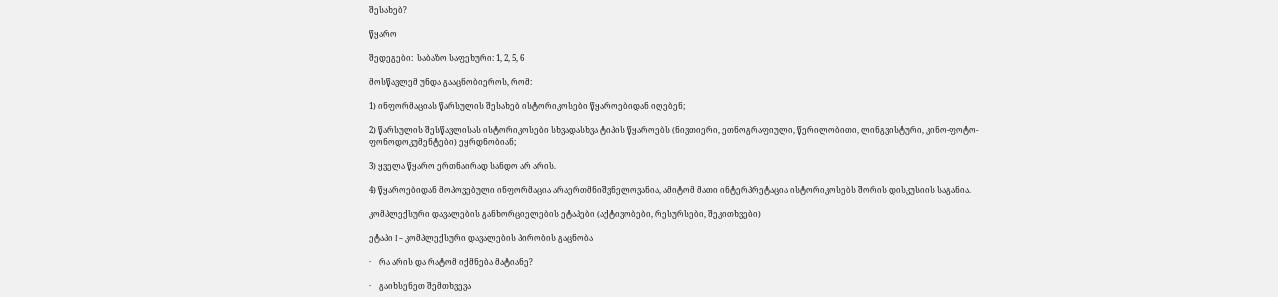შესახებ?

წყარო

შედეგები:  საბაზო საფეხური: 1, 2, 5, 6

მოსწავლემ უნდა გააცნობიეროს, რომ:

1) ინფორმაციას წარსულის შესახებ ისტორიკოსები წყაროებიდან იღებენ;

2) წარსულის შესწავლისას ისტორიკოსები სხვადასხვა ტიპის წყაროებს (ნივთიერი, ეთნოგრაფიული, წერილობითი, ლინგვისტური, კინო-ფოტო-ფონოდოკუმენტები) ეყრდნობიან;

3) ყველა წყარო ერთნაირად სანდო არ არის.

4) წყაროებიდან მოპოვებული ინფორმაცია არაერთმნიშვნელოვანია, ამიტომ მათი ინტერპრეტაცია ისტორიკოსებს შორის დისკუსიის საგანია.

კომპლექსური დავალების განხორციელების ეტაპები (აქტივობები, რესურსები, შეკითხვები)

ეტაპი I – კომპლექსური დავალების პირობის გაცნობა

·    რა არის და რატომ იქმნება მატიანე?

·    გაიხსენეთ შემთხვევა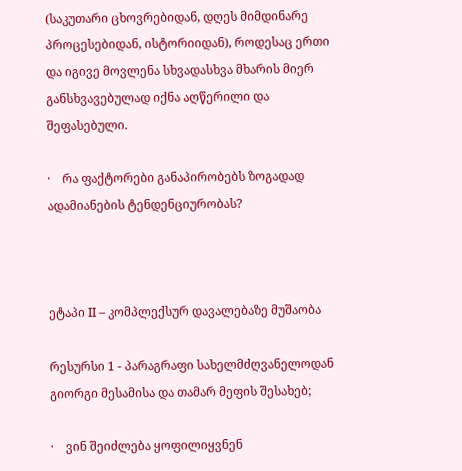(საკუთარი ცხოვრებიდან, დღეს მიმდინარე პროცესებიდან, ისტორიიდან), როდესაც ერთი და იგივე მოვლენა სხვადასხვა მხარის მიერ განსხვავებულად იქნა აღწერილი და შეფასებული.

·    რა ფაქტორები განაპირობებს ზოგადად ადამიანების ტენდენციურობას?



ეტაპი II – კომპლექსურ დავალებაზე მუშაობა

რესურსი 1 - პარაგრაფი სახელმძღვანელოდან გიორგი მესამისა და თამარ მეფის შესახებ;

·    ვინ შეიძლება ყოფილიყვნენ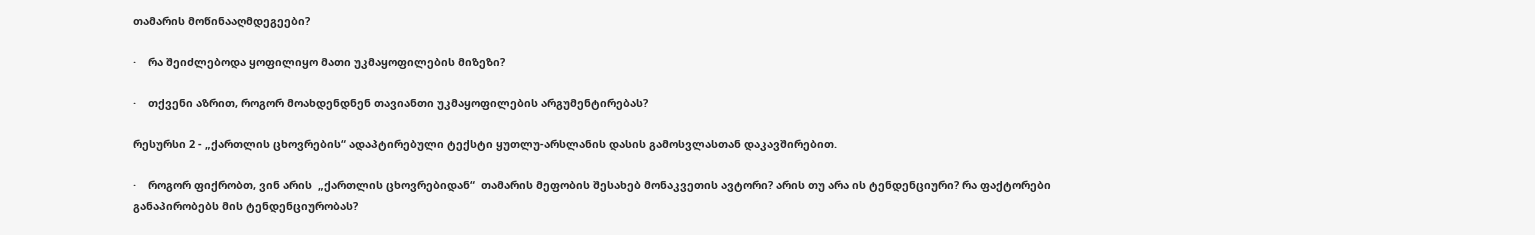თამარის მოწინააღმდეგეები?

·    რა შეიძლებოდა ყოფილიყო მათი უკმაყოფილების მიზეზი?

·    თქვენი აზრით, როგორ მოახდენდნენ თავიანთი უკმაყოფილების არგუმენტირებას?

რესურსი 2 - „ქართლის ცხოვრების“ ადაპტირებული ტექსტი ყუთლუ-არსლანის დასის გამოსვლასთან დაკავშირებით.

·    როგორ ფიქრობთ, ვინ არის  „ქართლის ცხოვრებიდან“  თამარის მეფობის შესახებ მონაკვეთის ავტორი? არის თუ არა ის ტენდენციური? რა ფაქტორები განაპირობებს მის ტენდენციურობას?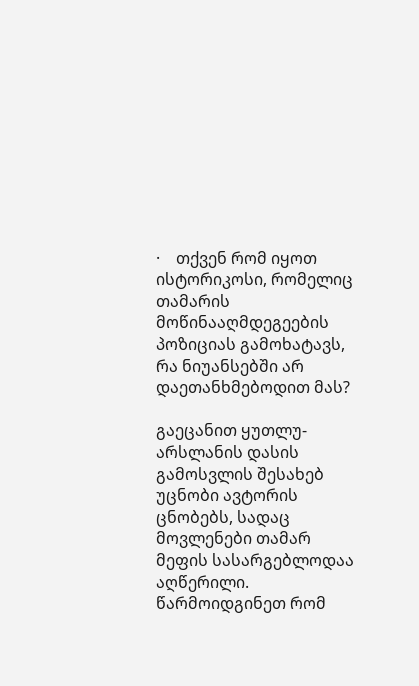·    თქვენ რომ იყოთ ისტორიკოსი, რომელიც თამარის მოწინააღმდეგეების პოზიციას გამოხატავს, რა ნიუანსებში არ დაეთანხმებოდით მას?

გაეცანით ყუთლუ-არსლანის დასის გამოსვლის შესახებ უცნობი ავტორის ცნობებს, სადაც მოვლენები თამარ მეფის სასარგებლოდაა აღწერილი. წარმოიდგინეთ რომ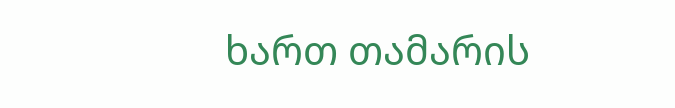ხართ თამარის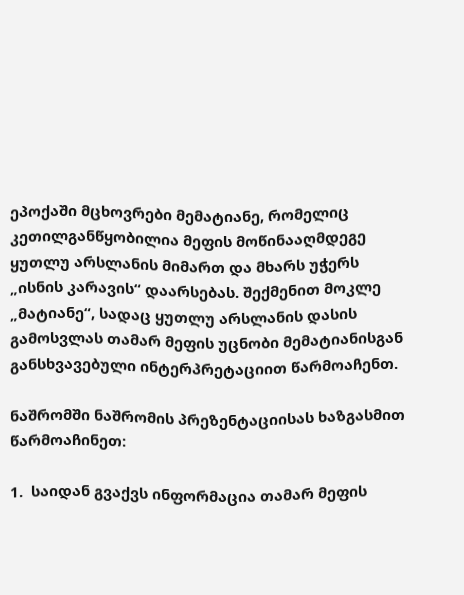ეპოქაში მცხოვრები მემატიანე, რომელიც კეთილგანწყობილია მეფის მოწინააღმდეგე ყუთლუ არსლანის მიმართ და მხარს უჭერს „ისნის კარავის“ დაარსებას. შექმენით მოკლე „მატიანე“, სადაც ყუთლუ არსლანის დასის გამოსვლას თამარ მეფის უცნობი მემატიანისგან განსხვავებული ინტერპრეტაციით წარმოაჩენთ.

ნაშრომში ნაშრომის პრეზენტაციისას ხაზგასმით წარმოაჩინეთ:

1.  საიდან გვაქვს ინფორმაცია თამარ მეფის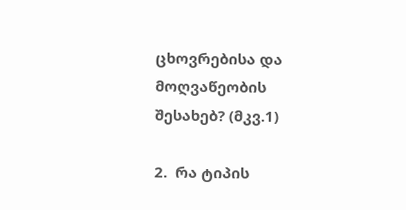ცხოვრებისა და მოღვაწეობის შესახებ? (მკვ.1)

2.  რა ტიპის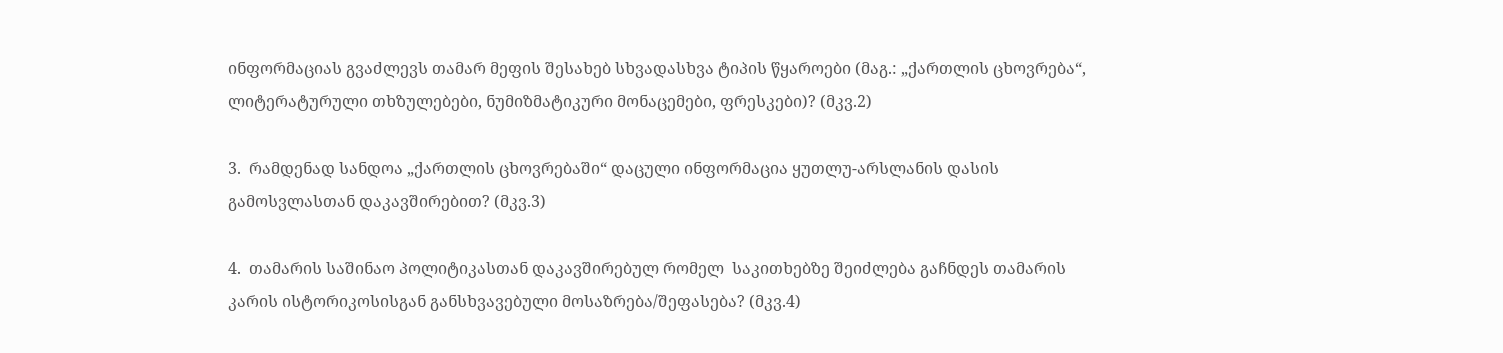ინფორმაციას გვაძლევს თამარ მეფის შესახებ სხვადასხვა ტიპის წყაროები (მაგ.: „ქართლის ცხოვრება“, ლიტერატურული თხზულებები, ნუმიზმატიკური მონაცემები, ფრესკები)? (მკვ.2)

3.  რამდენად სანდოა „ქართლის ცხოვრებაში“ დაცული ინფორმაცია ყუთლუ-არსლანის დასის გამოსვლასთან დაკავშირებით? (მკვ.3)

4.  თამარის საშინაო პოლიტიკასთან დაკავშირებულ რომელ  საკითხებზე შეიძლება გაჩნდეს თამარის კარის ისტორიკოსისგან განსხვავებული მოსაზრება/შეფასება? (მკვ.4)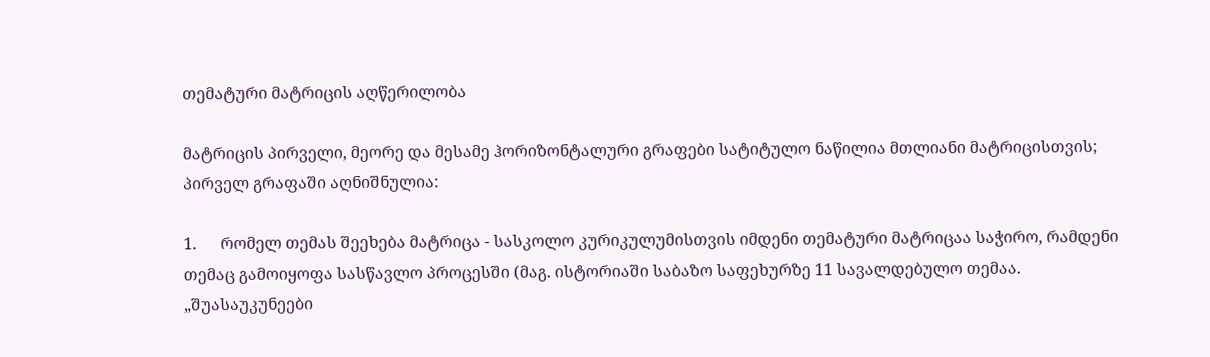თემატური მატრიცის აღწერილობა

მატრიცის პირველი, მეორე და მესამე ჰორიზონტალური გრაფები სატიტულო ნაწილია მთლიანი მატრიცისთვის; პირველ გრაფაში აღნიშნულია:

1.      რომელ თემას შეეხება მატრიცა - სასკოლო კურიკულუმისთვის იმდენი თემატური მატრიცაა საჭირო, რამდენი თემაც გამოიყოფა სასწავლო პროცესში (მაგ. ისტორიაში საბაზო საფეხურზე 11 სავალდებულო თემაა. „შუასაუკუნეები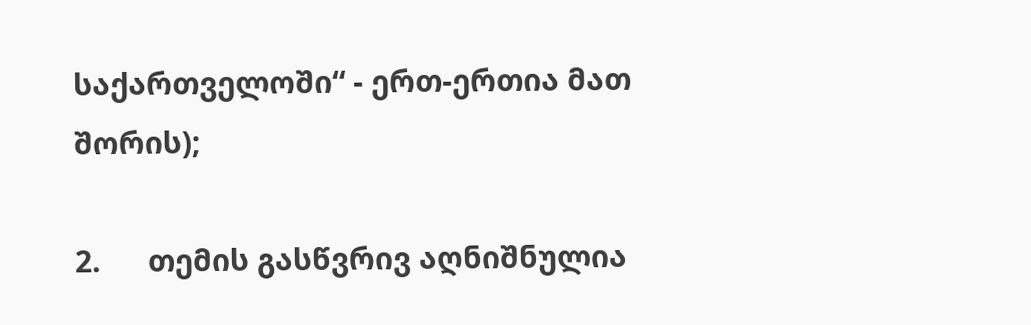საქართველოში“ - ერთ-ერთია მათ შორის);

2.      თემის გასწვრივ აღნიშნულია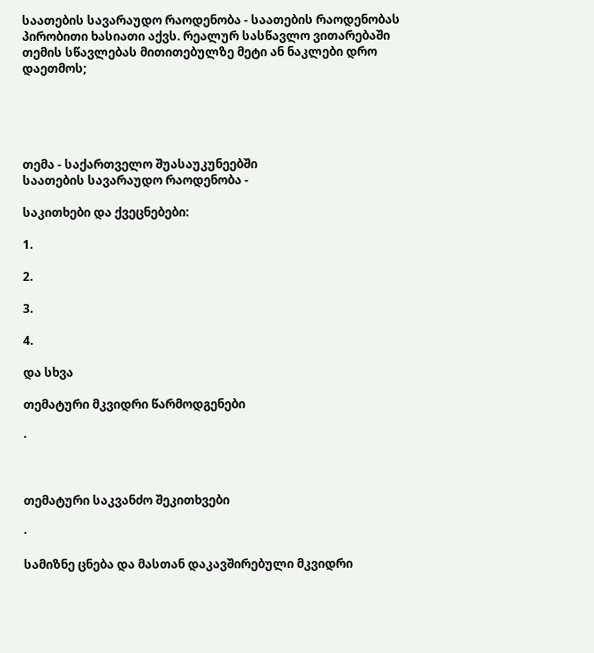საათების სავარაუდო რაოდენობა - საათების რაოდენობას პირობითი ხასიათი აქვს. რეალურ სასწავლო ვითარებაში თემის სწავლებას მითითებულზე მეტი ან ნაკლები დრო დაეთმოს;





თემა - საქართველო შუასაუკუნეებში                                                 საათების სავარაუდო რაოდენობა -

საკითხები და ქვეცნებები:

1.

2.

3.

4.

და სხვა

თემატური მკვიდრი წარმოდგენები

·



თემატური საკვანძო შეკითხვები

·

სამიზნე ცნება და მასთან დაკავშირებული მკვიდრი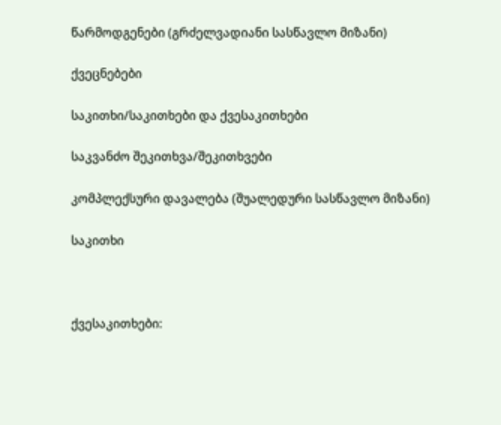წარმოდგენები (გრძელვადიანი სასწავლო მიზანი)

ქვეცნებები

საკითხი/საკითხები და ქვესაკითხები

საკვანძო შეკითხვა/შეკითხვები

კომპლექსური დავალება (შუალედური სასწავლო მიზანი)

საკითხი



ქვესაკითხები: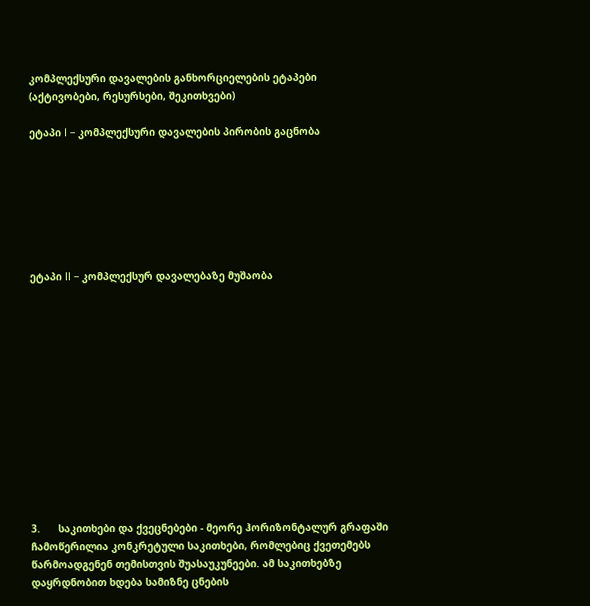კომპლექსური დავალების განხორციელების ეტაპები (აქტივობები, რესურსები, შეკითხვები)

ეტაპი I – კომპლექსური დავალების პირობის გაცნობა







ეტაპი II – კომპლექსურ დავალებაზე მუშაობა













3.      საკითხები და ქვეცნებები - მეორე ჰორიზონტალურ გრაფაში ჩამოწერილია კონკრეტული საკითხები, რომლებიც ქვეთემებს წარმოადგენენ თემისთვის შუასაუკუნეები. ამ საკითხებზე დაყრდნობით ხდება სამიზნე ცნების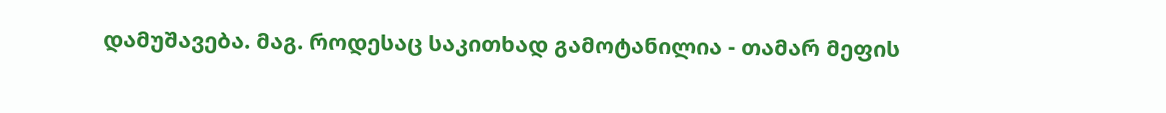დამუშავება. მაგ. როდესაც საკითხად გამოტანილია - თამარ მეფის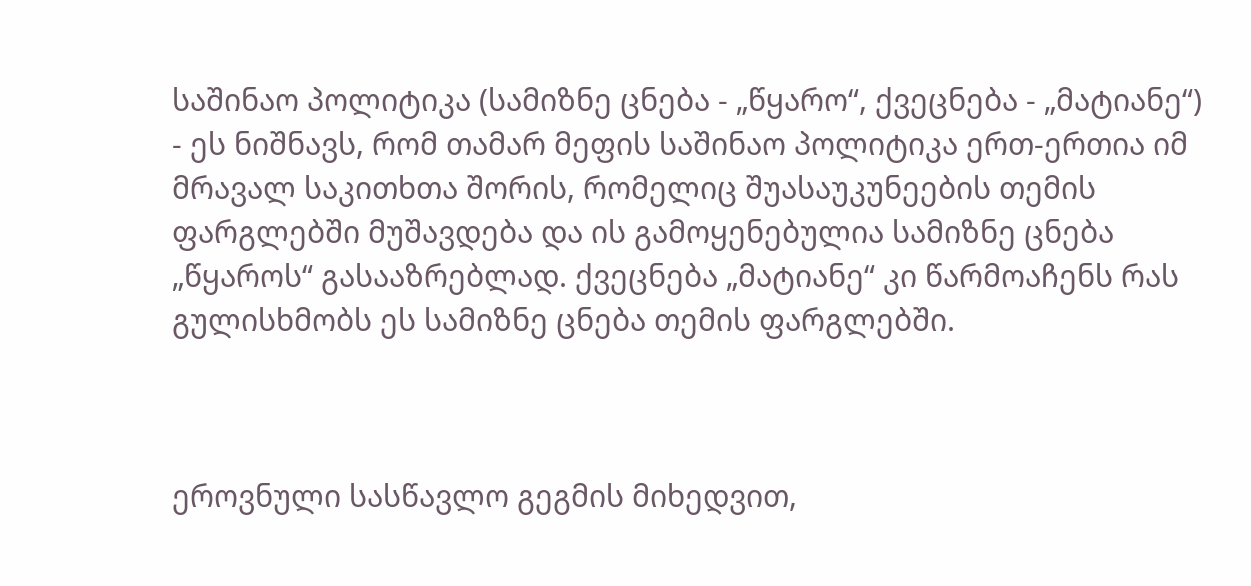საშინაო პოლიტიკა (სამიზნე ცნება - „წყარო“, ქვეცნება - „მატიანე“) - ეს ნიშნავს, რომ თამარ მეფის საშინაო პოლიტიკა ერთ-ერთია იმ მრავალ საკითხთა შორის, რომელიც შუასაუკუნეების თემის ფარგლებში მუშავდება და ის გამოყენებულია სამიზნე ცნება „წყაროს“ გასააზრებლად. ქვეცნება „მატიანე“ კი წარმოაჩენს რას გულისხმობს ეს სამიზნე ცნება თემის ფარგლებში.



ეროვნული სასწავლო გეგმის მიხედვით,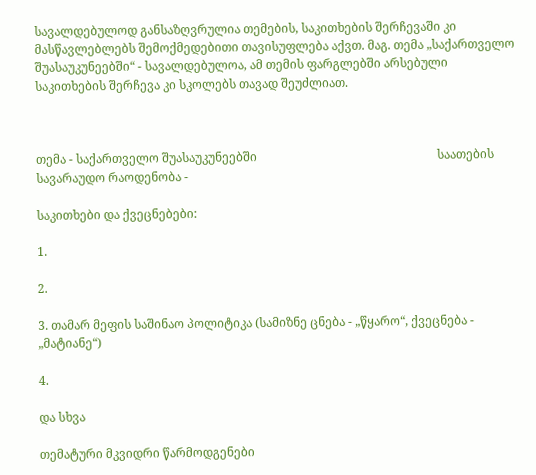სავალდებულოდ განსაზღვრულია თემების, საკითხების შერჩევაში კი მასწავლებლებს შემოქმედებითი თავისუფლება აქვთ. მაგ. თემა „საქართველო შუასაუკუნეებში“ - სავალდებულოა, ამ თემის ფარგლებში არსებული საკითხების შერჩევა კი სკოლებს თავად შეუძლიათ.



თემა - საქართველო შუასაუკუნეებში                                                            საათების სავარაუდო რაოდენობა -

საკითხები და ქვეცნებები:

1.

2.

3. თამარ მეფის საშინაო პოლიტიკა (სამიზნე ცნება - „წყარო“, ქვეცნება - „მატიანე“)

4.

და სხვა

თემატური მკვიდრი წარმოდგენები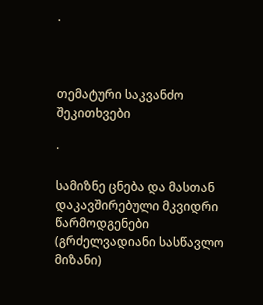·



თემატური საკვანძო შეკითხვები

·

სამიზნე ცნება და მასთან დაკავშირებული მკვიდრი წარმოდგენები (გრძელვადიანი სასწავლო მიზანი)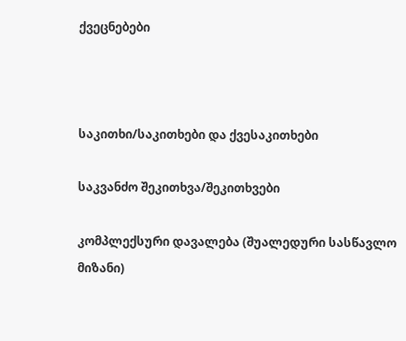ქვეცნებები



საკითხი/საკითხები და ქვესაკითხები

საკვანძო შეკითხვა/შეკითხვები

კომპლექსური დავალება (შუალედური სასწავლო მიზანი)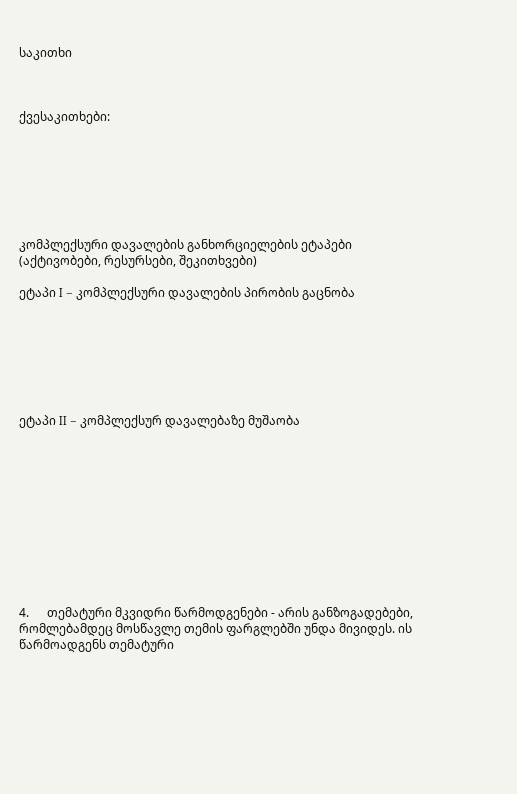საკითხი



ქვესაკითხები:







კომპლექსური დავალების განხორციელების ეტაპები (აქტივობები, რესურსები, შეკითხვები)

ეტაპი I – კომპლექსური დავალების პირობის გაცნობა







ეტაპი II – კომპლექსურ დავალებაზე მუშაობა











4.      თემატური მკვიდრი წარმოდგენები - არის განზოგადებები, რომლებამდეც მოსწავლე თემის ფარგლებში უნდა მივიდეს. ის წარმოადგენს თემატური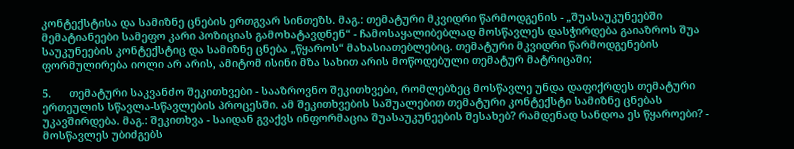კონტექსტისა და სამიზნე ცნების ერთგვარ სინთეზს. მაგ.: თემატური მკვიდრი წარმოდგენის - „შუასაუკუნეებში მემატიანეები სამეფო კარი პოზიციას გამოხატავდნენ“ - ჩამოსაყალიბებლად მოსწავლეს დასჭირდება გაიაზროს შუა საუკუნეების კონტექსტიც და სამიზნე ცნება „წყაროს“ მახასიათებლებიც. თემატური მკვიდრი წარმოდგენების ფორმულირება იოლი არ არის, ამიტომ ისინი მზა სახით არის მოწოდებული თემატურ მატრიცაში;

5.      თემატური საკვანძო შეკითხვები - სააზროვნო შეკითხვები, რომლებზეც მოსწავლე უნდა დაფიქრდეს თემატური ერთეულის სწავლა-სწავლების პროცესში. ამ შეკითხვების საშუალებით თემატური კონტექსტი სამიზნე ცნებას უკავშირდება. მაგ.: შეკითხვა - საიდან გვაქვს ინფორმაცია შუასაუკუნეების შესახებ? რამდენად სანდოა ეს წყაროები? - მოსწავლეს უბიძგებს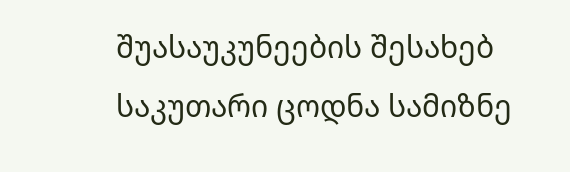შუასაუკუნეების შესახებ საკუთარი ცოდნა სამიზნე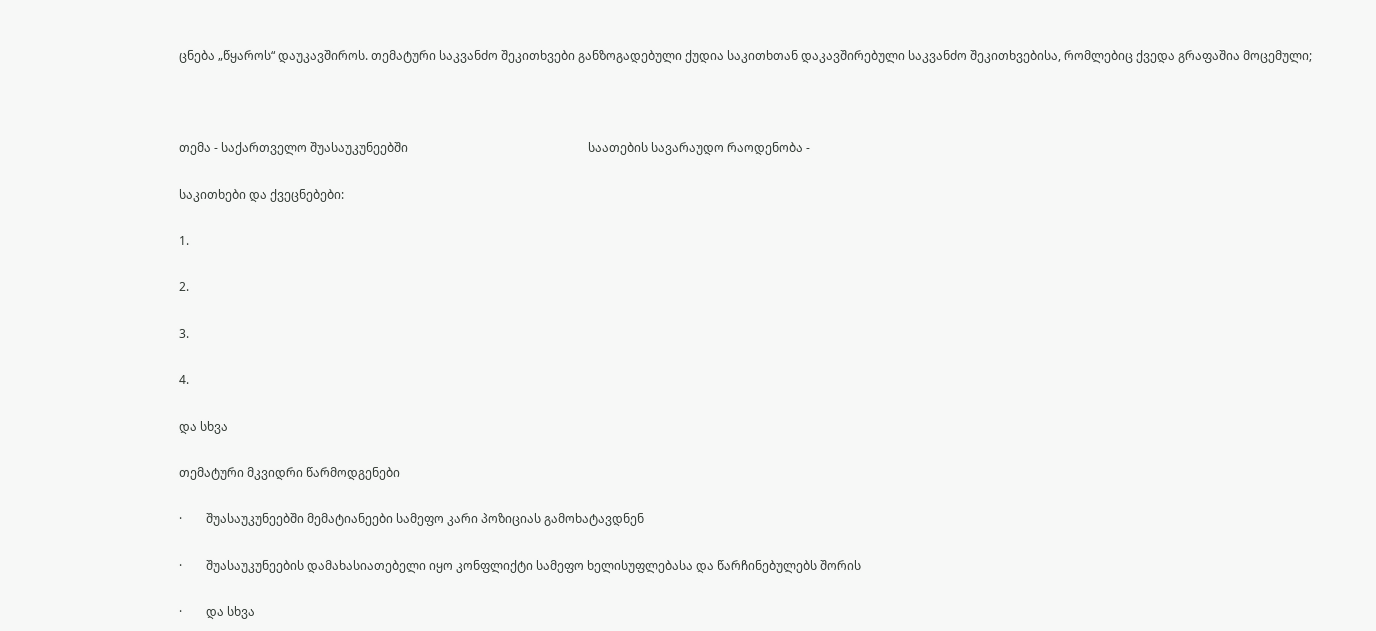ცნება „წყაროს“ დაუკავშიროს. თემატური საკვანძო შეკითხვები განზოგადებული ქუდია საკითხთან დაკავშირებული საკვანძო შეკითხვებისა, რომლებიც ქვედა გრაფაშია მოცემული;



თემა - საქართველო შუასაუკუნეებში                                                            საათების სავარაუდო რაოდენობა -

საკითხები და ქვეცნებები:

1.

2.

3.

4.

და სხვა

თემატური მკვიდრი წარმოდგენები

·        შუასაუკუნეებში მემატიანეები სამეფო კარი პოზიციას გამოხატავდნენ

·        შუასაუკუნეების დამახასიათებელი იყო კონფლიქტი სამეფო ხელისუფლებასა და წარჩინებულებს შორის

·        და სხვა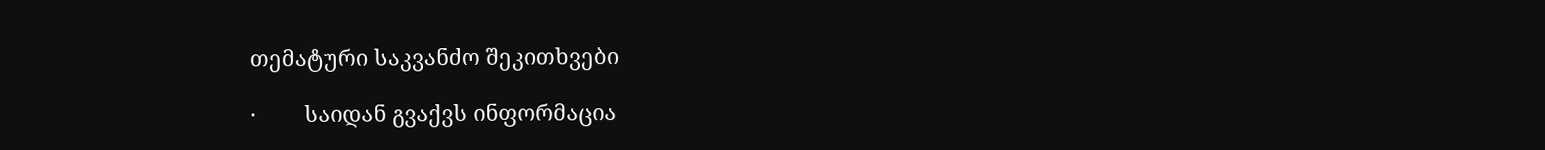თემატური საკვანძო შეკითხვები

·        საიდან გვაქვს ინფორმაცია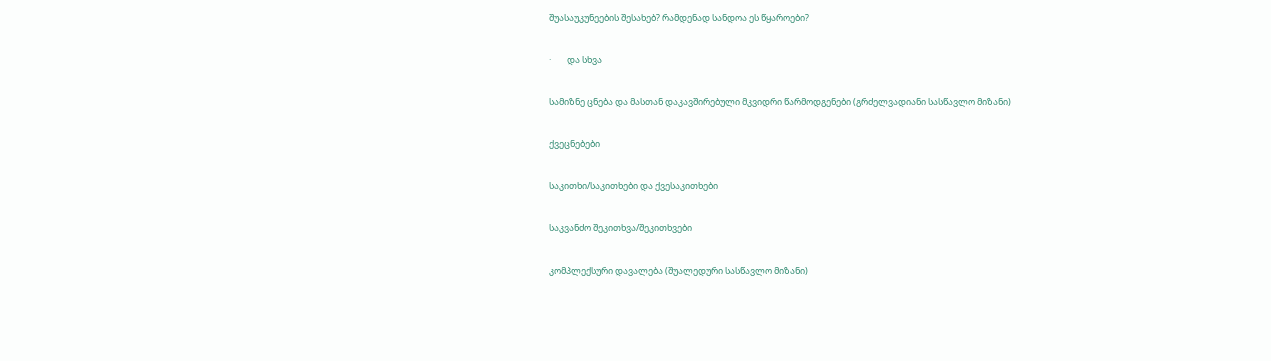შუასაუკუნეების შესახებ? რამდენად სანდოა ეს წყაროები?

·        და სხვა

სამიზნე ცნება და მასთან დაკავშირებული მკვიდრი წარმოდგენები (გრძელვადიანი სასწავლო მიზანი)

ქვეცნებები

საკითხი/საკითხები და ქვესაკითხები

საკვანძო შეკითხვა/შეკითხვები

კომპლექსური დავალება (შუალედური სასწავლო მიზანი)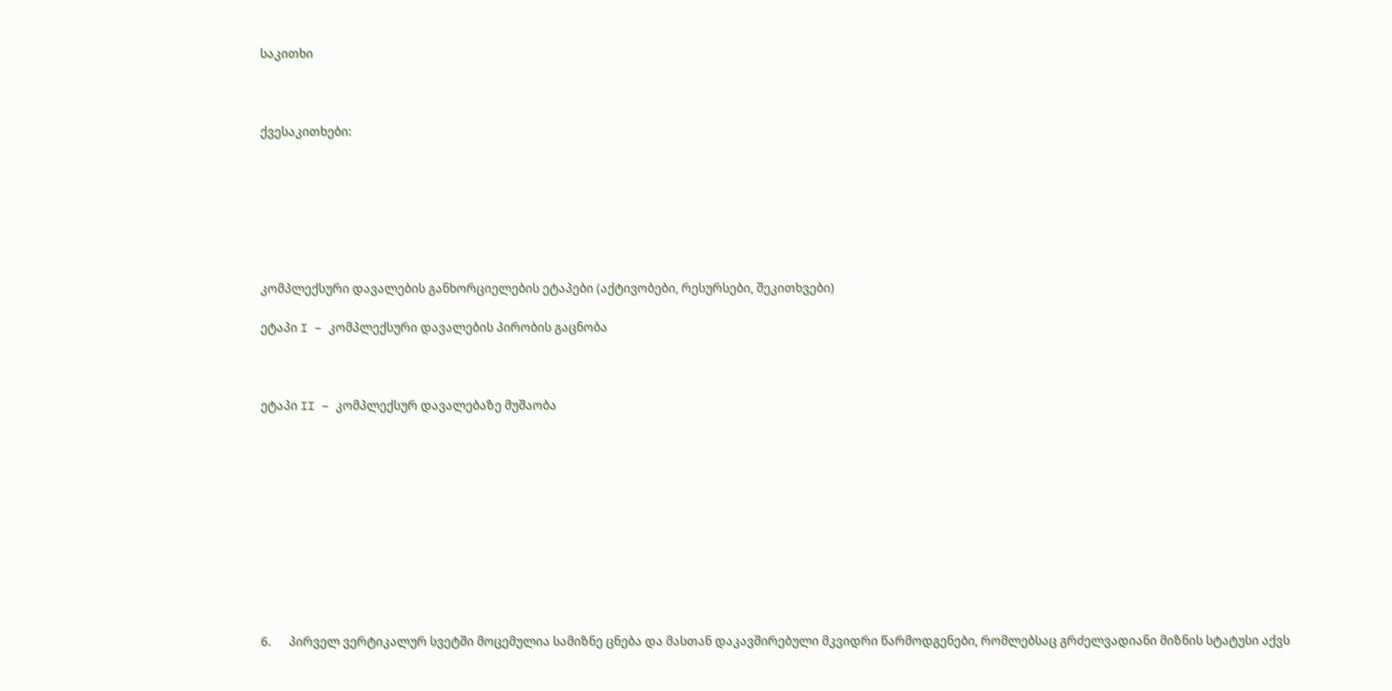საკითხი



ქვესაკითხები:







კომპლექსური დავალების განხორციელების ეტაპები (აქტივობები, რესურსები, შეკითხვები)

ეტაპი I – კომპლექსური დავალების პირობის გაცნობა



ეტაპი II – კომპლექსურ დავალებაზე მუშაობა











6.      პირველ ვერტიკალურ სვეტში მოცემულია სამიზნე ცნება და მასთან დაკავშირებული მკვიდრი წარმოდგენები, რომლებსაც გრძელვადიანი მიზნის სტატუსი აქვს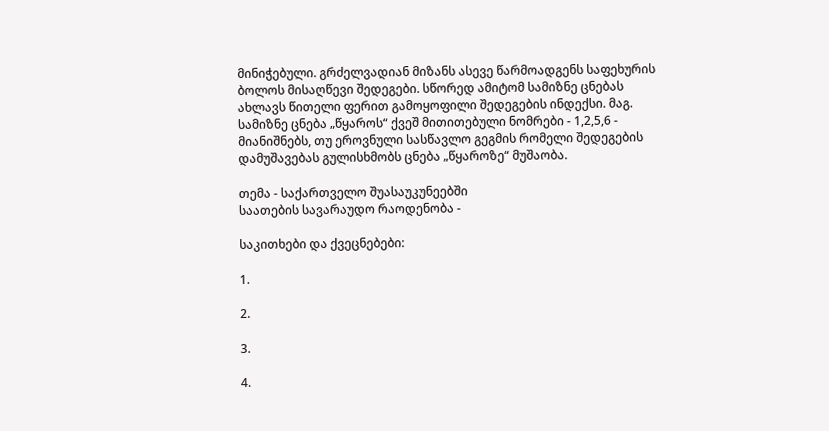მინიჭებული. გრძელვადიან მიზანს ასევე წარმოადგენს საფეხურის ბოლოს მისაღწევი შედეგები. სწორედ ამიტომ სამიზნე ცნებას ახლავს წითელი ფერით გამოყოფილი შედეგების ინდექსი. მაგ. სამიზნე ცნება „წყაროს“ ქვეშ მითითებული ნომრები - 1,2,5,6 - მიანიშნებს, თუ ეროვნული სასწავლო გეგმის რომელი შედეგების დამუშავებას გულისხმობს ცნება „წყაროზე“ მუშაობა.

თემა - საქართველო შუასაუკუნეებში                                                            საათების სავარაუდო რაოდენობა -

საკითხები და ქვეცნებები:

1.

2.

3.

4.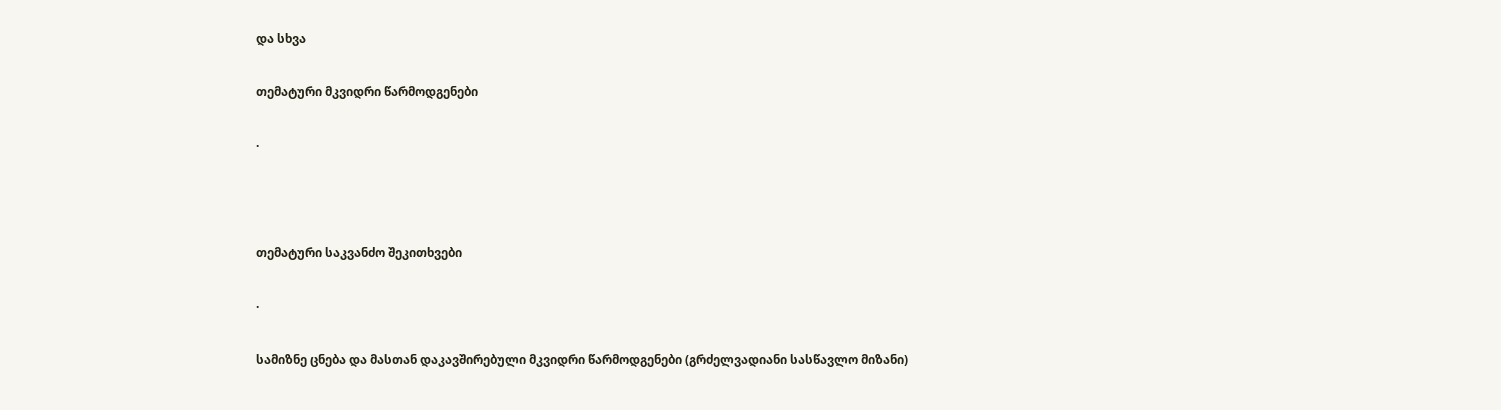და სხვა

თემატური მკვიდრი წარმოდგენები

·



თემატური საკვანძო შეკითხვები

·

სამიზნე ცნება და მასთან დაკავშირებული მკვიდრი წარმოდგენები (გრძელვადიანი სასწავლო მიზანი)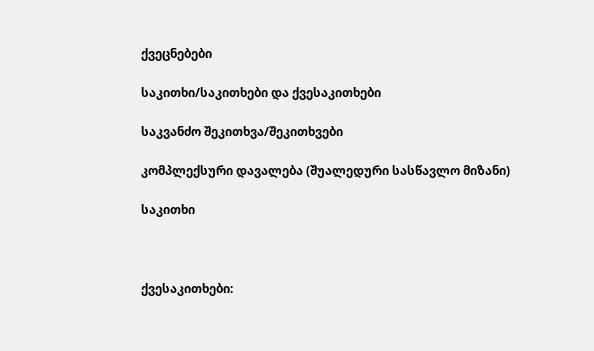ქვეცნებები

საკითხი/საკითხები და ქვესაკითხები

საკვანძო შეკითხვა/შეკითხვები

კომპლექსური დავალება (შუალედური სასწავლო მიზანი)

საკითხი



ქვესაკითხები: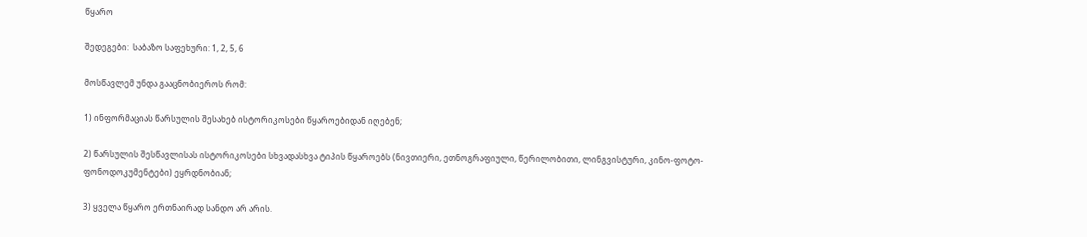წყარო

შედეგები:  საბაზო საფეხური: 1, 2, 5, 6

მოსწავლემ უნდა გააცნობიეროს რომ:

1) ინფორმაციას წარსულის შესახებ ისტორიკოსები წყაროებიდან იღებენ;

2) წარსულის შესწავლისას ისტორიკოსები სხვადასხვა ტიპის წყაროებს (ნივთიერი, ეთნოგრაფიული, წერილობითი, ლინგვისტური, კინო-ფოტო-ფონოდოკუმენტები) ეყრდნობიან;

3) ყველა წყარო ერთნაირად სანდო არ არის.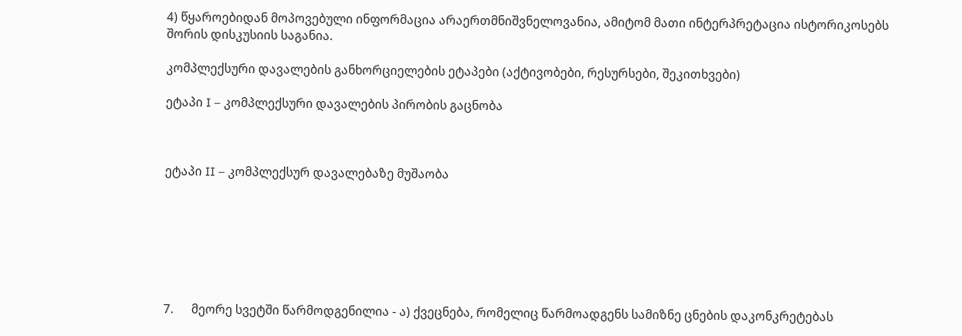4) წყაროებიდან მოპოვებული ინფორმაცია არაერთმნიშვნელოვანია, ამიტომ მათი ინტერპრეტაცია ისტორიკოსებს შორის დისკუსიის საგანია.

კომპლექსური დავალების განხორციელების ეტაპები (აქტივობები, რესურსები, შეკითხვები)

ეტაპი I – კომპლექსური დავალების პირობის გაცნობა



ეტაპი II – კომპლექსურ დავალებაზე მუშაობა







7.      მეორე სვეტში წარმოდგენილია - ა) ქვეცნება, რომელიც წარმოადგენს სამიზნე ცნების დაკონკრეტებას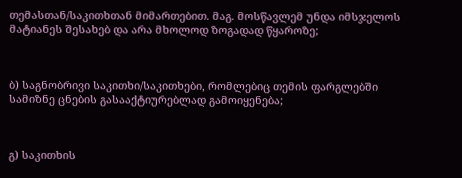თემასთან/საკითხთან მიმართებით. მაგ. მოსწავლემ უნდა იმსჯელოს მატიანეს შესახებ და არა მხოლოდ ზოგადად წყაროზე;



ბ) საგნობრივი საკითხი/საკითხები, რომლებიც თემის ფარგლებში სამიზნე ცნების გასააქტიურებლად გამოიყენება;



გ) საკითხის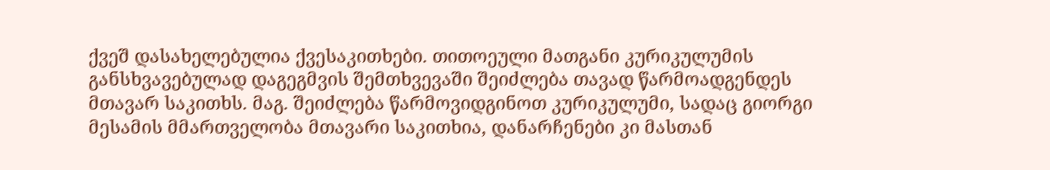ქვეშ დასახელებულია ქვესაკითხები. თითოეული მათგანი კურიკულუმის განსხვავებულად დაგეგმვის შემთხვევაში შეიძლება თავად წარმოადგენდეს მთავარ საკითხს. მაგ. შეიძლება წარმოვიდგინოთ კურიკულუმი, სადაც გიორგი მესამის მმართველობა მთავარი საკითხია, დანარჩენები კი მასთან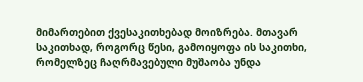მიმართებით ქვესაკითხებად მოიზრება. მთავარ საკითხად, როგორც წესი, გამოიყოფა ის საკითხი, რომელზეც ჩაღრმავებული მუშაობა უნდა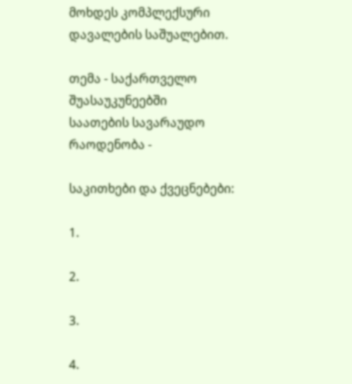მოხდეს კომპლექსური დავალების საშუალებით.

თემა - საქართველო შუასაუკუნეებში                                                            საათების სავარაუდო რაოდენობა -

საკითხები და ქვეცნებები:

1.

2.

3.

4.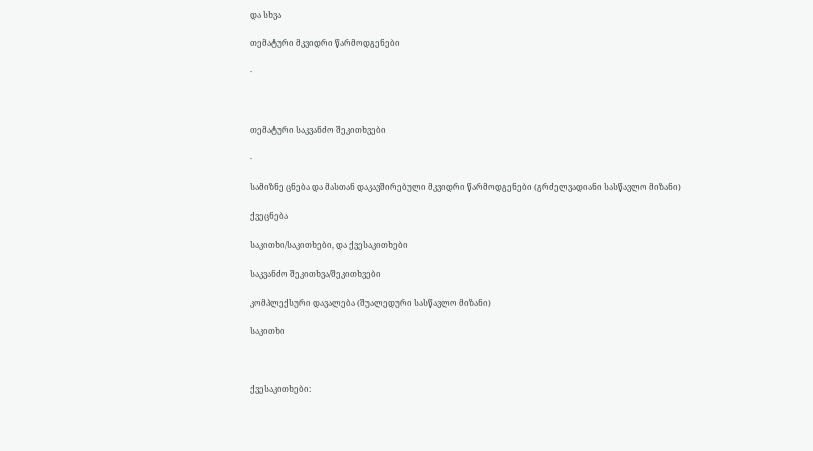და სხვა

თემატური მკვიდრი წარმოდგენები

·



თემატური საკვანძო შეკითხვები

·

სამიზნე ცნება და მასთან დაკავშირებული მკვიდრი წარმოდგენები (გრძელვადიანი სასწავლო მიზანი)

ქვეცნება

საკითხი/საკითხები, და ქვესაკითხები

საკვანძო შეკითხვა/შეკითხვები

კომპლექსური დავალება (შუალედური სასწავლო მიზანი)

საკითხი



ქვესაკითხები: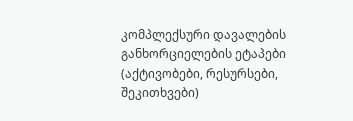კომპლექსური დავალების განხორციელების ეტაპები (აქტივობები, რესურსები, შეკითხვები)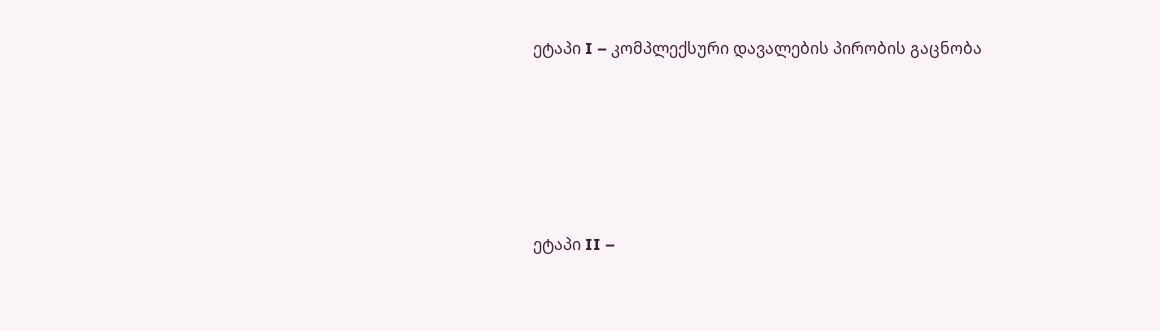ეტაპი I – კომპლექსური დავალების პირობის გაცნობა





ეტაპი II –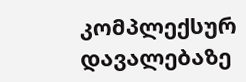კომპლექსურ დავალებაზე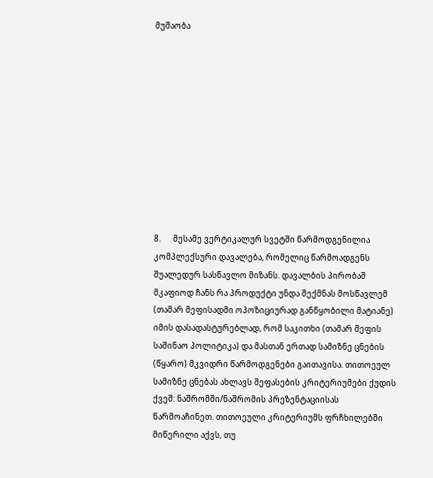მუშაობა











8.      მესამე ვერტიკალურ სვეტში წარმოდგენილია კომპლექსური დავალება, რომელიც წარმოადგენს შუალედურ სასწავლო მიზანს. დავალბის პირობაშ მკაფიოდ ჩანს რა პროდუქტი უნდა შექმნას მოსწავლემ (თამარ მეფისადმი ოპოზიციურად განწყობილი მატიანე) იმის დასადასტურებლად, რომ საკითხი (თამარ მეფის საშინაო პოლიტიკა) და მასთან ერთად სამიზნე ცნების (წყარო) მკვიდრი წარმოდგენები გაითავისა. თითოეულ სამიზნე ცნებას ახლავს შეფასების კრიტერიუმები ქუდის ქვეშ: ნაშრომში/ნაშრომის პრეზენტაციისას წარმოაჩინეთ. თითოეული კრიტერიუმს ფრჩხილებში მიწერილი აქვს, თუ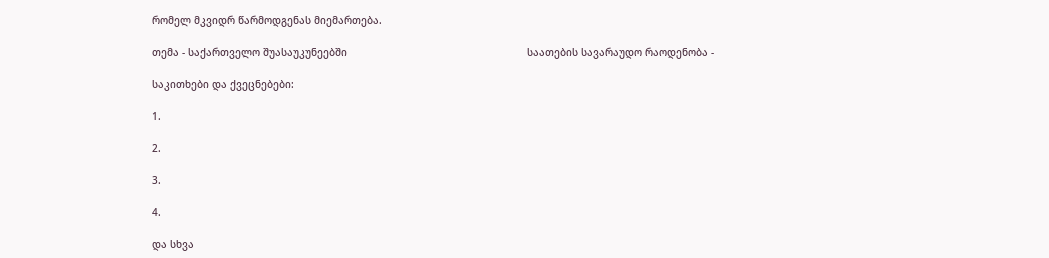რომელ მკვიდრ წარმოდგენას მიემართება.

თემა - საქართველო შუასაუკუნეებში                                                            საათების სავარაუდო რაოდენობა -

საკითხები და ქვეცნებები:

1.

2.

3.

4.

და სხვა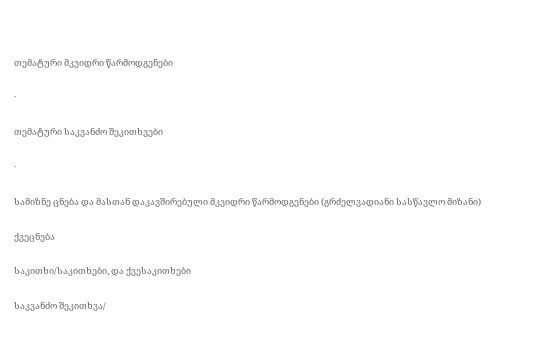თემატური მკვიდრი წარმოდგენები

·

თემატური საკვანძო შეკითხვები

·

სამიზნე ცნება და მასთან დაკავშირებული მკვიდრი წარმოდგენები (გრძელვადიანი სასწავლო მიზანი)

ქვეცნება

საკითხი/საკითხები, და ქვესაკითხები

საკვანძო შეკითხვა/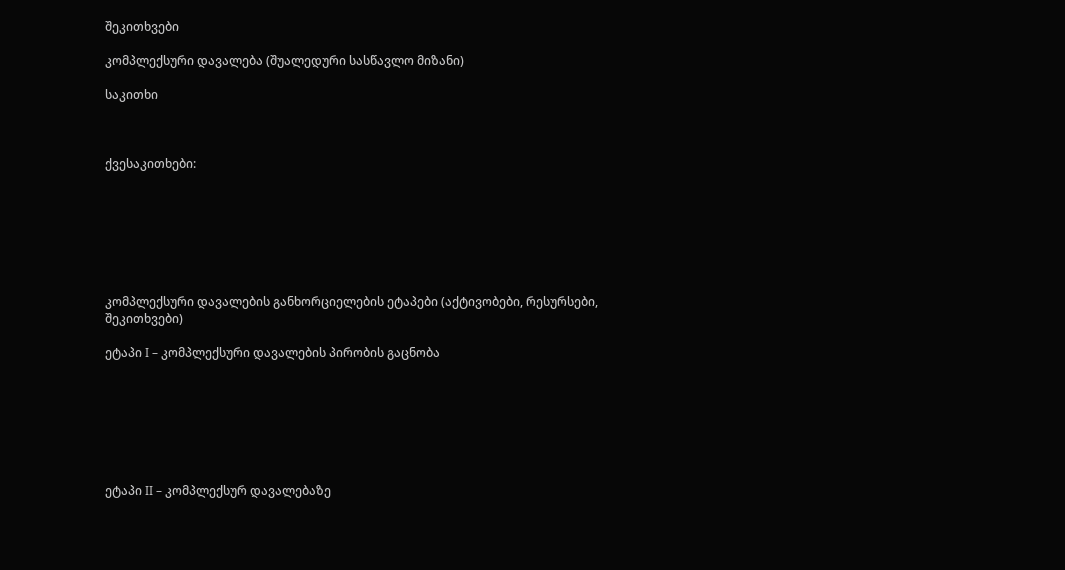შეკითხვები

კომპლექსური დავალება (შუალედური სასწავლო მიზანი)

საკითხი



ქვესაკითხები:







კომპლექსური დავალების განხორციელების ეტაპები (აქტივობები, რესურსები, შეკითხვები)

ეტაპი I – კომპლექსური დავალების პირობის გაცნობა







ეტაპი II – კომპლექსურ დავალებაზე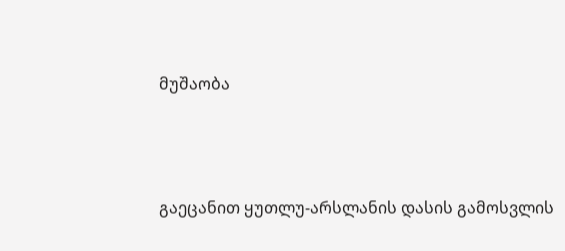მუშაობა



გაეცანით ყუთლუ-არსლანის დასის გამოსვლის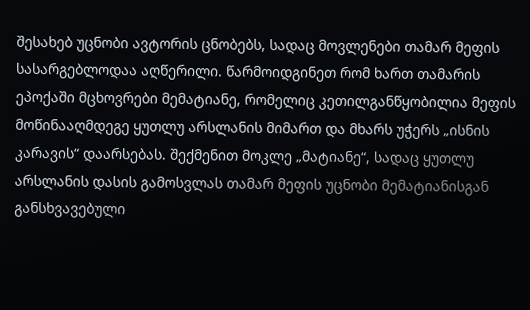შესახებ უცნობი ავტორის ცნობებს, სადაც მოვლენები თამარ მეფის სასარგებლოდაა აღწერილი. წარმოიდგინეთ რომ ხართ თამარის ეპოქაში მცხოვრები მემატიანე, რომელიც კეთილგანწყობილია მეფის მოწინააღმდეგე ყუთლუ არსლანის მიმართ და მხარს უჭერს „ისნის კარავის“ დაარსებას. შექმენით მოკლე „მატიანე“, სადაც ყუთლუ არსლანის დასის გამოსვლას თამარ მეფის უცნობი მემატიანისგან განსხვავებული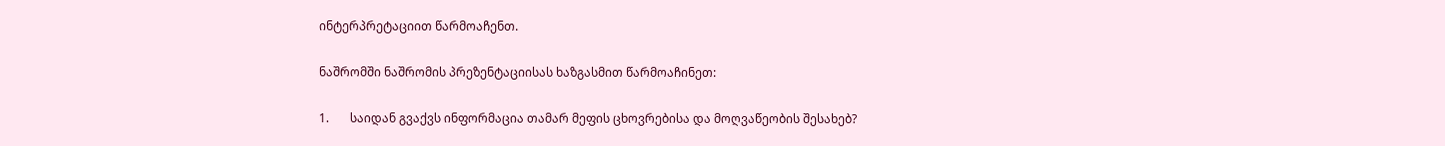ინტერპრეტაციით წარმოაჩენთ.

ნაშრომში ნაშრომის პრეზენტაციისას ხაზგასმით წარმოაჩინეთ:

1.       საიდან გვაქვს ინფორმაცია თამარ მეფის ცხოვრებისა და მოღვაწეობის შესახებ?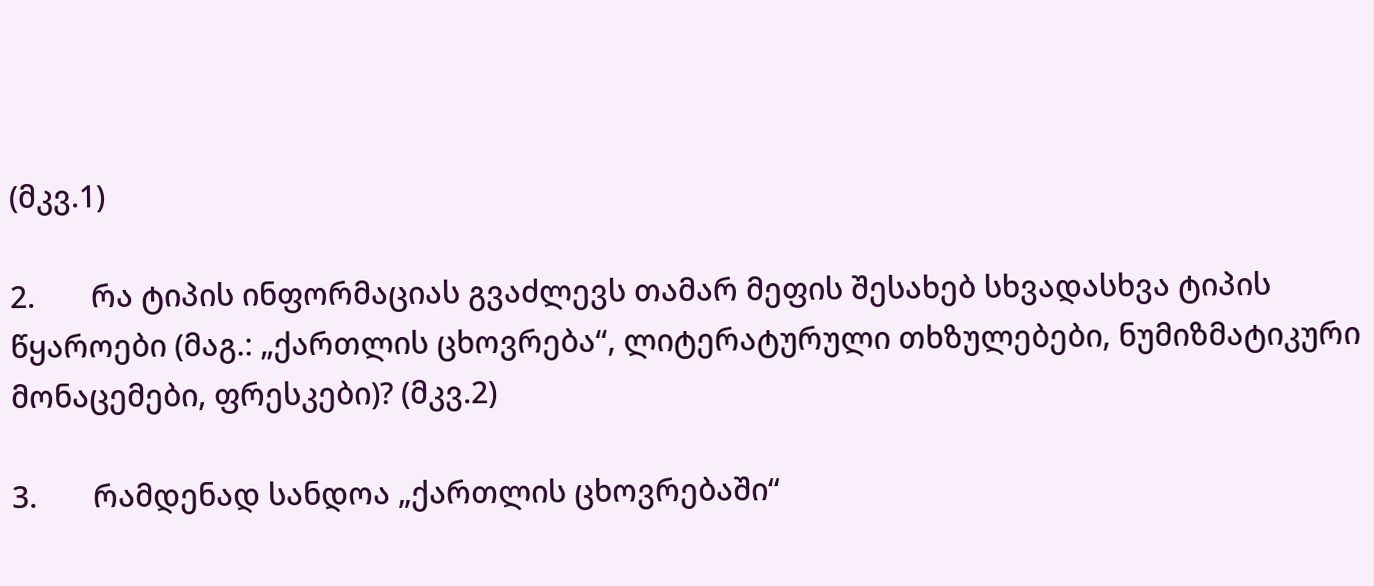(მკვ.1)

2.       რა ტიპის ინფორმაციას გვაძლევს თამარ მეფის შესახებ სხვადასხვა ტიპის წყაროები (მაგ.: „ქართლის ცხოვრება“, ლიტერატურული თხზულებები, ნუმიზმატიკური მონაცემები, ფრესკები)? (მკვ.2)

3.       რამდენად სანდოა „ქართლის ცხოვრებაში“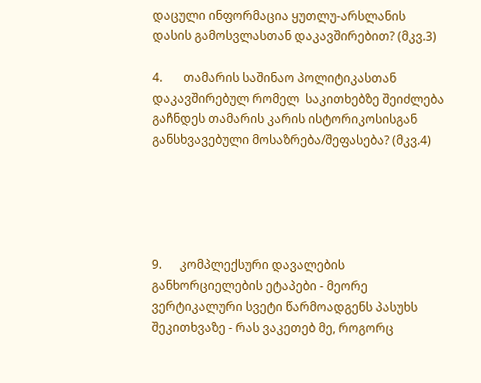დაცული ინფორმაცია ყუთლუ-არსლანის დასის გამოსვლასთან დაკავშირებით? (მკვ.3)

4.       თამარის საშინაო პოლიტიკასთან დაკავშირებულ რომელ  საკითხებზე შეიძლება გაჩნდეს თამარის კარის ისტორიკოსისგან განსხვავებული მოსაზრება/შეფასება? (მკვ.4)





9.      კომპლექსური დავალების განხორციელების ეტაპები - მეორე ვერტიკალური სვეტი წარმოადგენს პასუხს შეკითხვაზე - რას ვაკეთებ მე, როგორც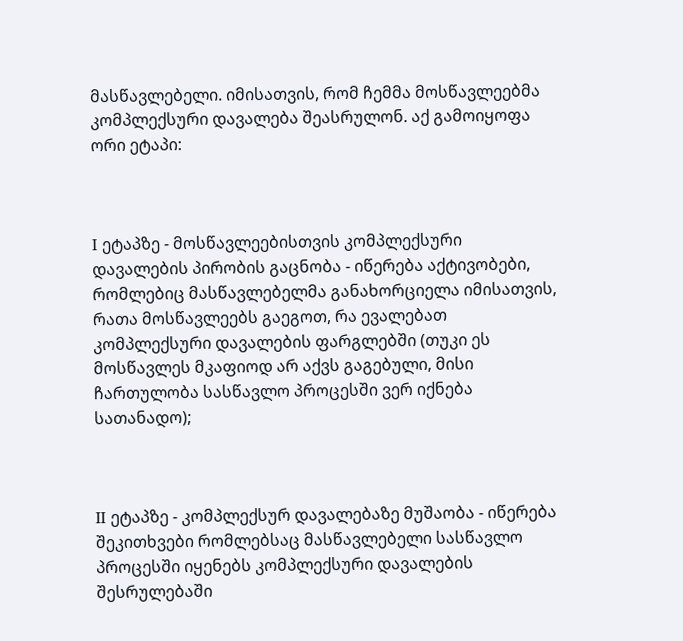მასწავლებელი. იმისათვის, რომ ჩემმა მოსწავლეებმა კომპლექსური დავალება შეასრულონ. აქ გამოიყოფა ორი ეტაპი:



I ეტაპზე - მოსწავლეებისთვის კომპლექსური დავალების პირობის გაცნობა - იწერება აქტივობები, რომლებიც მასწავლებელმა განახორციელა იმისათვის, რათა მოსწავლეებს გაეგოთ, რა ევალებათ კომპლექსური დავალების ფარგლებში (თუკი ეს მოსწავლეს მკაფიოდ არ აქვს გაგებული, მისი ჩართულობა სასწავლო პროცესში ვერ იქნება სათანადო);



II ეტაპზე - კომპლექსურ დავალებაზე მუშაობა - იწერება შეკითხვები რომლებსაც მასწავლებელი სასწავლო პროცესში იყენებს კომპლექსური დავალების შესრულებაში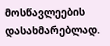მოსწავლეების დასახმარებლად.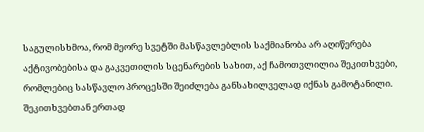საგულისხმოა, რომ მეორე სვეტში მასწავლებლის საქმიანობა არ აღიწერება აქტივობებისა და გაკვეთილის სცენარების სახით, აქ ჩამოთვლილია შეკითხვები, რომლებიც სასწავლო პროცესში შეიძლება განსახილველად იქნას გამოტანილი. შეკითხვებთან ერთად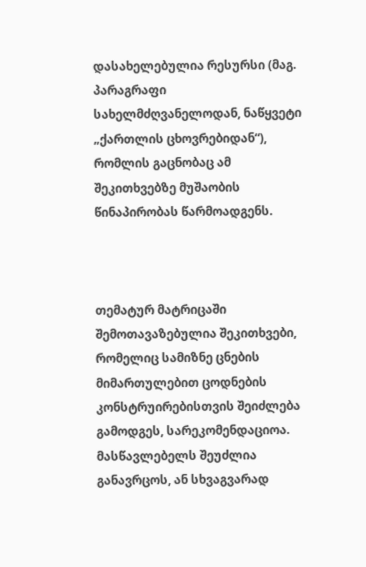დასახელებულია რესურსი (მაგ. პარაგრაფი სახელმძღვანელოდან, ნაწყვეტი „ქართლის ცხოვრებიდან“), რომლის გაცნობაც ამ შეკითხვებზე მუშაობის წინაპირობას წარმოადგენს.



თემატურ მატრიცაში შემოთავაზებულია შეკითხვები, რომელიც სამიზნე ცნების მიმართულებით ცოდნების კონსტრუირებისთვის შეიძლება გამოდგეს, სარეკომენდაციოა. მასწავლებელს შეუძლია განავრცოს, ან სხვაგვარად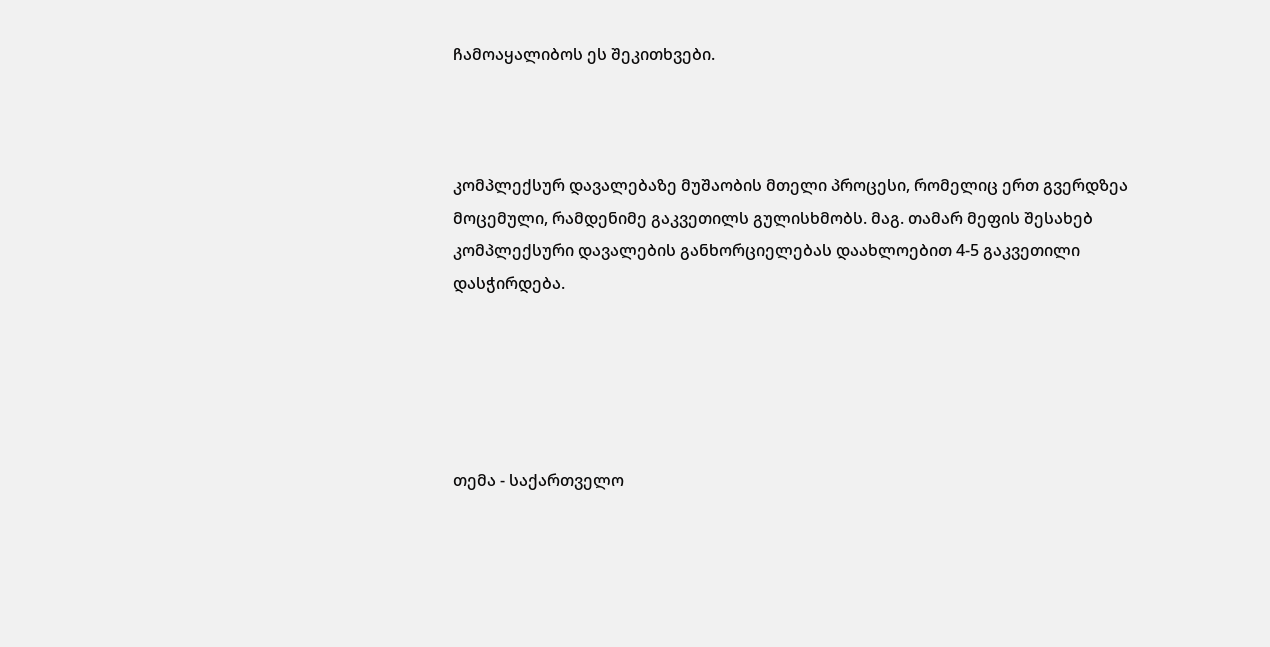ჩამოაყალიბოს ეს შეკითხვები.



კომპლექსურ დავალებაზე მუშაობის მთელი პროცესი, რომელიც ერთ გვერდზეა მოცემული, რამდენიმე გაკვეთილს გულისხმობს. მაგ. თამარ მეფის შესახებ კომპლექსური დავალების განხორციელებას დაახლოებით 4-5 გაკვეთილი დასჭირდება.





თემა - საქართველო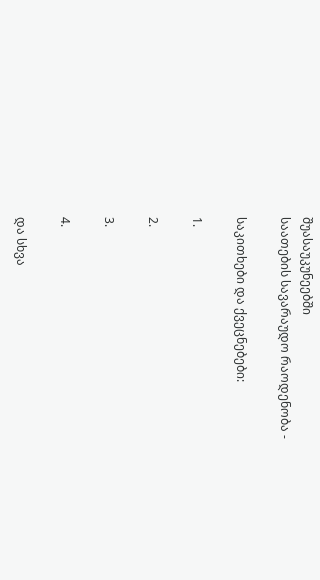შუასაუკუნეებში                                                            საათების სავარაუდო რაოდენობა -

საკითხები და ქვეცნებები:

1.

2.

3.

4.

და სხვა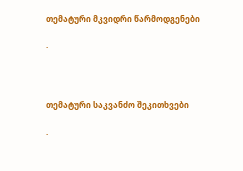თემატური მკვიდრი წარმოდგენები

·



თემატური საკვანძო შეკითხვები

·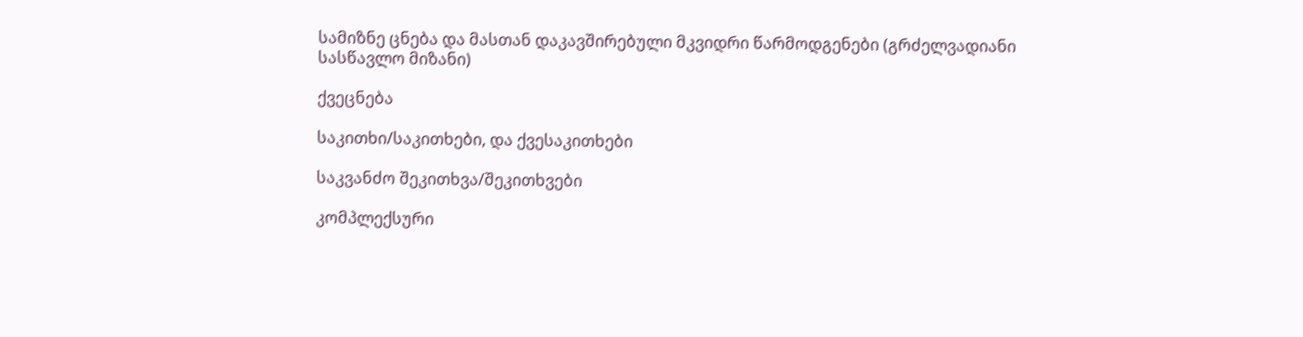სამიზნე ცნება და მასთან დაკავშირებული მკვიდრი წარმოდგენები (გრძელვადიანი სასწავლო მიზანი)

ქვეცნება

საკითხი/საკითხები, და ქვესაკითხები

საკვანძო შეკითხვა/შეკითხვები

კომპლექსური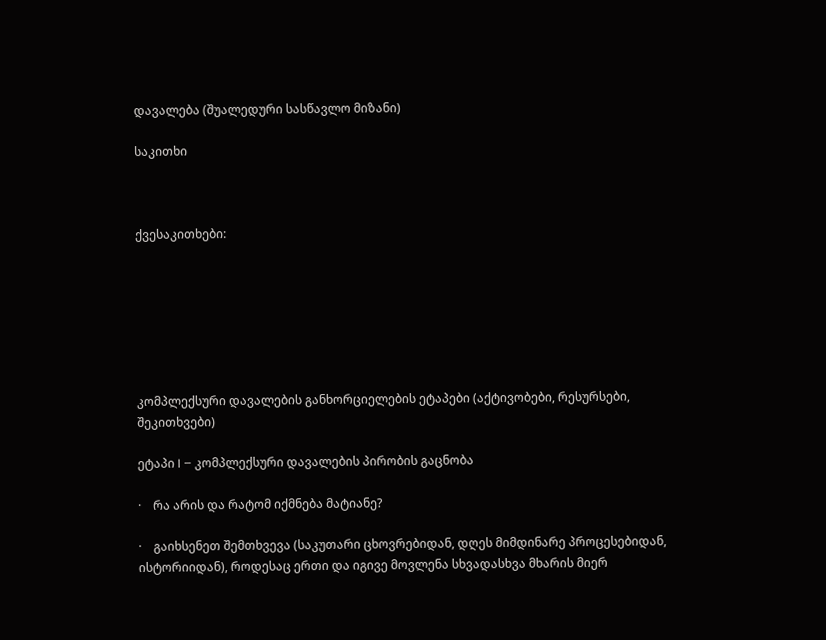დავალება (შუალედური სასწავლო მიზანი)

საკითხი



ქვესაკითხები:







კომპლექსური დავალების განხორციელების ეტაპები (აქტივობები, რესურსები, შეკითხვები)

ეტაპი I – კომპლექსური დავალების პირობის გაცნობა

·    რა არის და რატომ იქმნება მატიანე?

·    გაიხსენეთ შემთხვევა (საკუთარი ცხოვრებიდან, დღეს მიმდინარე პროცესებიდან, ისტორიიდან), როდესაც ერთი და იგივე მოვლენა სხვადასხვა მხარის მიერ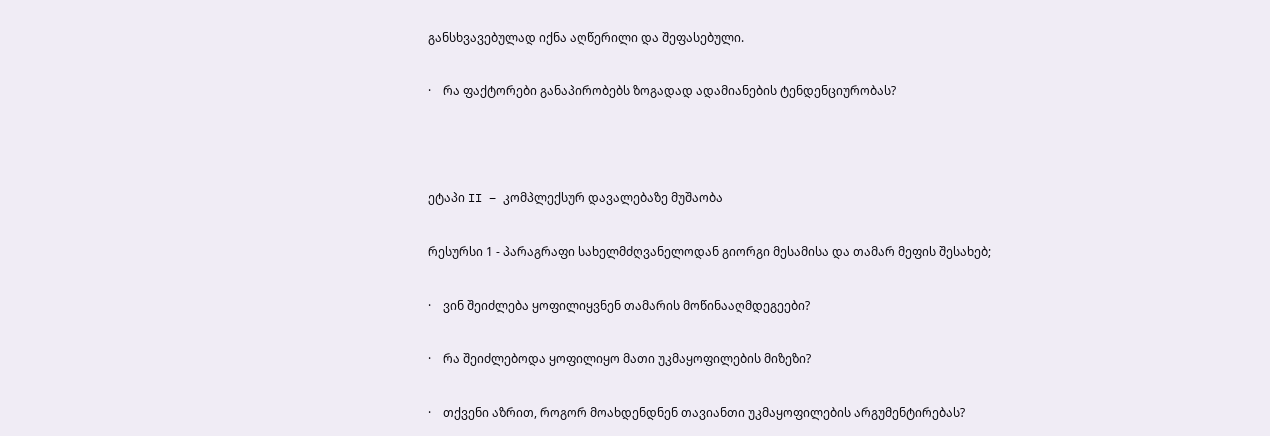განსხვავებულად იქნა აღწერილი და შეფასებული.

·    რა ფაქტორები განაპირობებს ზოგადად ადამიანების ტენდენციურობას?



ეტაპი II – კომპლექსურ დავალებაზე მუშაობა

რესურსი 1 - პარაგრაფი სახელმძღვანელოდან გიორგი მესამისა და თამარ მეფის შესახებ;

·    ვინ შეიძლება ყოფილიყვნენ თამარის მოწინააღმდეგეები?

·    რა შეიძლებოდა ყოფილიყო მათი უკმაყოფილების მიზეზი?

·    თქვენი აზრით, როგორ მოახდენდნენ თავიანთი უკმაყოფილების არგუმენტირებას?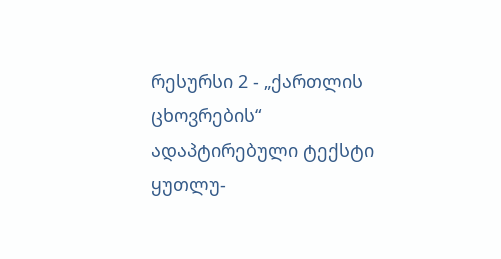რესურსი 2 - „ქართლის ცხოვრების“ ადაპტირებული ტექსტი ყუთლუ-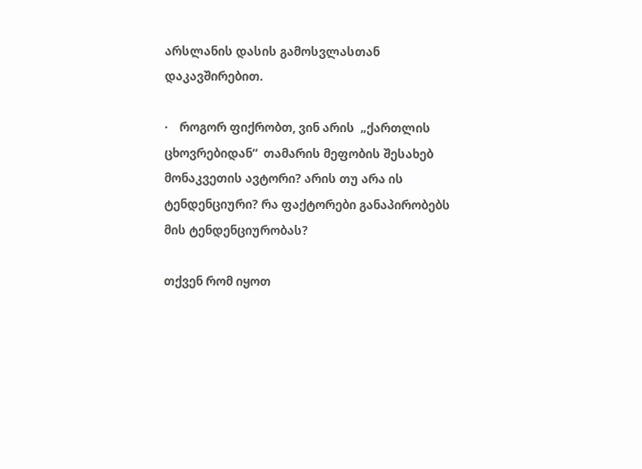არსლანის დასის გამოსვლასთან დაკავშირებით.

·    როგორ ფიქრობთ, ვინ არის  „ქართლის ცხოვრებიდან“  თამარის მეფობის შესახებ მონაკვეთის ავტორი? არის თუ არა ის ტენდენციური? რა ფაქტორები განაპირობებს მის ტენდენციურობას?

თქვენ რომ იყოთ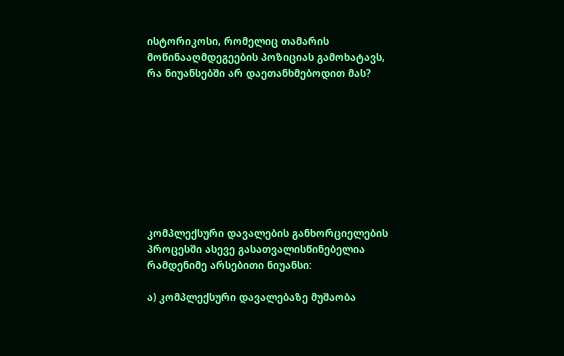ისტორიკოსი, რომელიც თამარის მოწინააღმდეგეების პოზიციას გამოხატავს, რა ნიუანსებში არ დაეთანხმებოდით მას?









კომპლექსური დავალების განხორციელების პროცესში ასევე გასათვალისწინებელია რამდენიმე არსებითი ნიუანსი:

ა) კომპლექსური დავალებაზე მუშაობა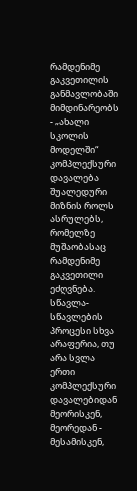რამდენიმე გაკვეთილის განმავლობაში მიმდინარეობს - „ახალი სკოლის მოდელში“ კომპლექსური დავალება შუალედური მიზნის როლს ასრულებს, რომელზე მუშაობასაც რამდენიმე გაკვეთილი ეძღვნება. სწავლა-სწავლების პროცესი სხვა არაფერია, თუ არა სვლა ერთი კომპლექსური დავალებიდან მეორისკენ, მეორედან - მესამისკენ,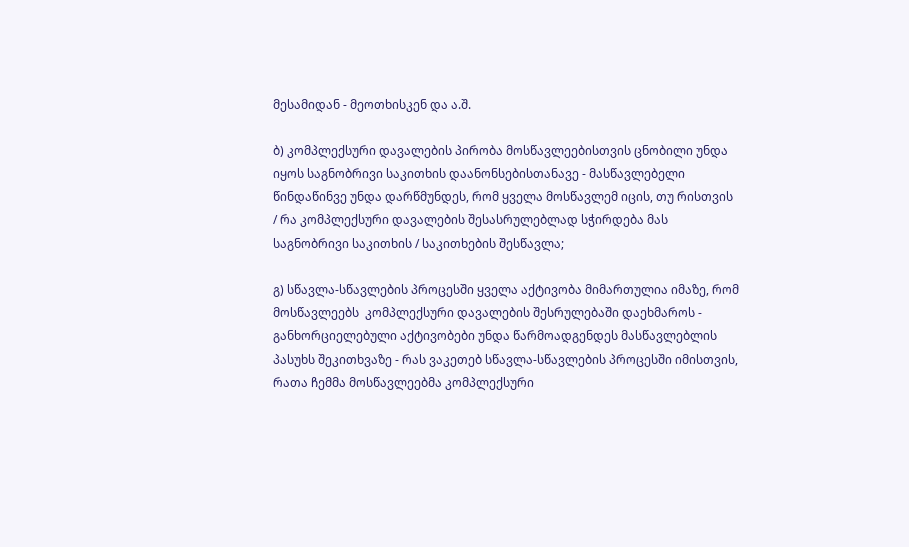მესამიდან - მეოთხისკენ და ა.შ.

ბ) კომპლექსური დავალების პირობა მოსწავლეებისთვის ცნობილი უნდა იყოს საგნობრივი საკითხის დაანონსებისთანავე - მასწავლებელი წინდაწინვე უნდა დარწმუნდეს, რომ ყველა მოსწავლემ იცის, თუ რისთვის / რა კომპლექსური დავალების შესასრულებლად სჭირდება მას საგნობრივი საკითხის / საკითხების შესწავლა;

გ) სწავლა-სწავლების პროცესში ყველა აქტივობა მიმართულია იმაზე, რომ მოსწავლეებს  კომპლექსური დავალების შესრულებაში დაეხმაროს - განხორციელებული აქტივობები უნდა წარმოადგენდეს მასწავლებლის პასუხს შეკითხვაზე - რას ვაკეთებ სწავლა-სწავლების პროცესში იმისთვის, რათა ჩემმა მოსწავლეებმა კომპლექსური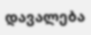დავალება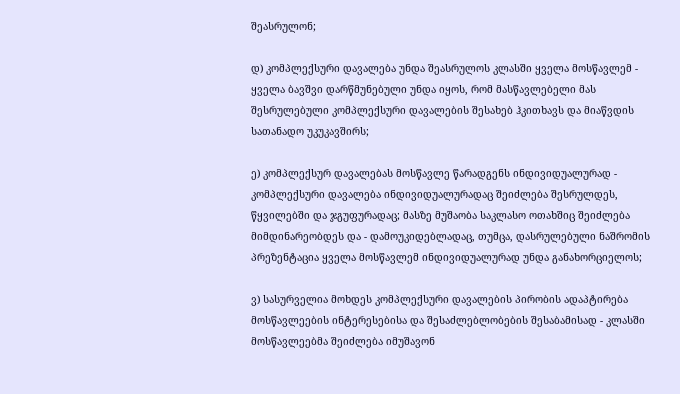შეასრულონ;

დ) კომპლექსური დავალება უნდა შეასრულოს კლასში ყველა მოსწავლემ - ყველა ბავშვი დარწმუნებული უნდა იყოს, რომ მასწავლებელი მას შესრულებული კომპლექსური დავალების შესახებ ჰკითხავს და მიაწვდის სათანადო უკუკავშირს;

ე) კომპლექსურ დავალებას მოსწავლე წარადგენს ინდივიდუალურად - კომპლექსური დავალება ინდივიდუალურადაც შეიძლება შესრულდეს, წყვილებში და ჯგუფურადაც; მასზე მუშაობა საკლასო ოთახშიც შეიძლება მიმდინარეობდეს და - დამოუკიდებლადაც, თუმცა, დასრულებული ნაშრომის პრეზენტაცია ყველა მოსწავლემ ინდივიდუალურად უნდა განახორციელოს;

ვ) სასურველია მოხდეს კომპლექსური დავალების პირობის ადაპტირება მოსწავლეების ინტერესებისა და შესაძლებლობების შესაბამისად - კლასში მოსწავლეებმა შეიძლება იმუშავონ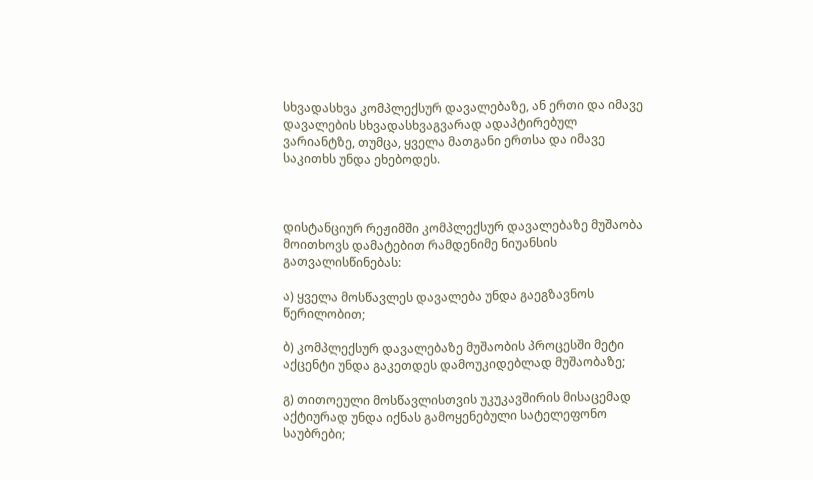სხვადასხვა კომპლექსურ დავალებაზე, ან ერთი და იმავე დავალების სხვადასხვაგვარად ადაპტირებულ ვარიანტზე, თუმცა, ყველა მათგანი ერთსა და იმავე საკითხს უნდა ეხებოდეს.



დისტანციურ რეჟიმში კომპლექსურ დავალებაზე მუშაობა მოითხოვს დამატებით რამდენიმე ნიუანსის გათვალისწინებას:

ა) ყველა მოსწავლეს დავალება უნდა გაეგზავნოს წერილობით;

ბ) კომპლექსურ დავალებაზე მუშაობის პროცესში მეტი აქცენტი უნდა გაკეთდეს დამოუკიდებლად მუშაობაზე;

გ) თითოეული მოსწავლისთვის უკუკავშირის მისაცემად აქტიურად უნდა იქნას გამოყენებული სატელეფონო საუბრები;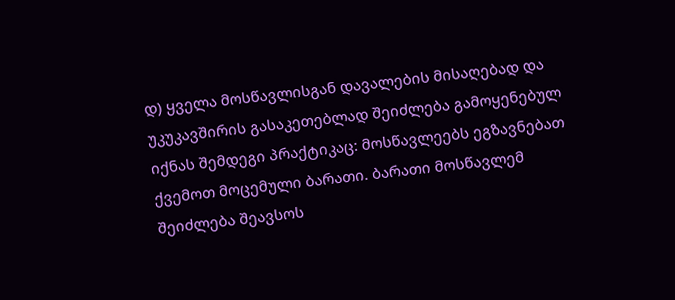დ) ყველა მოსწავლისგან დავალების მისაღებად და უკუკავშირის გასაკეთებლად შეიძლება გამოყენებულ იქნას შემდეგი პრაქტიკაც: მოსწავლეებს ეგზავნებათ ქვემოთ მოცემული ბარათი. ბარათი მოსწავლემ შეიძლება შეავსოს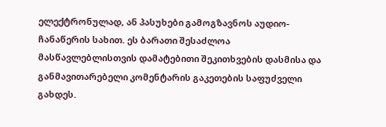ელექტრონულად, ან პასუხები გამოგზავნოს აუდიო-ჩანაწერის სახით. ეს ბარათი შესაძლოა მასწავლებლისთვის დამატებითი შეკითხვების დასმისა და განმავითარებელი კომენტარის გაკეთების საფუძველი გახდეს.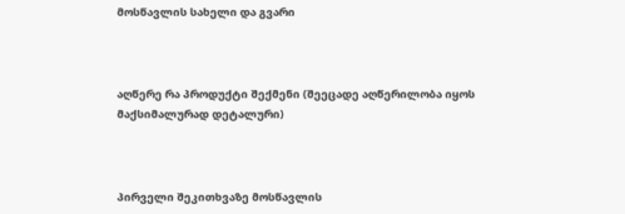მოსწავლის სახელი და გვარი



აღწერე რა პროდუქტი შექმენი (შეეცადე აღწერილობა იყოს მაქსიმალურად დეტალური)



პირველი შეკითხვაზე მოსწავლის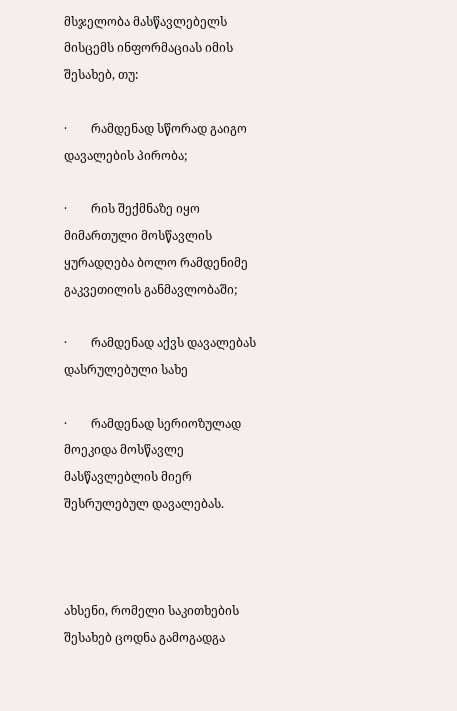მსჯელობა მასწავლებელს მისცემს ინფორმაციას იმის შესახებ, თუ:

·        რამდენად სწორად გაიგო დავალების პირობა;

·        რის შექმნაზე იყო მიმართული მოსწავლის ყურადღება ბოლო რამდენიმე გაკვეთილის განმავლობაში;

·        რამდენად აქვს დავალებას დასრულებული სახე

·        რამდენად სერიოზულად მოეკიდა მოსწავლე მასწავლებლის მიერ შესრულებულ დავალებას.



ახსენი, რომელი საკითხების შესახებ ცოდნა გამოგადგა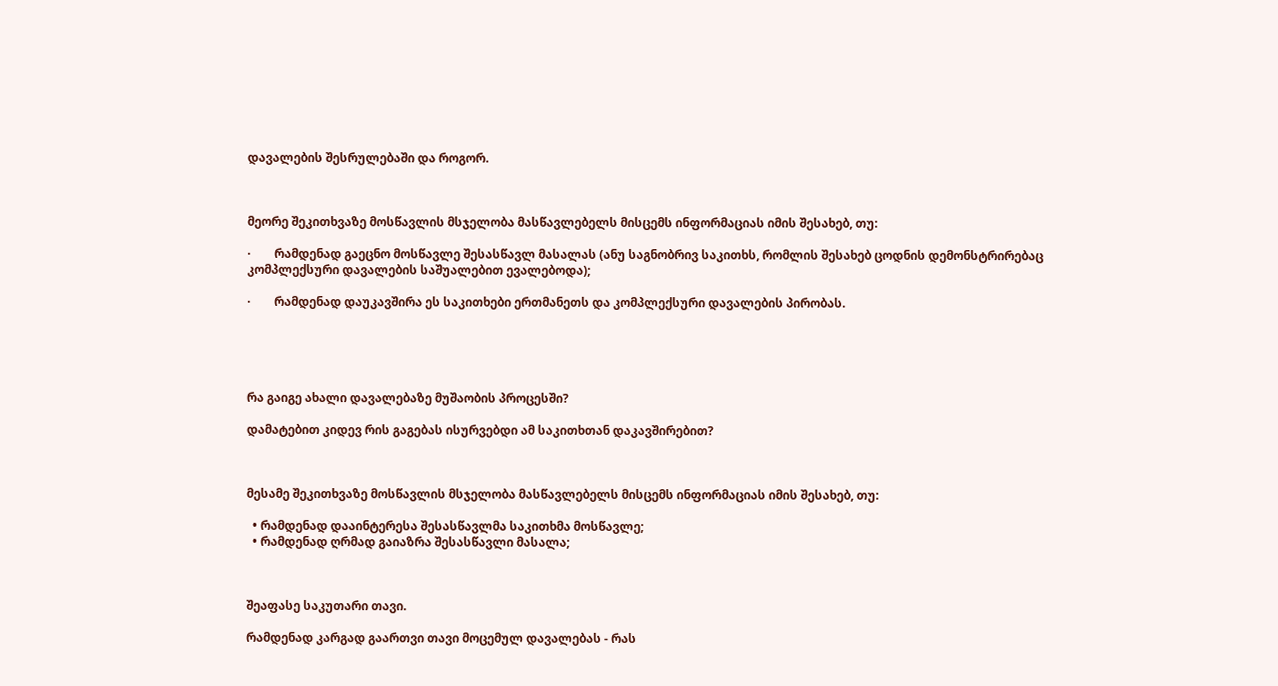დავალების შესრულებაში და როგორ.



მეორე შეკითხვაზე მოსწავლის მსჯელობა მასწავლებელს მისცემს ინფორმაციას იმის შესახებ, თუ:

·        რამდენად გაეცნო მოსწავლე შესასწავლ მასალას (ანუ საგნობრივ საკითხს, რომლის შესახებ ცოდნის დემონსტრირებაც კომპლექსური დავალების საშუალებით ევალებოდა);

·        რამდენად დაუკავშირა ეს საკითხები ერთმანეთს და კომპლექსური დავალების პირობას.





რა გაიგე ახალი დავალებაზე მუშაობის პროცესში?

დამატებით კიდევ რის გაგებას ისურვებდი ამ საკითხთან დაკავშირებით?



მესამე შეკითხვაზე მოსწავლის მსჯელობა მასწავლებელს მისცემს ინფორმაციას იმის შესახებ, თუ:

  • რამდენად დააინტერესა შესასწავლმა საკითხმა მოსწავლე;
  • რამდენად ღრმად გაიაზრა შესასწავლი მასალა;



შეაფასე საკუთარი თავი.

რამდენად კარგად გაართვი თავი მოცემულ დავალებას - რას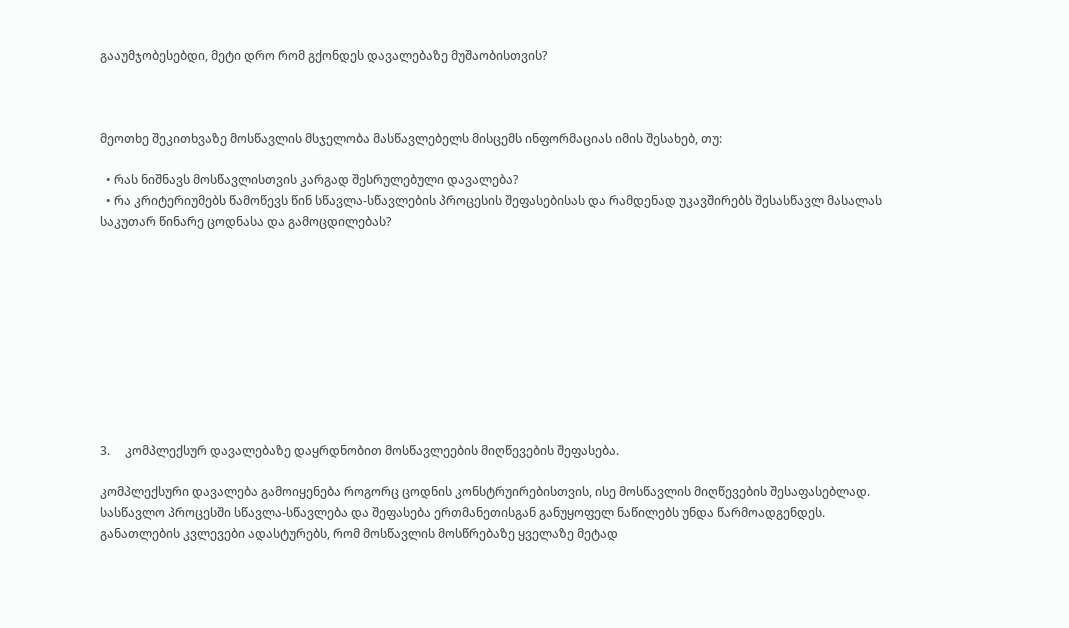გააუმჯობესებდი, მეტი დრო რომ გქონდეს დავალებაზე მუშაობისთვის?



მეოთხე შეკითხვაზე მოსწავლის მსჯელობა მასწავლებელს მისცემს ინფორმაციას იმის შესახებ, თუ:

  • რას ნიშნავს მოსწავლისთვის კარგად შესრულებული დავალება?
  • რა კრიტერიუმებს წამოწევს წინ სწავლა-სწავლების პროცესის შეფასებისას და რამდენად უკავშირებს შესასწავლ მასალას საკუთარ წინარე ცოდნასა და გამოცდილებას?










3.     კომპლექსურ დავალებაზე დაყრდნობით მოსწავლეების მიღწევების შეფასება.

კომპლექსური დავალება გამოიყენება როგორც ცოდნის კონსტრუირებისთვის, ისე მოსწავლის მიღწევების შესაფასებლად. სასწავლო პროცესში სწავლა-სწავლება და შეფასება ერთმანეთისგან განუყოფელ ნაწილებს უნდა წარმოადგენდეს. განათლების კვლევები ადასტურებს, რომ მოსწავლის მოსწრებაზე ყველაზე მეტად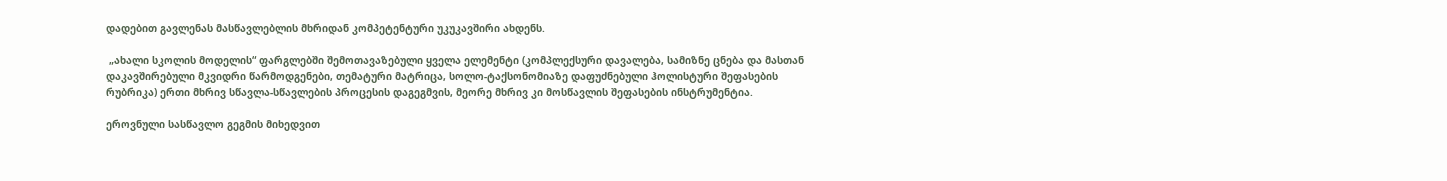დადებით გავლენას მასწავლებლის მხრიდან კომპეტენტური უკუკავშირი ახდენს.

 „ახალი სკოლის მოდელის“ ფარგლებში შემოთავაზებული ყველა ელემენტი (კომპლექსური დავალება, სამიზნე ცნება და მასთან დაკავშირებული მკვიდრი წარმოდგენები, თემატური მატრიცა, სოლო-ტაქსონომიაზე დაფუძნებული ჰოლისტური შეფასების რუბრიკა) ერთი მხრივ სწავლა-სწავლების პროცესის დაგეგმვის, მეორე მხრივ კი მოსწავლის შეფასების ინსტრუმენტია.

ეროვნული სასწავლო გეგმის მიხედვით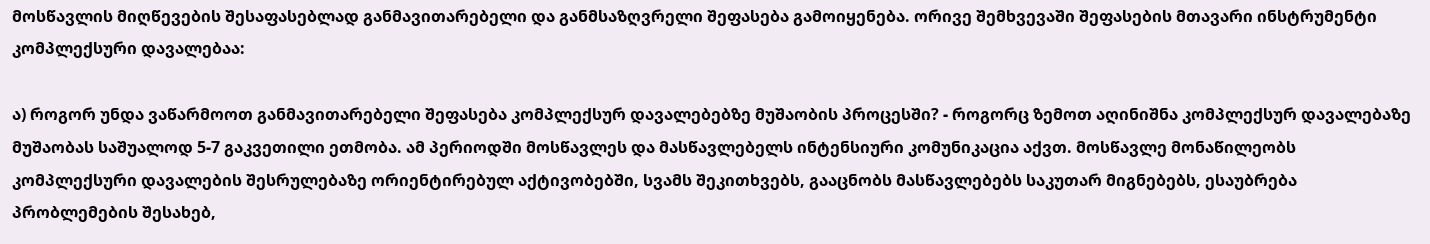მოსწავლის მიღწევების შესაფასებლად განმავითარებელი და განმსაზღვრელი შეფასება გამოიყენება. ორივე შემხვევაში შეფასების მთავარი ინსტრუმენტი კომპლექსური დავალებაა:

ა) როგორ უნდა ვაწარმოოთ განმავითარებელი შეფასება კომპლექსურ დავალებებზე მუშაობის პროცესში? - როგორც ზემოთ აღინიშნა კომპლექსურ დავალებაზე მუშაობას საშუალოდ 5-7 გაკვეთილი ეთმობა. ამ პერიოდში მოსწავლეს და მასწავლებელს ინტენსიური კომუნიკაცია აქვთ. მოსწავლე მონაწილეობს კომპლექსური დავალების შესრულებაზე ორიენტირებულ აქტივობებში, სვამს შეკითხვებს, გააცნობს მასწავლებებს საკუთარ მიგნებებს, ესაუბრება პრობლემების შესახებ,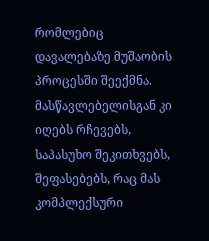რომლებიც დავალებაზე მუშაობის პროცესში შეექმნა. მასწავლებელისგან კი იღებს რჩევებს, საპასუხო შეკითხვებს, შეფასებებს, რაც მას კომპლექსური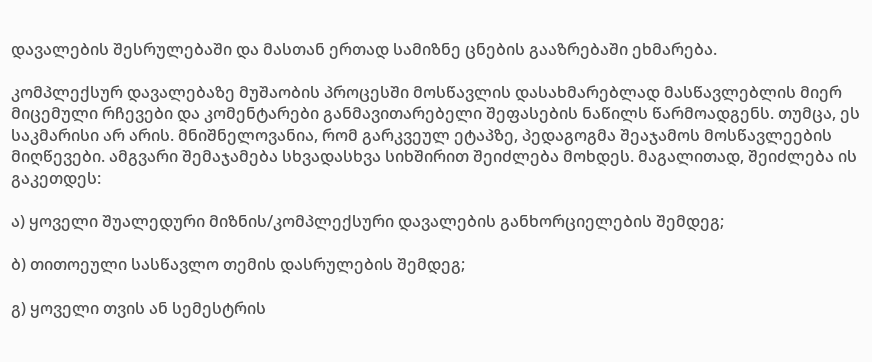დავალების შესრულებაში და მასთან ერთად სამიზნე ცნების გააზრებაში ეხმარება.

კომპლექსურ დავალებაზე მუშაობის პროცესში მოსწავლის დასახმარებლად მასწავლებლის მიერ მიცემული რჩევები და კომენტარები განმავითარებელი შეფასების ნაწილს წარმოადგენს. თუმცა, ეს საკმარისი არ არის. მნიშნელოვანია, რომ გარკვეულ ეტაპზე, პედაგოგმა შეაჯამოს მოსწავლეების მიღწევები. ამგვარი შემაჯამება სხვადასხვა სიხშირით შეიძლება მოხდეს. მაგალითად, შეიძლება ის გაკეთდეს:

ა) ყოველი შუალედური მიზნის/კომპლექსური დავალების განხორციელების შემდეგ;

ბ) თითოეული სასწავლო თემის დასრულების შემდეგ;

გ) ყოველი თვის ან სემესტრის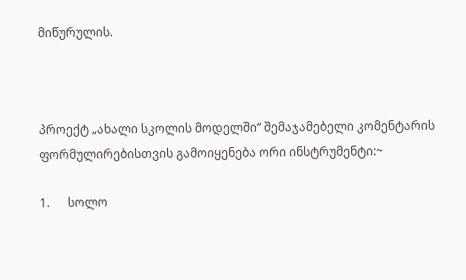მიწურულის.



პროექტ „ახალი სკოლის მოდელში“ შემაჯამებელი კომენტარის ფორმულირებისთვის გამოიყენება ორი ინსტრუმენტი:~

1.      სოლო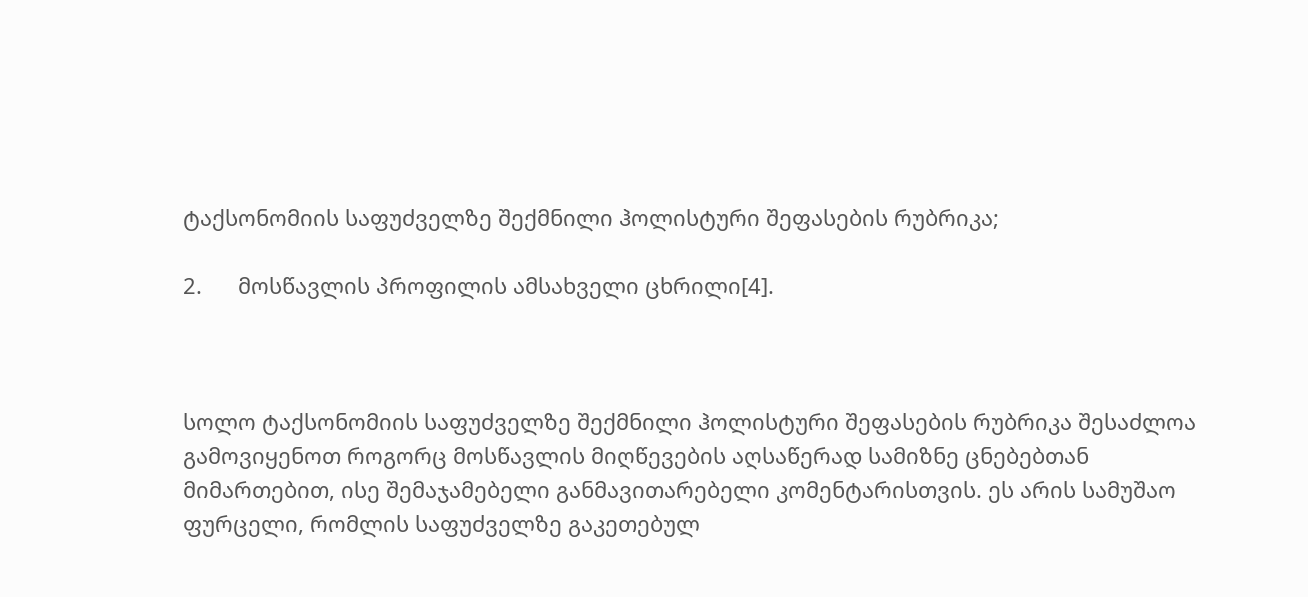ტაქსონომიის საფუძველზე შექმნილი ჰოლისტური შეფასების რუბრიკა;

2.      მოსწავლის პროფილის ამსახველი ცხრილი[4].



სოლო ტაქსონომიის საფუძველზე შექმნილი ჰოლისტური შეფასების რუბრიკა შესაძლოა გამოვიყენოთ როგორც მოსწავლის მიღწევების აღსაწერად სამიზნე ცნებებთან მიმართებით, ისე შემაჯამებელი განმავითარებელი კომენტარისთვის. ეს არის სამუშაო ფურცელი, რომლის საფუძველზე გაკეთებულ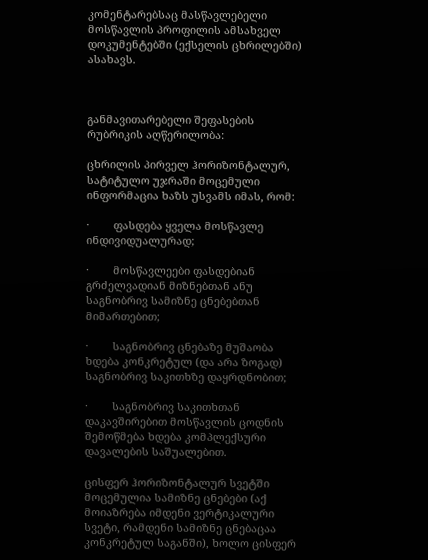კომენტარებსაც მასწავლებელი მოსწავლის პროფილის ამსახველ დოკუმენტებში (ექსელის ცხრილებში) ასახავს.



განმავითარებელი შეფასების რუბრიკის აღწერილობა:

ცხრილის პირველ ჰორიზონტალურ, სატიტულო უჯრაში მოცემული ინფორმაცია ხაზს უსვამს იმას, რომ:

·        ფასდება ყველა მოსწავლე ინდივიდუალურად;

·        მოსწავლეები ფასდებიან გრძელვადიან მიზნებთან ანუ საგნობრივ სამიზნე ცნებებთან მიმართებით;

·        საგნობრივ ცნებაზე მუშაობა ხდება კონკრეტულ (და არა ზოგად) საგნობრივ საკითხზე დაყრდნობით;

·        საგნობრივ საკითხთან დაკავშირებით მოსწავლის ცოდნის შემოწმება ხდება კომპლექსური დავალების საშუალებით.

ცისფერ ჰორიზონტალურ სვეტში მოცემულია სამიზნე ცნებები (აქ მოიაზრება იმდენი ვერტიკალური სვეტი, რამდენი სამიზნე ცნებაცაა კონკრეტულ საგანში), ხოლო ცისფერ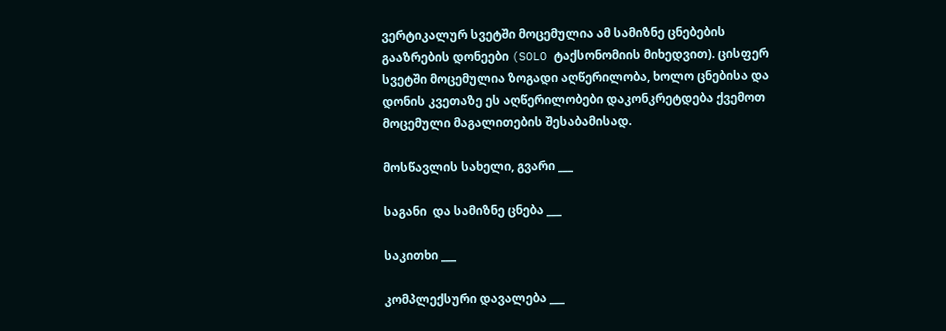ვერტიკალურ სვეტში მოცემულია ამ სამიზნე ცნებების გააზრების დონეები (SOLO ტაქსონომიის მიხედვით). ცისფერ სვეტში მოცემულია ზოგადი აღწერილობა, ხოლო ცნებისა და დონის კვეთაზე ეს აღწერილობები დაკონკრეტდება ქვემოთ მოცემული მაგალითების შესაბამისად.

მოსწავლის სახელი, გვარი ___

საგანი  და სამიზნე ცნება ___

საკითხი ___

კომპლექსური დავალება ___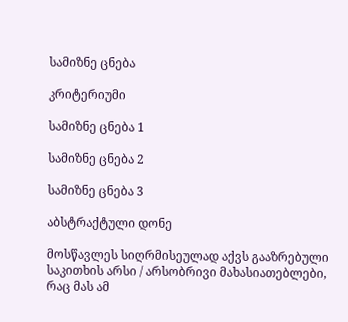სამიზნე ცნება

კრიტერიუმი

სამიზნე ცნება 1

სამიზნე ცნება 2

სამიზნე ცნება 3

აბსტრაქტული დონე

მოსწავლეს სიღრმისეულად აქვს გააზრებული საკითხის არსი / არსობრივი მახასიათებლები, რაც მას ამ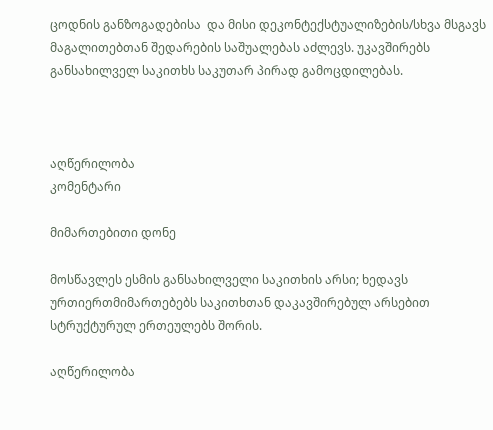ცოდნის განზოგადებისა  და მისი დეკონტექსტუალიზების/სხვა მსგავს მაგალითებთან შედარების საშუალებას აძლევს. უკავშირებს განსახილველ საკითხს საკუთარ პირად გამოცდილებას.



აღწერილობა                                                                                               კომენტარი

მიმართებითი დონე

მოსწავლეს ესმის განსახილველი საკითხის არსი; ხედავს ურთიერთმიმართებებს საკითხთან დაკავშირებულ არსებით სტრუქტურულ ერთეულებს შორის.

აღწერილობა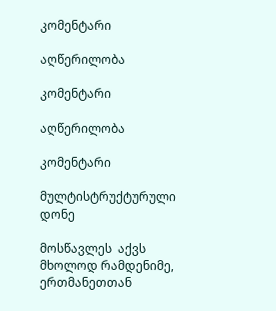კომენტარი

აღწერილობა

კომენტარი

აღწერილობა

კომენტარი

მულტისტრუქტურული დონე

მოსწავლეს  აქვს მხოლოდ რამდენიმე, ერთმანეთთან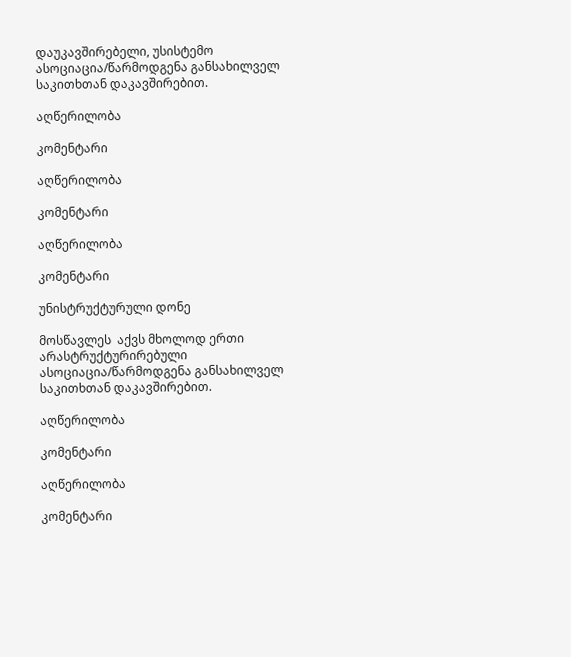დაუკავშირებელი, უსისტემო ასოციაცია/წარმოდგენა განსახილველ საკითხთან დაკავშირებით.

აღწერილობა

კომენტარი

აღწერილობა

კომენტარი

აღწერილობა

კომენტარი

უნისტრუქტურული დონე

მოსწავლეს  აქვს მხოლოდ ერთი არასტრუქტურირებული ასოციაცია/წარმოდგენა განსახილველ საკითხთან დაკავშირებით.

აღწერილობა

კომენტარი

აღწერილობა

კომენტარი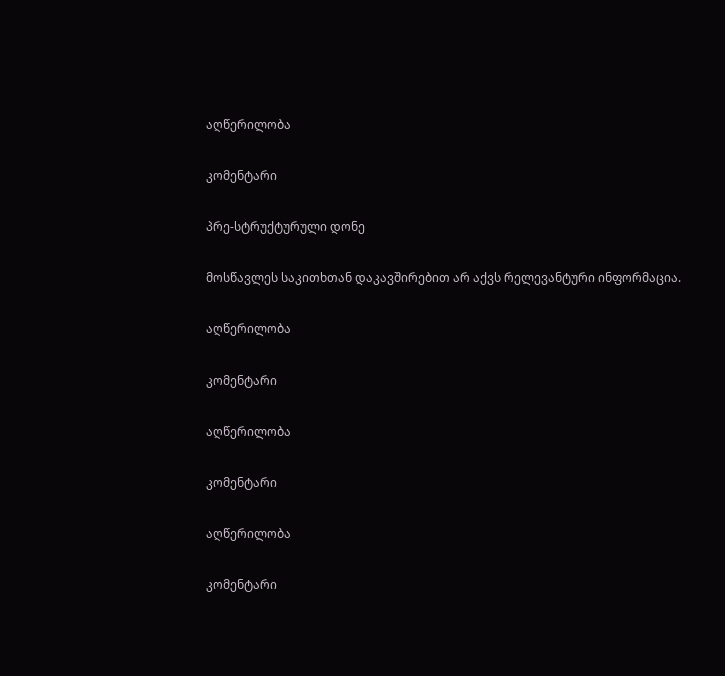აღწერილობა

კომენტარი

პრე-სტრუქტურული დონე

მოსწავლეს საკითხთან დაკავშირებით არ აქვს რელევანტური ინფორმაცია.

აღწერილობა

კომენტარი

აღწერილობა

კომენტარი

აღწერილობა

კომენტარი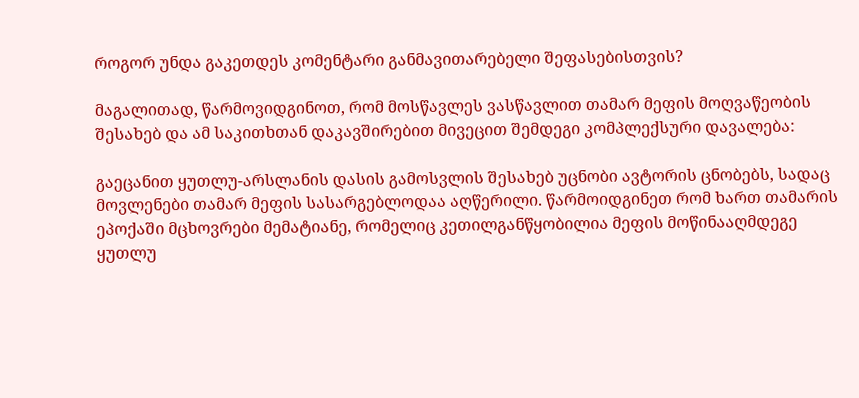როგორ უნდა გაკეთდეს კომენტარი განმავითარებელი შეფასებისთვის?

მაგალითად, წარმოვიდგინოთ, რომ მოსწავლეს ვასწავლით თამარ მეფის მოღვაწეობის შესახებ და ამ საკითხთან დაკავშირებით მივეცით შემდეგი კომპლექსური დავალება:

გაეცანით ყუთლუ-არსლანის დასის გამოსვლის შესახებ უცნობი ავტორის ცნობებს, სადაც მოვლენები თამარ მეფის სასარგებლოდაა აღწერილი. წარმოიდგინეთ რომ ხართ თამარის ეპოქაში მცხოვრები მემატიანე, რომელიც კეთილგანწყობილია მეფის მოწინააღმდეგე ყუთლუ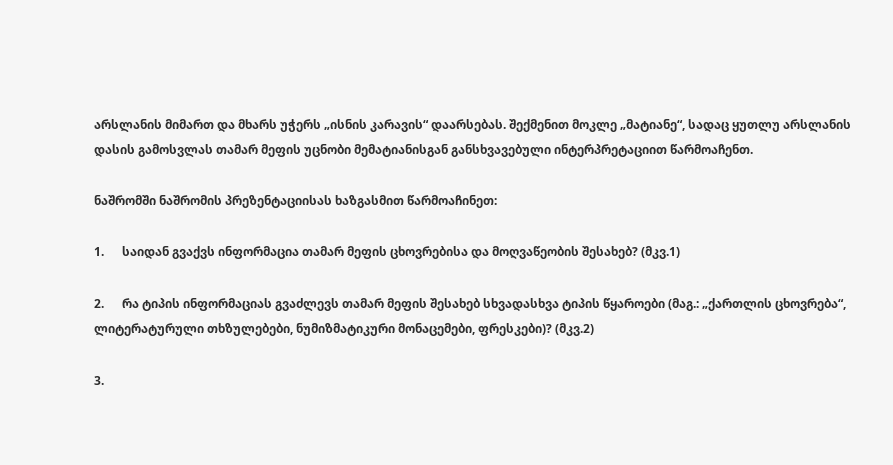არსლანის მიმართ და მხარს უჭერს „ისნის კარავის“ დაარსებას. შექმენით მოკლე „მატიანე“, სადაც ყუთლუ არსლანის დასის გამოსვლას თამარ მეფის უცნობი მემატიანისგან განსხვავებული ინტერპრეტაციით წარმოაჩენთ.

ნაშრომში ნაშრომის პრეზენტაციისას ხაზგასმით წარმოაჩინეთ:

1.      საიდან გვაქვს ინფორმაცია თამარ მეფის ცხოვრებისა და მოღვაწეობის შესახებ? (მკვ.1)

2.      რა ტიპის ინფორმაციას გვაძლევს თამარ მეფის შესახებ სხვადასხვა ტიპის წყაროები (მაგ.: „ქართლის ცხოვრება“, ლიტერატურული თხზულებები, ნუმიზმატიკური მონაცემები, ფრესკები)? (მკვ.2)

3.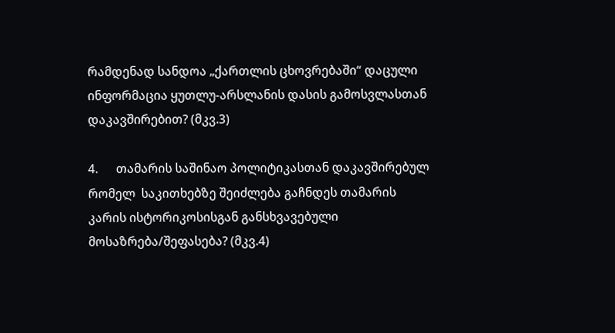რამდენად სანდოა „ქართლის ცხოვრებაში“ დაცული ინფორმაცია ყუთლუ-არსლანის დასის გამოსვლასთან დაკავშირებით? (მკვ.3)

4.      თამარის საშინაო პოლიტიკასთან დაკავშირებულ რომელ  საკითხებზე შეიძლება გაჩნდეს თამარის კარის ისტორიკოსისგან განსხვავებული მოსაზრება/შეფასება? (მკვ.4)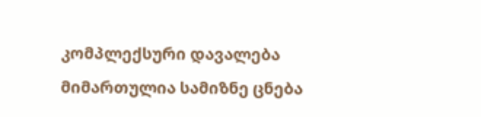კომპლექსური დავალება მიმართულია სამიზნე ცნება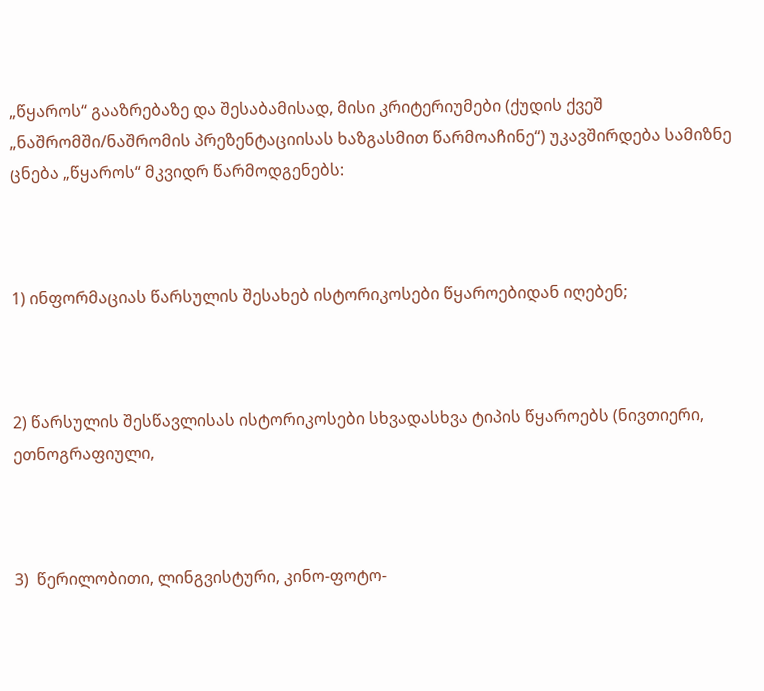„წყაროს“ გააზრებაზე და შესაბამისად, მისი კრიტერიუმები (ქუდის ქვეშ „ნაშრომში/ნაშრომის პრეზენტაციისას ხაზგასმით წარმოაჩინე“) უკავშირდება სამიზნე ცნება „წყაროს“ მკვიდრ წარმოდგენებს:



1) ინფორმაციას წარსულის შესახებ ისტორიკოსები წყაროებიდან იღებენ;



2) წარსულის შესწავლისას ისტორიკოსები სხვადასხვა ტიპის წყაროებს (ნივთიერი, ეთნოგრაფიული,



3)  წერილობითი, ლინგვისტური, კინო-ფოტო-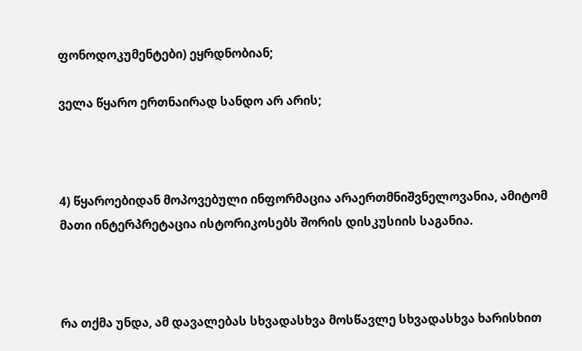ფონოდოკუმენტები) ეყრდნობიან;

ველა წყარო ერთნაირად სანდო არ არის;



4) წყაროებიდან მოპოვებული ინფორმაცია არაერთმნიშვნელოვანია, ამიტომ მათი ინტერპრეტაცია ისტორიკოსებს შორის დისკუსიის საგანია.



რა თქმა უნდა, ამ დავალებას სხვადასხვა მოსწავლე სხვადასხვა ხარისხით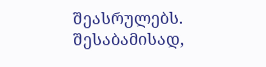შეასრულებს. შესაბამისად,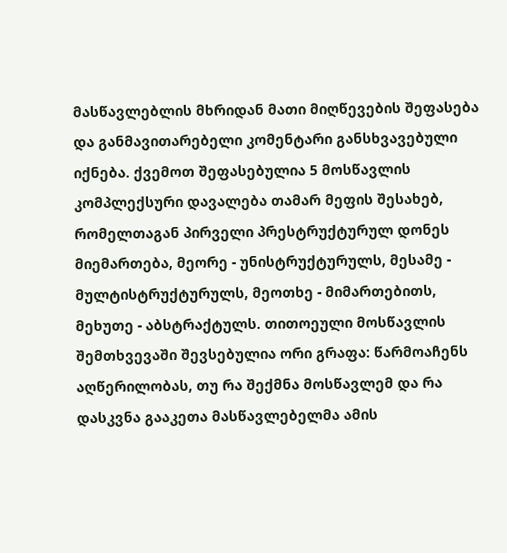მასწავლებლის მხრიდან მათი მიღწევების შეფასება და განმავითარებელი კომენტარი განსხვავებული იქნება. ქვემოთ შეფასებულია 5 მოსწავლის კომპლექსური დავალება თამარ მეფის შესახებ, რომელთაგან პირველი პრესტრუქტურულ დონეს მიემართება, მეორე - უნისტრუქტურულს, მესამე - მულტისტრუქტურულს, მეოთხე - მიმართებითს, მეხუთე - აბსტრაქტულს. თითოეული მოსწავლის შემთხვევაში შევსებულია ორი გრაფა: წარმოაჩენს აღწერილობას, თუ რა შექმნა მოსწავლემ და რა დასკვნა გააკეთა მასწავლებელმა ამის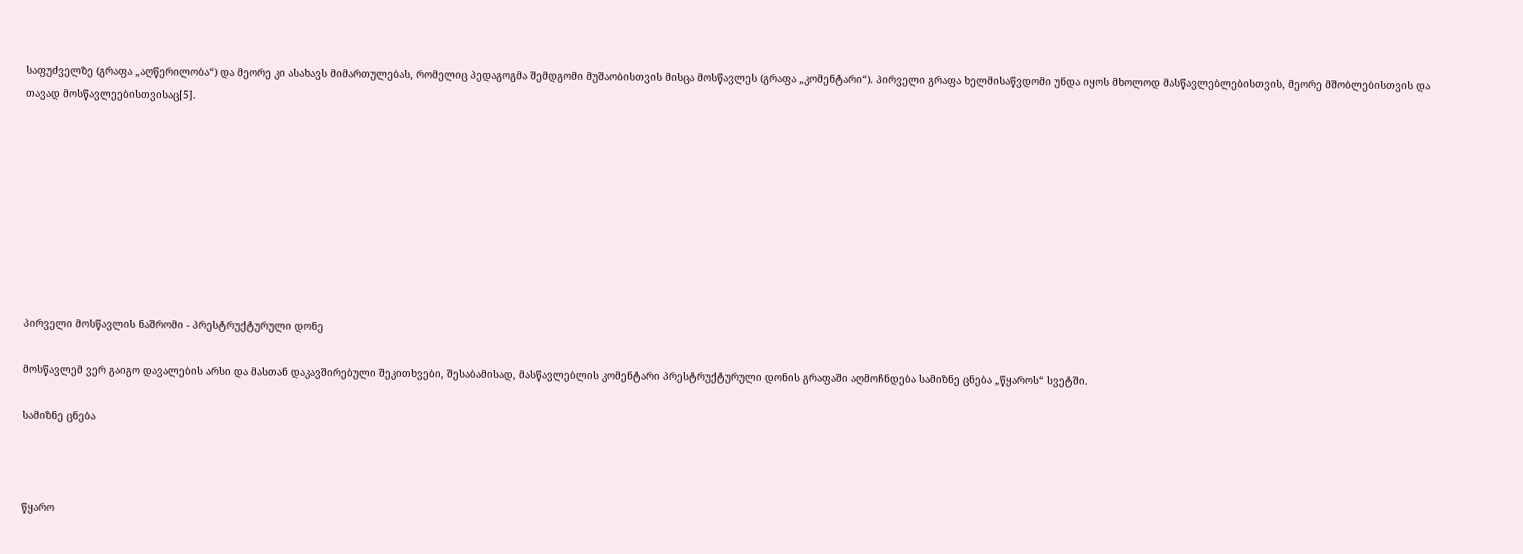საფუძველზე (გრაფა „აღწერილობა“) და მეორე კი ასახავს მიმართულებას, რომელიც პედაგოგმა შემდგომი მუშაობისთვის მისცა მოსწავლეს (გრაფა „კომენტარი“). პირველი გრაფა ხელმისაწვდომი უნდა იყოს მხოლოდ მასწავლებლებისთვის, მეორე მშობლებისთვის და თავად მოსწავლეებისთვისაც[5].









პირველი მოსწავლის ნაშრომი - პრესტრუქტურული დონე

მოსწავლემ ვერ გაიგო დავალების არსი და მასთან დაკავშირებული შეკითხვები, შესაბამისად, მასწავლებლის კომენტარი პრესტრუქტურული დონის გრაფაში აღმოჩნდება სამიზნე ცნება „წყაროს“ სვეტში.

სამიზნე ცნება



წყარო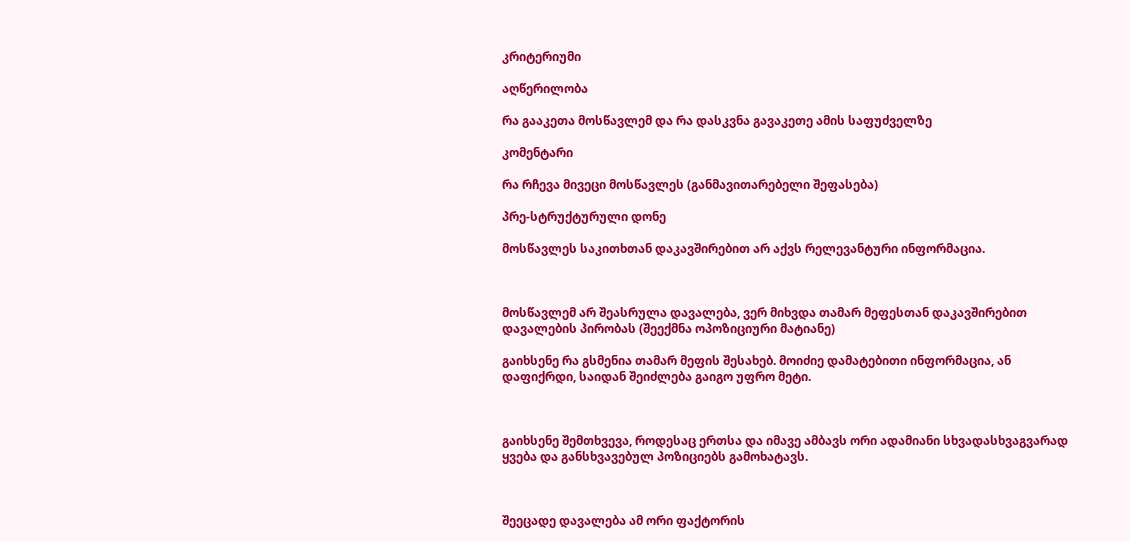კრიტერიუმი

აღწერილობა

რა გააკეთა მოსწავლემ და რა დასკვნა გავაკეთე ამის საფუძველზე

კომენტარი

რა რჩევა მივეცი მოსწავლეს (განმავითარებელი შეფასება)

პრე-სტრუქტურული დონე

მოსწავლეს საკითხთან დაკავშირებით არ აქვს რელევანტური ინფორმაცია.



მოსწავლემ არ შეასრულა დავალება, ვერ მიხვდა თამარ მეფესთან დაკავშირებით დავალების პირობას (შეექმნა ოპოზიციური მატიანე)

გაიხსენე რა გსმენია თამარ მეფის შესახებ. მოიძიე დამატებითი ინფორმაცია, ან დაფიქრდი, საიდან შეიძლება გაიგო უფრო მეტი.



გაიხსენე შემთხვევა, როდესაც ერთსა და იმავე ამბავს ორი ადამიანი სხვადასხვაგვარად ყვება და განსხვავებულ პოზიციებს გამოხატავს.



შეეცადე დავალება ამ ორი ფაქტორის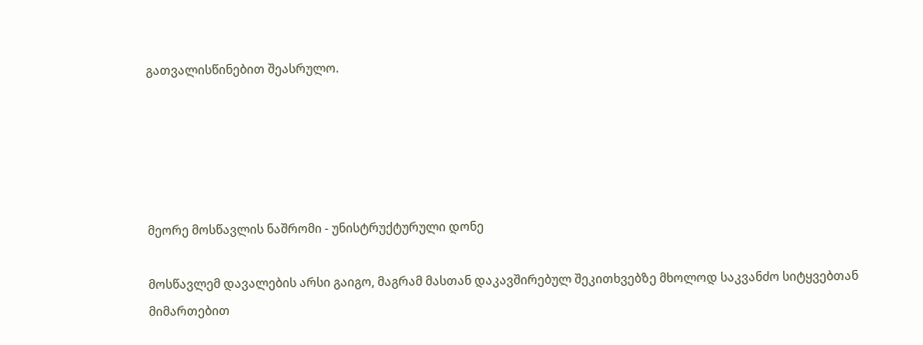გათვალისწინებით შეასრულო.





მეორე მოსწავლის ნაშრომი - უნისტრუქტურული დონე

მოსწავლემ დავალების არსი გაიგო, მაგრამ მასთან დაკავშირებულ შეკითხვებზე მხოლოდ საკვანძო სიტყვებთან მიმართებით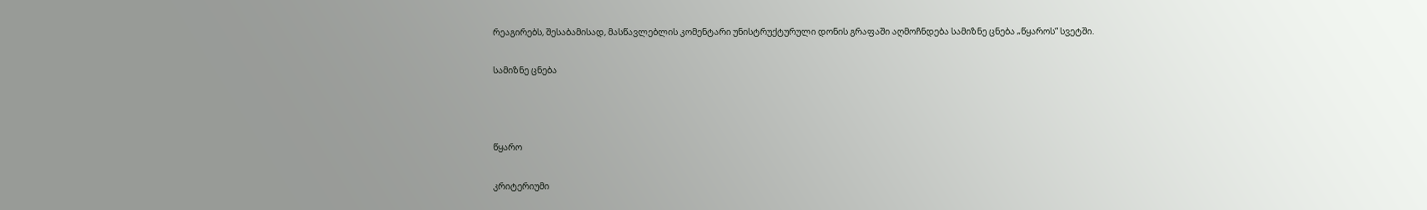რეაგირებს, შესაბამისად, მასწავლებლის კომენტარი უნისტრუქტურული დონის გრაფაში აღმოჩნდება სამიზნე ცნება „წყაროს“ სვეტში.

სამიზნე ცნება



წყარო

კრიტერიუმი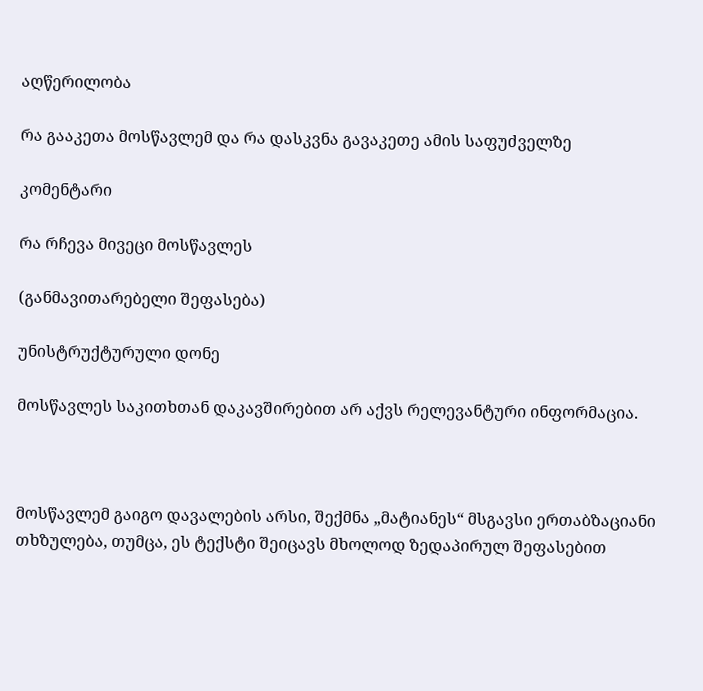აღწერილობა

რა გააკეთა მოსწავლემ და რა დასკვნა გავაკეთე ამის საფუძველზე

კომენტარი

რა რჩევა მივეცი მოსწავლეს

(განმავითარებელი შეფასება)

უნისტრუქტურული დონე

მოსწავლეს საკითხთან დაკავშირებით არ აქვს რელევანტური ინფორმაცია.



მოსწავლემ გაიგო დავალების არსი, შექმნა „მატიანეს“ მსგავსი ერთაბზაციანი თხზულება, თუმცა, ეს ტექსტი შეიცავს მხოლოდ ზედაპირულ შეფასებით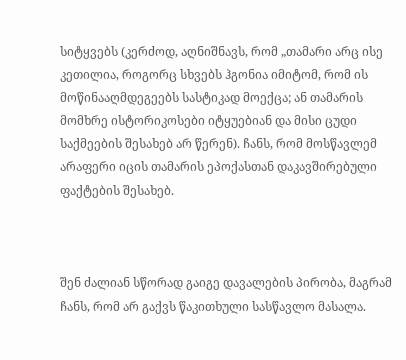სიტყვებს (კერძოდ, აღნიშნავს, რომ „თამარი არც ისე კეთილია, როგორც სხვებს ჰგონია იმიტომ, რომ ის მოწინააღმდეგეებს სასტიკად მოექცა; ან თამარის მომხრე ისტორიკოსები იტყუებიან და მისი ცუდი საქმეების შესახებ არ წერენ). ჩანს, რომ მოსწავლემ არაფერი იცის თამარის ეპოქასთან დაკავშირებული ფაქტების შესახებ.



შენ ძალიან სწორად გაიგე დავალების პირობა, მაგრამ ჩანს, რომ არ გაქვს წაკითხული სასწავლო მასალა.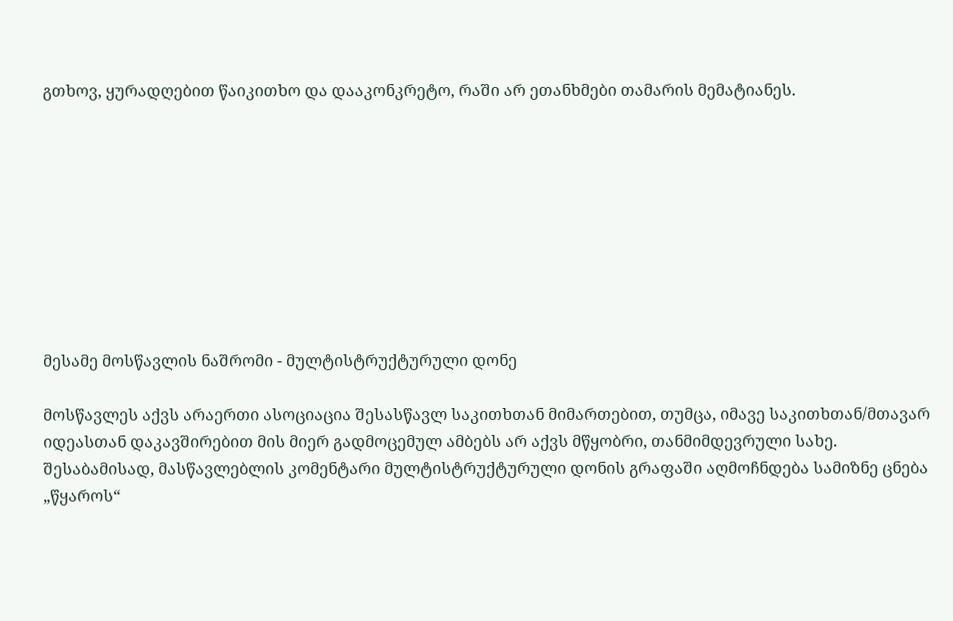გთხოვ, ყურადღებით წაიკითხო და დააკონკრეტო, რაში არ ეთანხმები თამარის მემატიანეს.









მესამე მოსწავლის ნაშრომი - მულტისტრუქტურული დონე

მოსწავლეს აქვს არაერთი ასოციაცია შესასწავლ საკითხთან მიმართებით, თუმცა, იმავე საკითხთან/მთავარ იდეასთან დაკავშირებით მის მიერ გადმოცემულ ამბებს არ აქვს მწყობრი, თანმიმდევრული სახე. შესაბამისად, მასწავლებლის კომენტარი მულტისტრუქტურული დონის გრაფაში აღმოჩნდება სამიზნე ცნება „წყაროს“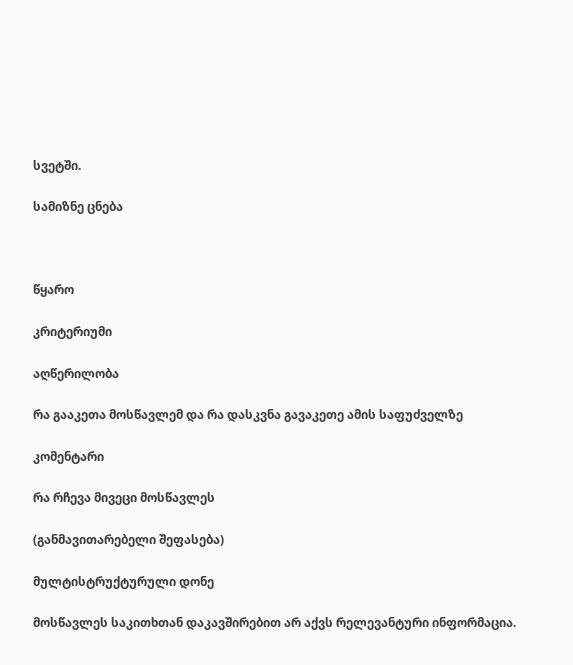სვეტში.

სამიზნე ცნება



წყარო

კრიტერიუმი

აღწერილობა

რა გააკეთა მოსწავლემ და რა დასკვნა გავაკეთე ამის საფუძველზე

კომენტარი

რა რჩევა მივეცი მოსწავლეს

(განმავითარებელი შეფასება)

მულტისტრუქტურული დონე

მოსწავლეს საკითხთან დაკავშირებით არ აქვს რელევანტური ინფორმაცია.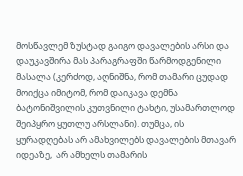მოსწავლემ ზუსტად გაიგო დავალების არსი და დაუკავშირა მას პარაგრაფში წარმოდგენილი მასალა (კერძოდ, აღნიშნა, რომ თამარი ცუდად მოიქცა იმიტომ, რომ დაიკავა დემნა ბატონიშვილის კუთვნილი ტახტი, უსამართლოდ შეიპყრო ყუთლუ არსლანი). თუმცა, ის ყურადღებას არ ამახვილებს დავალების მთავარ იდეაზე,  არ ამხელს თამარის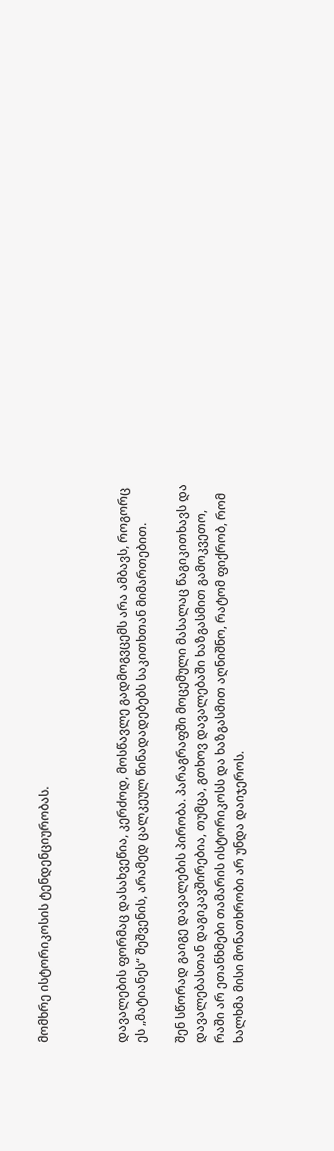მომხრე ისტორიკოსის ტენდენციურობას.



დავალების ფორმაც დასახვეწია, კერძოდ, მოსწავლე გადმოგვცემს არა ამბავს, როგორც ეს „მატიანეს“ შეშვენის, არამედ ცალკეულ წინადადებებს საკითხთან მიმართებით.

შენ სწორად გაიგე დავალების პირობა. პარაგრაფში მოცემული მასალაც წაგიკითხავს და დავალებასთან დაგიკავშირებია, თუმცა, გთხოვ დავალებაში ხაზგასმით გამოკვეთო, რაში არ ეთანხმები თამარის ისტორიკოსს და ხაზგასმით აღნიშნო, რატომ ფიქრობ, რომ ხალხმა მისი მონათხრობი არ უნდა დაიჯეროს.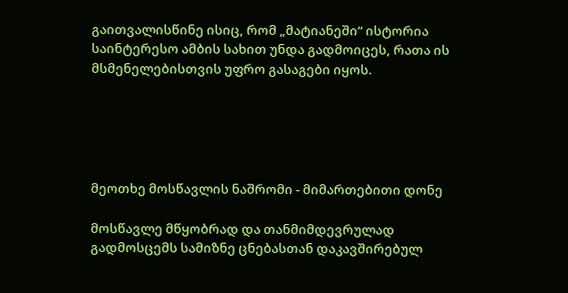გაითვალისწინე ისიც, რომ „მატიანეში“ ისტორია საინტერესო ამბის სახით უნდა გადმოიცეს, რათა ის მსმენელებისთვის უფრო გასაგები იყოს.





მეოთხე მოსწავლის ნაშრომი - მიმართებითი დონე

მოსწავლე მწყობრად და თანმიმდევრულად გადმოსცემს სამიზნე ცნებასთან დაკავშირებულ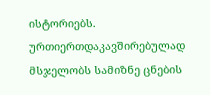ისტორიებს. ურთიერთდაკავშირებულად მსჯელობს სამიზნე ცნების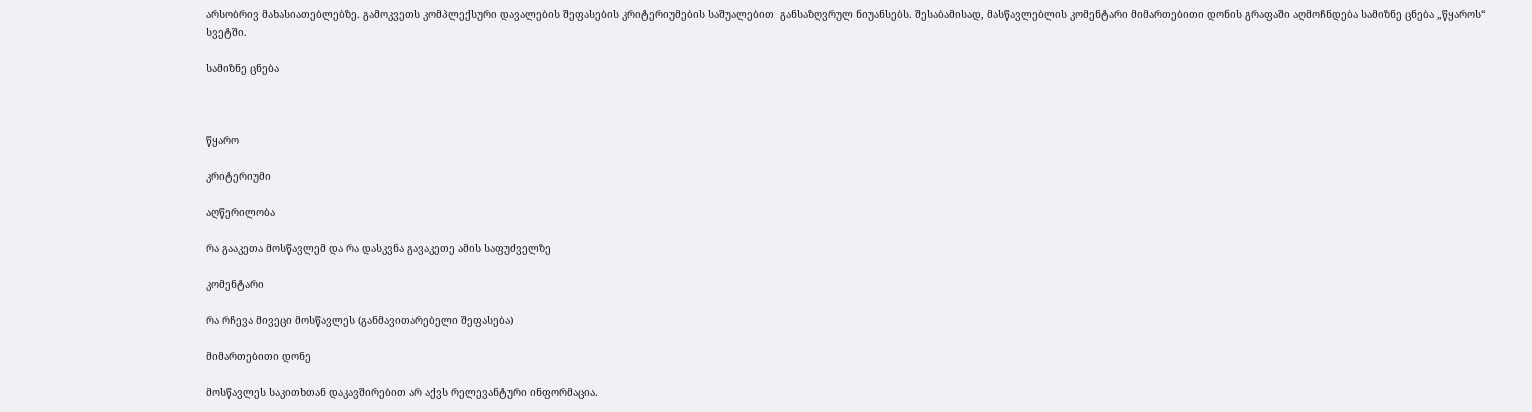არსობრივ მახასიათებლებზე. გამოკვეთს კომპლექსური დავალების შეფასების კრიტერიუმების საშუალებით  განსაზღვრულ ნიუანსებს. შესაბამისად, მასწავლებლის კომენტარი მიმართებითი დონის გრაფაში აღმოჩნდება სამიზნე ცნება „წყაროს“ სვეტში.

სამიზნე ცნება



წყარო

კრიტერიუმი

აღწერილობა

რა გააკეთა მოსწავლემ და რა დასკვნა გავაკეთე ამის საფუძველზე

კომენტარი

რა რჩევა მივეცი მოსწავლეს (განმავითარებელი შეფასება)

მიმართებითი დონე

მოსწავლეს საკითხთან დაკავშირებით არ აქვს რელევანტური ინფორმაცია.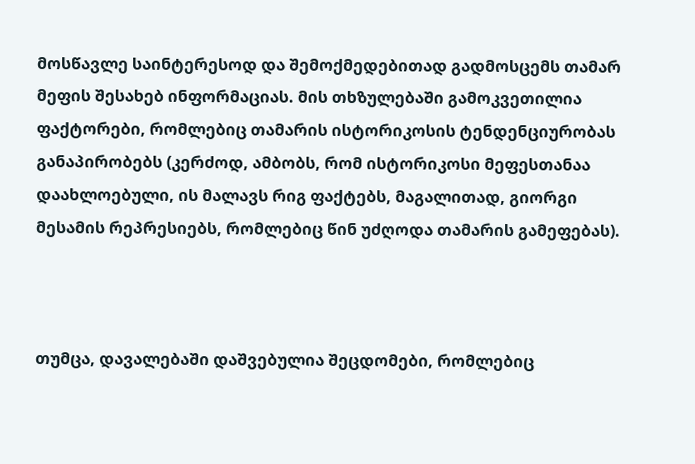მოსწავლე საინტერესოდ და შემოქმედებითად გადმოსცემს თამარ მეფის შესახებ ინფორმაციას. მის თხზულებაში გამოკვეთილია ფაქტორები, რომლებიც თამარის ისტორიკოსის ტენდენციურობას განაპირობებს (კერძოდ, ამბობს, რომ ისტორიკოსი მეფესთანაა დაახლოებული, ის მალავს რიგ ფაქტებს, მაგალითად, გიორგი მესამის რეპრესიებს, რომლებიც წინ უძღოდა თამარის გამეფებას).



თუმცა, დავალებაში დაშვებულია შეცდომები, რომლებიც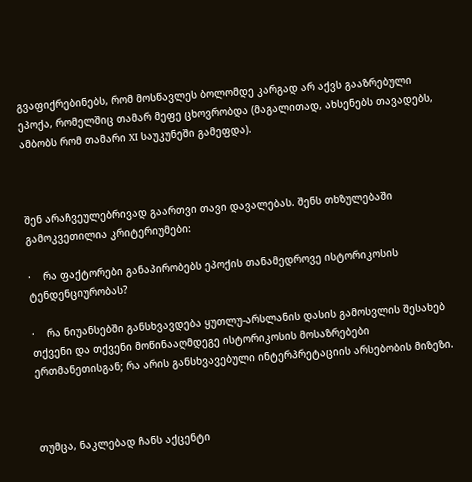გვაფიქრებინებს, რომ მოსწავლეს ბოლომდე კარგად არ აქვს გააზრებული ეპოქა, რომელშიც თამარ მეფე ცხოვრობდა (მაგალითად, ახსენებს თავადებს, ამბობს რომ თამარი XI საუკუნეში გამეფდა).



შენ არაჩვეულებრივად გაართვი თავი დავალებას. შენს თხზულებაში გამოკვეთილია კრიტერიუმები:

·    რა ფაქტორები განაპირობებს ეპოქის თანამედროვე ისტორიკოსის ტენდენციურობას?

·    რა ნიუანსებში განსხვავდება ყუთლუ-არსლანის დასის გამოსვლის შესახებ თქვენი და თქვენი მოწინააღმდეგე ისტორიკოსის მოსაზრებები ერთმანეთისგან; რა არის განსხვავებული ინტერპრეტაციის არსებობის მიზეზი.



თუმცა, ნაკლებად ჩანს აქცენტი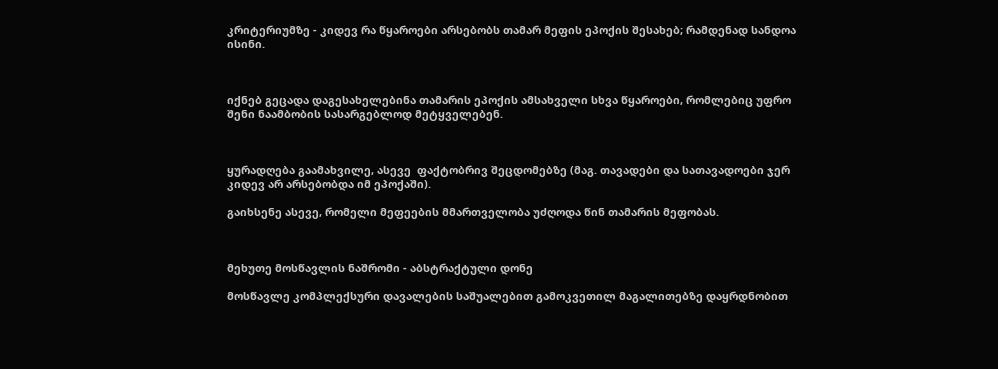კრიტერიუმზე - კიდევ რა წყაროები არსებობს თამარ მეფის ეპოქის შესახებ; რამდენად სანდოა ისინი.



იქნებ გეცადა დაგესახელებინა თამარის ეპოქის ამსახველი სხვა წყაროები, რომლებიც უფრო შენი ნაამბობის სასარგებლოდ მეტყველებენ.



ყურადღება გაამახვილე, ასევე  ფაქტობრივ შეცდომებზე (მაგ. თავადები და სათავადოები ჯერ კიდევ არ არსებობდა იმ ეპოქაში).

გაიხსენე ასევე, რომელი მეფეების მმართველობა უძღოდა წინ თამარის მეფობას.



მეხუთე მოსწავლის ნაშრომი - აბსტრაქტული დონე

მოსწავლე კომპლექსური დავალების საშუალებით გამოკვეთილ მაგალითებზე დაყრდნობით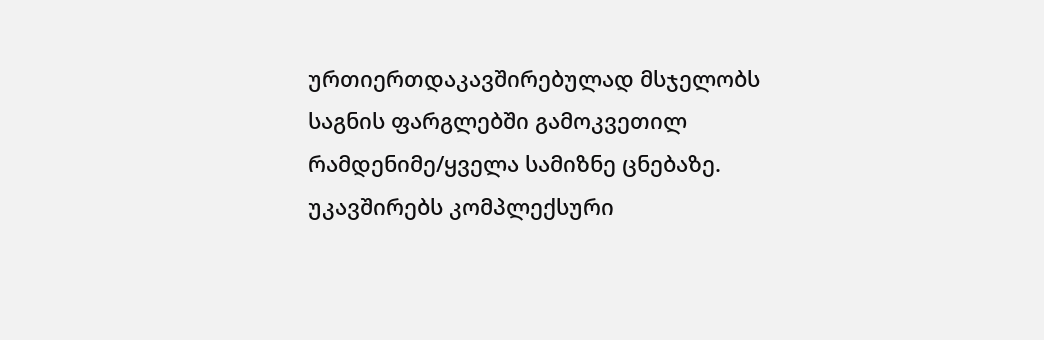ურთიერთდაკავშირებულად მსჯელობს საგნის ფარგლებში გამოკვეთილ რამდენიმე/ყველა სამიზნე ცნებაზე. უკავშირებს კომპლექსური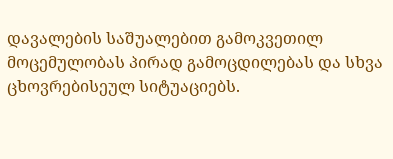დავალების საშუალებით გამოკვეთილ მოცემულობას პირად გამოცდილებას და სხვა ცხოვრებისეულ სიტუაციებს.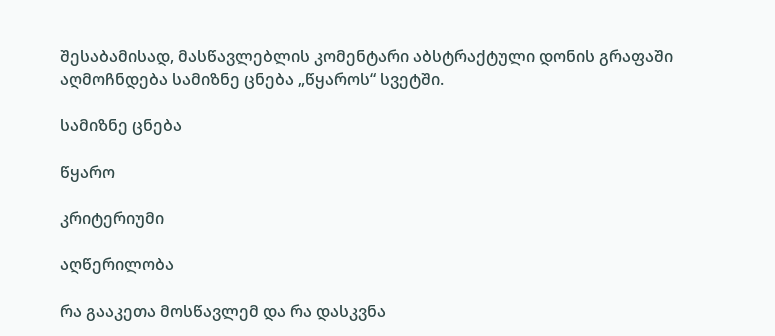შესაბამისად, მასწავლებლის კომენტარი აბსტრაქტული დონის გრაფაში აღმოჩნდება სამიზნე ცნება „წყაროს“ სვეტში.

სამიზნე ცნება

წყარო

კრიტერიუმი

აღწერილობა

რა გააკეთა მოსწავლემ და რა დასკვნა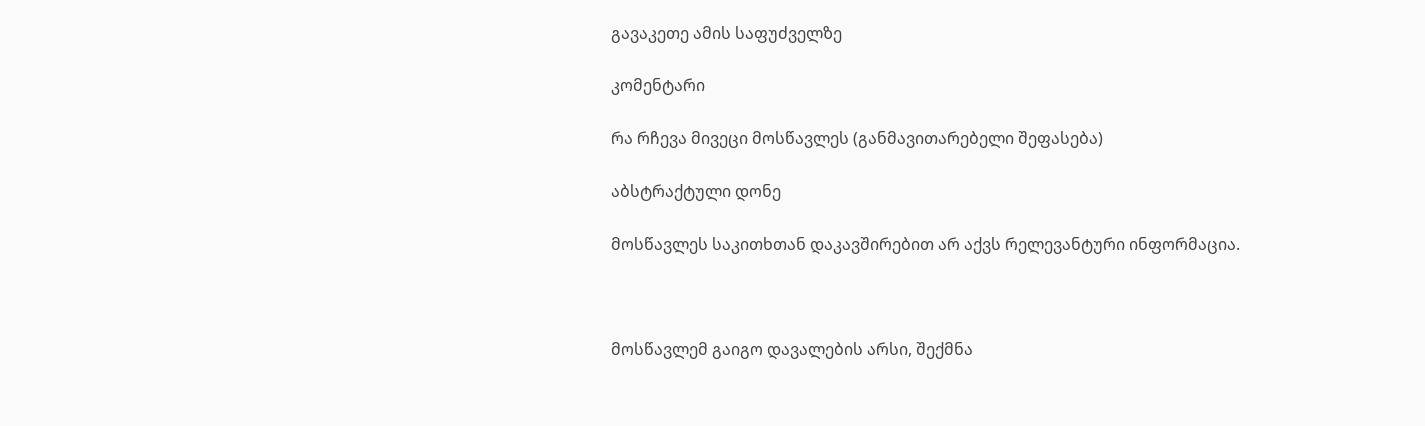გავაკეთე ამის საფუძველზე

კომენტარი

რა რჩევა მივეცი მოსწავლეს (განმავითარებელი შეფასება)

აბსტრაქტული დონე

მოსწავლეს საკითხთან დაკავშირებით არ აქვს რელევანტური ინფორმაცია.



მოსწავლემ გაიგო დავალების არსი, შექმნა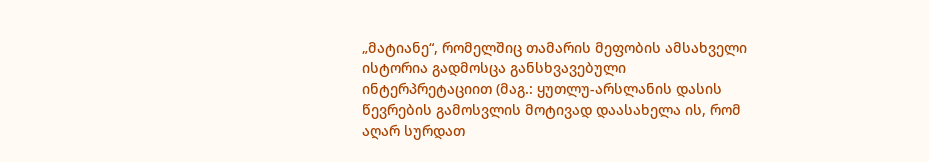„მატიანე“, რომელშიც თამარის მეფობის ამსახველი ისტორია გადმოსცა განსხვავებული ინტერპრეტაციით (მაგ.: ყუთლუ-არსლანის დასის წევრების გამოსვლის მოტივად დაასახელა ის, რომ აღარ სურდათ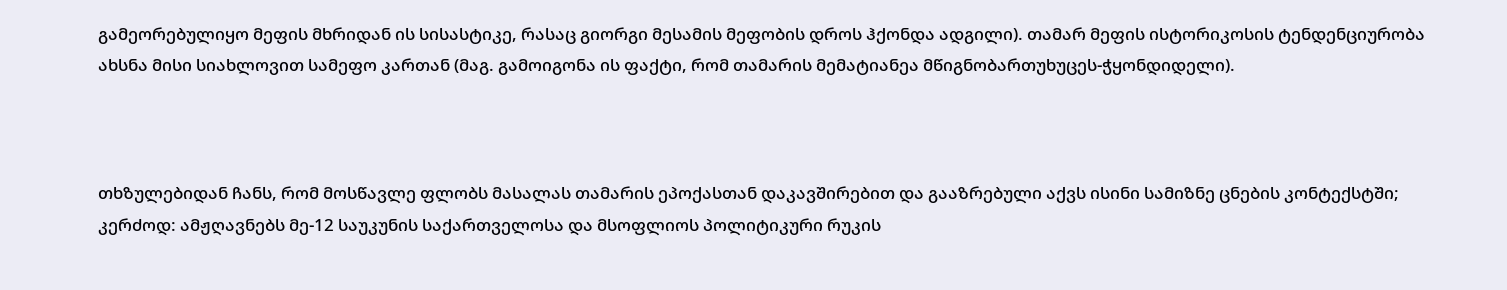გამეორებულიყო მეფის მხრიდან ის სისასტიკე, რასაც გიორგი მესამის მეფობის დროს ჰქონდა ადგილი). თამარ მეფის ისტორიკოსის ტენდენციურობა ახსნა მისი სიახლოვით სამეფო კართან (მაგ. გამოიგონა ის ფაქტი, რომ თამარის მემატიანეა მწიგნობართუხუცეს-ჭყონდიდელი).



თხზულებიდან ჩანს, რომ მოსწავლე ფლობს მასალას თამარის ეპოქასთან დაკავშირებით და გააზრებული აქვს ისინი სამიზნე ცნების კონტექსტში; კერძოდ: ამჟღავნებს მე-12 საუკუნის საქართველოსა და მსოფლიოს პოლიტიკური რუკის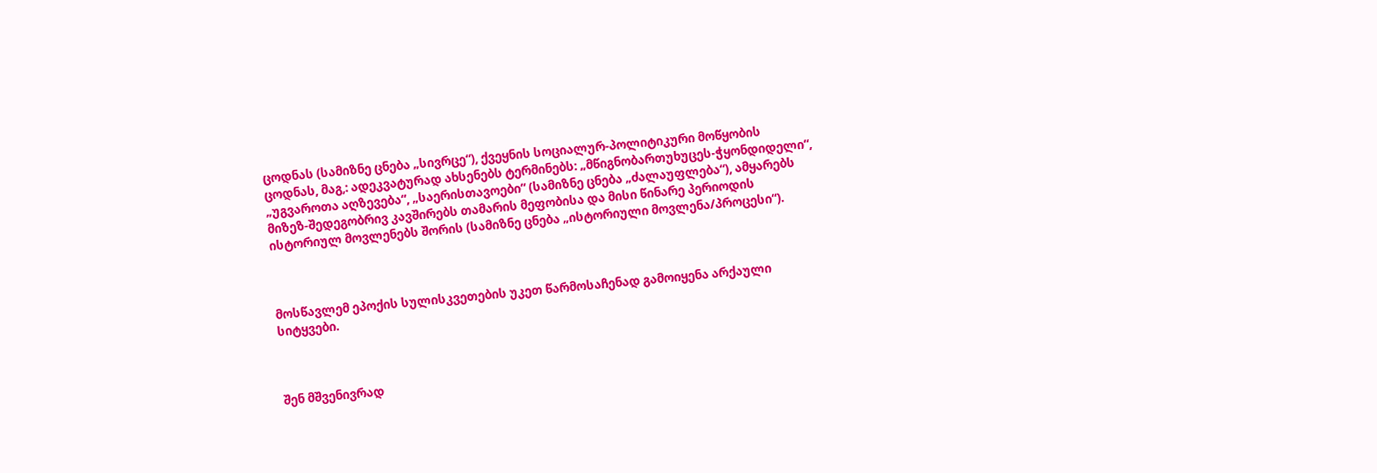ცოდნას (სამიზნე ცნება „სივრცე“), ქვეყნის სოციალურ-პოლიტიკური მოწყობის ცოდნას, მაგ,: ადეკვატურად ახსენებს ტერმინებს: „მწიგნობართუხუცეს-ჭყონდიდელი“, „უგვაროთა აღზევება“, „საერისთავოები“ (სამიზნე ცნება „ძალაუფლება“), ამყარებს მიზეზ-შედეგობრივ კავშირებს თამარის მეფობისა და მისი წინარე პერიოდის ისტორიულ მოვლენებს შორის (სამიზნე ცნება „ისტორიული მოვლენა/პროცესი“).



მოსწავლემ ეპოქის სულისკვეთების უკეთ წარმოსაჩენად გამოიყენა არქაული სიტყვები.



შენ მშვენივრად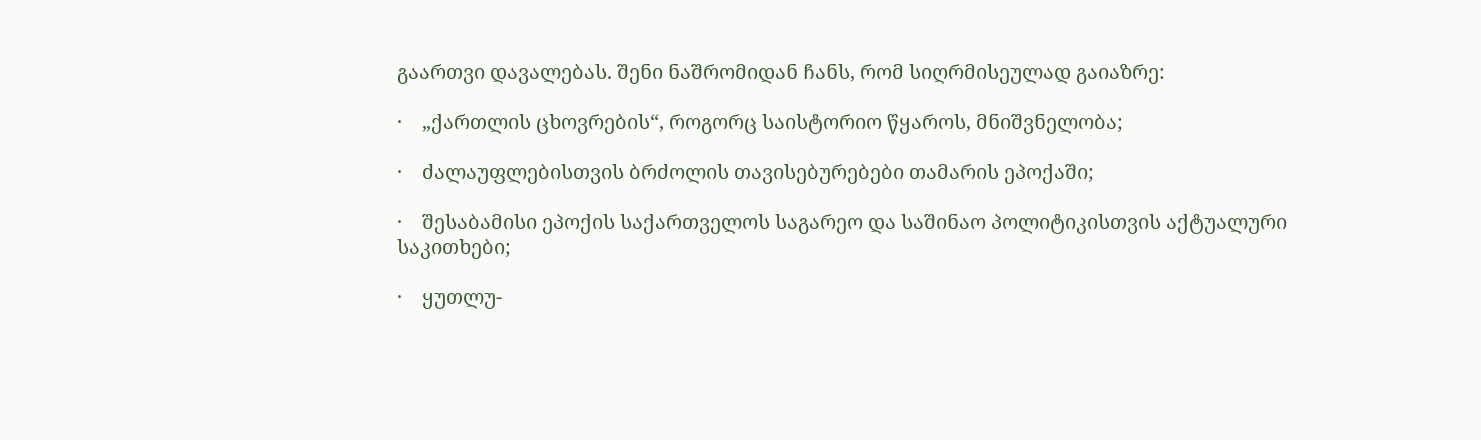გაართვი დავალებას. შენი ნაშრომიდან ჩანს, რომ სიღრმისეულად გაიაზრე:

·    „ქართლის ცხოვრების“, როგორც საისტორიო წყაროს, მნიშვნელობა;

·    ძალაუფლებისთვის ბრძოლის თავისებურებები თამარის ეპოქაში;

·    შესაბამისი ეპოქის საქართველოს საგარეო და საშინაო პოლიტიკისთვის აქტუალური საკითხები;

·    ყუთლუ-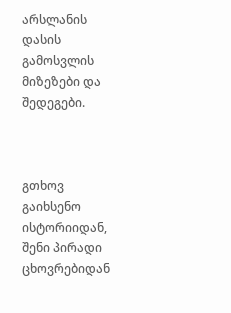არსლანის დასის გამოსვლის მიზეზები და შედეგები.



გთხოვ გაიხსენო ისტორიიდან, შენი პირადი ცხოვრებიდან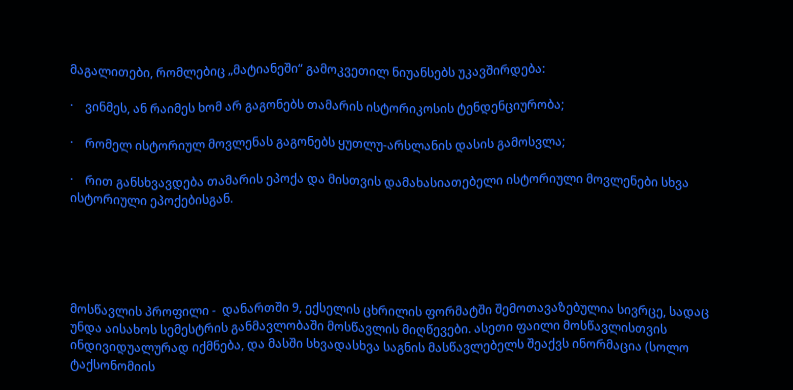მაგალითები, რომლებიც „მატიანეში“ გამოკვეთილ ნიუანსებს უკავშირდება:

·    ვინმეს, ან რაიმეს ხომ არ გაგონებს თამარის ისტორიკოსის ტენდენციურობა;

·    რომელ ისტორიულ მოვლენას გაგონებს ყუთლუ-არსლანის დასის გამოსვლა;

·    რით განსხვავდება თამარის ეპოქა და მისთვის დამახასიათებელი ისტორიული მოვლენები სხვა ისტორიული ეპოქებისგან.





მოსწავლის პროფილი -  დანართში 9, ექსელის ცხრილის ფორმატში შემოთავაზებულია სივრცე, სადაც უნდა აისახოს სემესტრის განმავლობაში მოსწავლის მიღწევები. ასეთი ფაილი მოსწავლისთვის ინდივიდუალურად იქმნება, და მასში სხვადასხვა საგნის მასწავლებელს შეაქვს ინორმაცია (სოლო ტაქსონომიის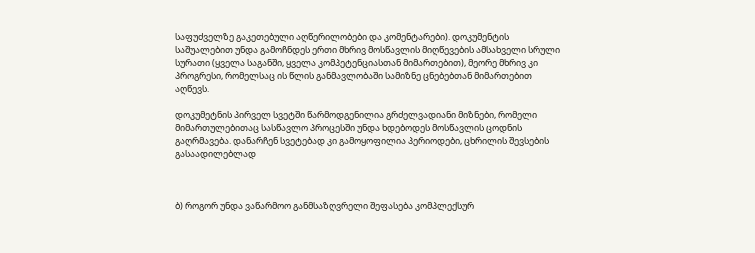საფუძველზე გაკეთებული აღწერილობები და კომენტარები). დოკუმენტის საშუალებით უნდა გამოჩნდეს ერთი მხრივ მოსწავლის მიღწევების ამსახველი სრული სურათი (ყველა საგანში, ყველა კომპეტენციასთან მიმართებით), მეორე მხრივ კი პროგრესი, რომელსაც ის წლის განმავლობაში სამიზნე ცნებებთან მიმართებით აღწევს.

დოკუმეტნის პირველ სვეტში წარმოდგენილია გრძელვადიანი მიზნები, რომელი მიმართულებითაც სასწავლო პროცესში უნდა ხდებოდეს მოსწავლის ცოდნის გაღრმავება. დანარჩენ სვეტებად კი გამოყოფილია პერიოდები, ცხრილის შევსების გასაადილებლად



ბ) როგორ უნდა ვაწარმოო განმსაზღვრელი შეფასება კომპლექსურ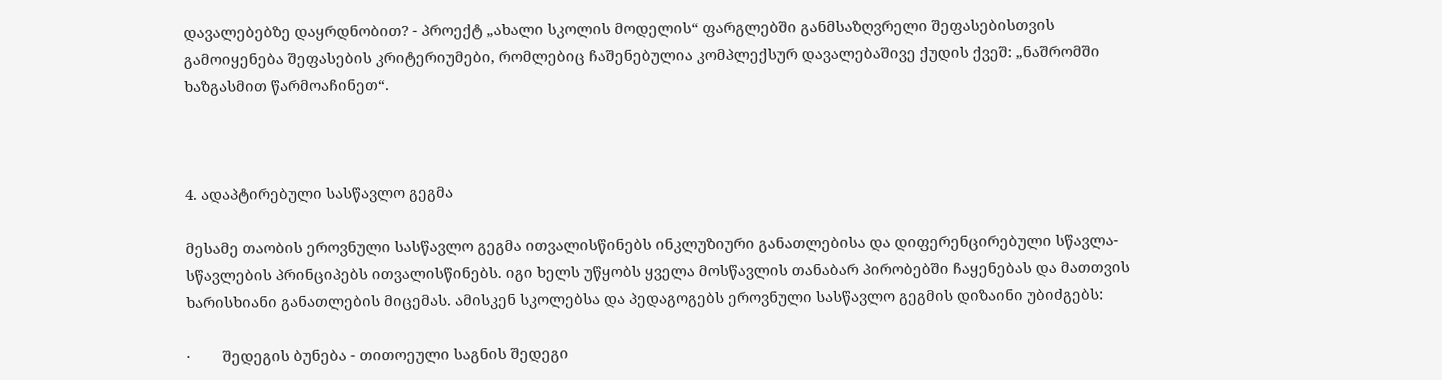დავალებებზე დაყრდნობით? - პროექტ „ახალი სკოლის მოდელის“ ფარგლებში განმსაზღვრელი შეფასებისთვის გამოიყენება შეფასების კრიტერიუმები, რომლებიც ჩაშენებულია კომპლექსურ დავალებაშივე ქუდის ქვეშ: „ნაშრომში ხაზგასმით წარმოაჩინეთ“.



4. ადაპტირებული სასწავლო გეგმა

მესამე თაობის ეროვნული სასწავლო გეგმა ითვალისწინებს ინკლუზიური განათლებისა და დიფერენცირებული სწავლა-სწავლების პრინციპებს ითვალისწინებს. იგი ხელს უწყობს ყველა მოსწავლის თანაბარ პირობებში ჩაყენებას და მათთვის ხარისხიანი განათლების მიცემას. ამისკენ სკოლებსა და პედაგოგებს ეროვნული სასწავლო გეგმის დიზაინი უბიძგებს:

·        შედეგის ბუნება - თითოეული საგნის შედეგი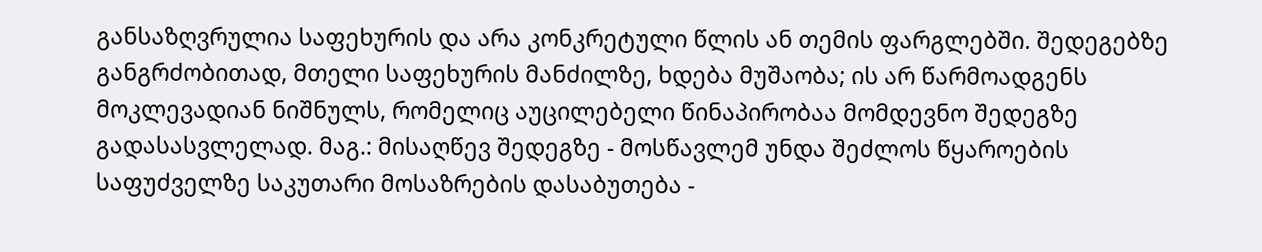განსაზღვრულია საფეხურის და არა კონკრეტული წლის ან თემის ფარგლებში. შედეგებზე განგრძობითად, მთელი საფეხურის მანძილზე, ხდება მუშაობა; ის არ წარმოადგენს მოკლევადიან ნიშნულს, რომელიც აუცილებელი წინაპირობაა მომდევნო შედეგზე გადასასვლელად. მაგ.: მისაღწევ შედეგზე - მოსწავლემ უნდა შეძლოს წყაროების საფუძველზე საკუთარი მოსაზრების დასაბუთება -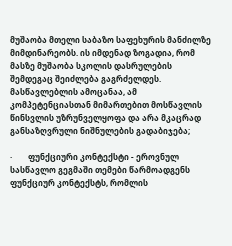მუშაობა მთელი საბაზო საფეხურის მანძილზე მიმდინარეობს. ის იმდენად ზოგადია, რომ მასზე მუშაობა სკოლის დასრულების შემდეგაც შეიძლება გაგრძელდეს. მასწავლებლის ამოცანაა, ამ კომპეტენციასთან მიმართებით მოსწავლის წინსვლის უზრუნველყოფა და არა მკაცრად განსაზღვრული ნიშნულების გადაბიჯება;

·        ფუნქციური კონტექსტი - ეროვნულ სასწავლო გეგმაში თემები წარმოადგენს ფუნქციურ კონტექსტს, რომლის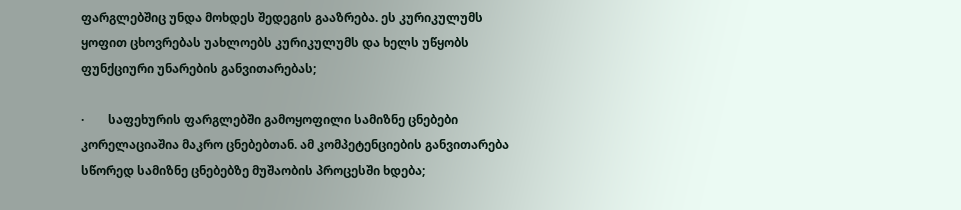ფარგლებშიც უნდა მოხდეს შედეგის გააზრება. ეს კურიკულუმს ყოფით ცხოვრებას უახლოებს კურიკულუმს და ხელს უწყობს ფუნქციური უნარების განვითარებას;

·        საფეხურის ფარგლებში გამოყოფილი სამიზნე ცნებები კორელაციაშია მაკრო ცნებებთან. ამ კომპეტენციების განვითარება სწორედ სამიზნე ცნებებზე მუშაობის პროცესში ხდება;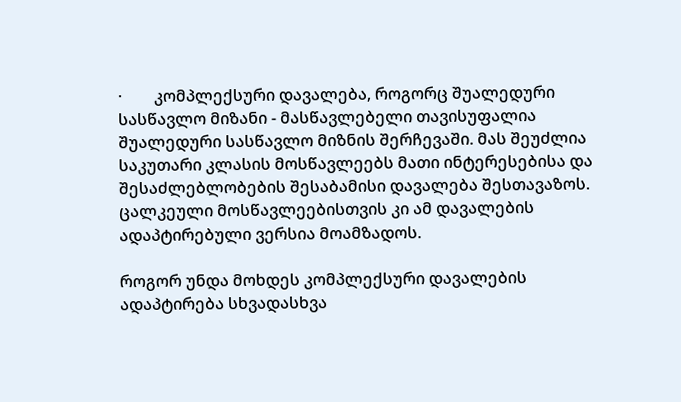·        კომპლექსური დავალება, როგორც შუალედური სასწავლო მიზანი - მასწავლებელი თავისუფალია შუალედური სასწავლო მიზნის შერჩევაში. მას შეუძლია საკუთარი კლასის მოსწავლეებს მათი ინტერესებისა და შესაძლებლობების შესაბამისი დავალება შესთავაზოს. ცალკეული მოსწავლეებისთვის კი ამ დავალების ადაპტირებული ვერსია მოამზადოს.

როგორ უნდა მოხდეს კომპლექსური დავალების ადაპტირება სხვადასხვა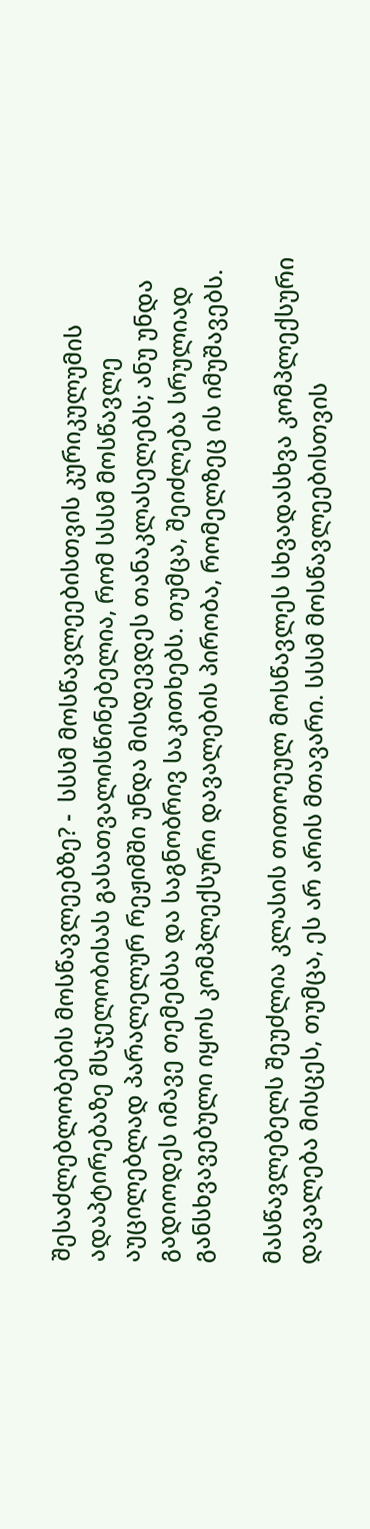შესაძლებლობების მოსწავლეებზე? -  სსსმ მოსწავლეებისთვის კურიკულუმის ადაპტირებაზე მსჯელობისას გასათვალისწინებელია, რომ სსსმ მოსწავლე აუცილებლად პარალელურ რეჟიმში უნდა მისდევდეს თანაკლასელებს; ანუ უნდა გადიოდეს იმავე თემებსა და საგნობრივ საკითხებს. თუმცა, შეიძლება სრულიად განსხვავებული იყოს კომპლექსური დავალების პირობა, რომელზეც ის იმუშავებს.

მასწავლებელს შეუძლია კლასის თითოეულ მოსწავლეს სხვადასხვა კომპლექსური დავალება მისცეს, თუმცა, ეს არ არის მთავარი. სსსმ მოსწავლეებისთვის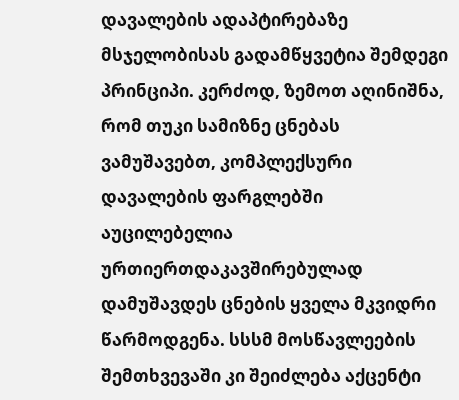დავალების ადაპტირებაზე მსჯელობისას გადამწყვეტია შემდეგი პრინციპი. კერძოდ, ზემოთ აღინიშნა, რომ თუკი სამიზნე ცნებას ვამუშავებთ, კომპლექსური დავალების ფარგლებში აუცილებელია ურთიერთდაკავშირებულად დამუშავდეს ცნების ყველა მკვიდრი წარმოდგენა. სსსმ მოსწავლეების შემთხვევაში კი შეიძლება აქცენტი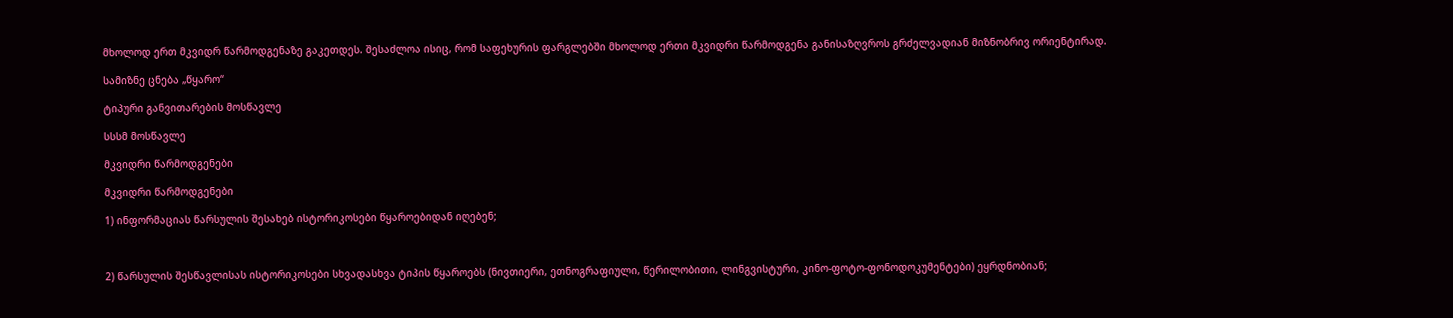მხოლოდ ერთ მკვიდრ წარმოდგენაზე გაკეთდეს. შესაძლოა ისიც, რომ საფეხურის ფარგლებში მხოლოდ ერთი მკვიდრი წარმოდგენა განისაზღვროს გრძელვადიან მიზნობრივ ორიენტირად.

სამიზნე ცნება „წყარო“

ტიპური განვითარების მოსწავლე

სსსმ მოსწავლე

მკვიდრი წარმოდგენები

მკვიდრი წარმოდგენები

1) ინფორმაციას წარსულის შესახებ ისტორიკოსები წყაროებიდან იღებენ;



2) წარსულის შესწავლისას ისტორიკოსები სხვადასხვა ტიპის წყაროებს (ნივთიერი, ეთნოგრაფიული, წერილობითი, ლინგვისტური, კინო-ფოტო-ფონოდოკუმენტები) ეყრდნობიან;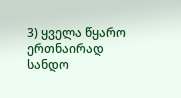3) ყველა წყარო ერთნაირად სანდო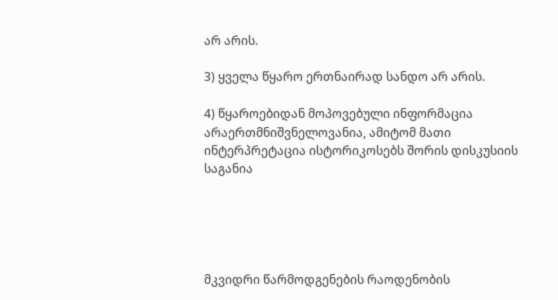არ არის.

3) ყველა წყარო ერთნაირად სანდო არ არის.

4) წყაროებიდან მოპოვებული ინფორმაცია არაერთმნიშვნელოვანია, ამიტომ მათი ინტერპრეტაცია ისტორიკოსებს შორის დისკუსიის საგანია





მკვიდრი წარმოდგენების რაოდენობის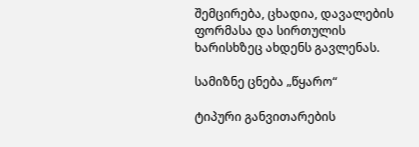შემცირება, ცხადია, დავალების ფორმასა და სირთულის ხარისხზეც ახდენს გავლენას.

სამიზნე ცნება „წყარო“

ტიპური განვითარების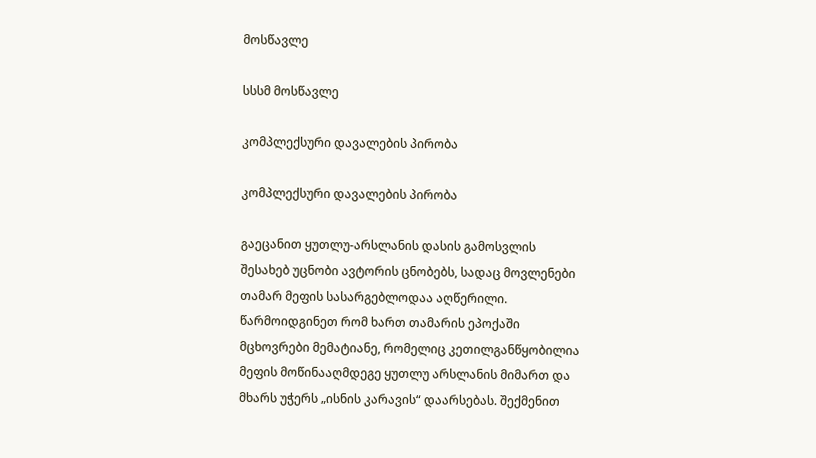მოსწავლე

სსსმ მოსწავლე

კომპლექსური დავალების პირობა

კომპლექსური დავალების პირობა

გაეცანით ყუთლუ-არსლანის დასის გამოსვლის შესახებ უცნობი ავტორის ცნობებს, სადაც მოვლენები თამარ მეფის სასარგებლოდაა აღწერილი. წარმოიდგინეთ რომ ხართ თამარის ეპოქაში მცხოვრები მემატიანე, რომელიც კეთილგანწყობილია მეფის მოწინააღმდეგე ყუთლუ არსლანის მიმართ და მხარს უჭერს „ისნის კარავის“ დაარსებას. შექმენით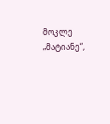მოკლე „მატიანე“,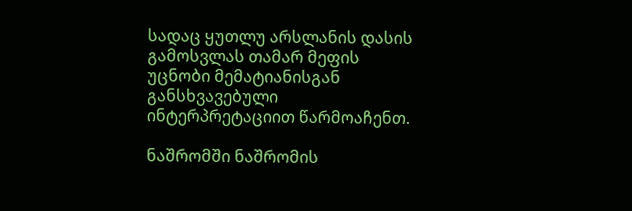სადაც ყუთლუ არსლანის დასის გამოსვლას თამარ მეფის უცნობი მემატიანისგან განსხვავებული ინტერპრეტაციით წარმოაჩენთ.

ნაშრომში ნაშრომის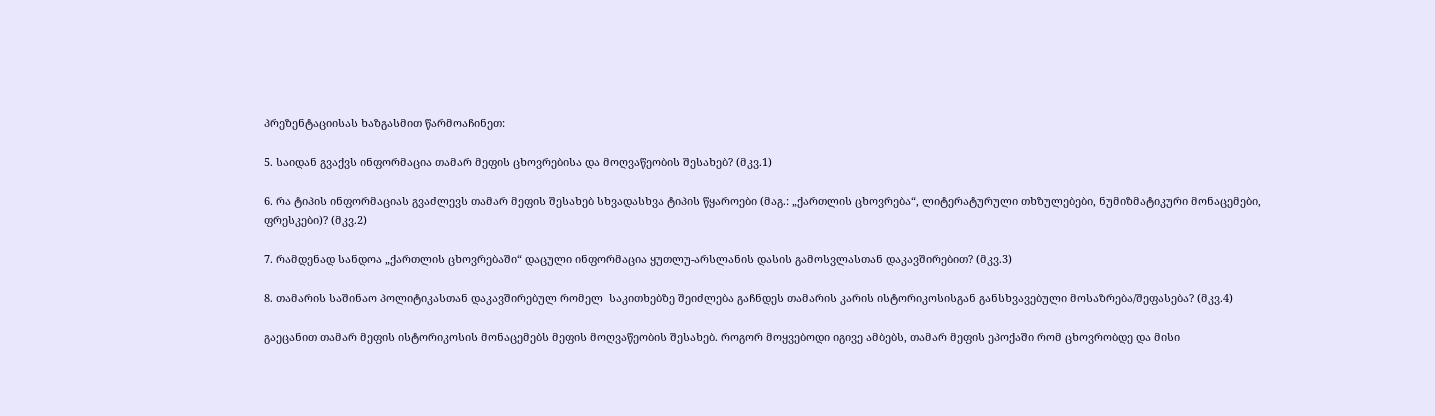პრეზენტაციისას ხაზგასმით წარმოაჩინეთ:

5. საიდან გვაქვს ინფორმაცია თამარ მეფის ცხოვრებისა და მოღვაწეობის შესახებ? (მკვ.1)

6. რა ტიპის ინფორმაციას გვაძლევს თამარ მეფის შესახებ სხვადასხვა ტიპის წყაროები (მაგ.: „ქართლის ცხოვრება“, ლიტერატურული თხზულებები, ნუმიზმატიკური მონაცემები, ფრესკები)? (მკვ.2)

7. რამდენად სანდოა „ქართლის ცხოვრებაში“ დაცული ინფორმაცია ყუთლუ-არსლანის დასის გამოსვლასთან დაკავშირებით? (მკვ.3)

8. თამარის საშინაო პოლიტიკასთან დაკავშირებულ რომელ  საკითხებზე შეიძლება გაჩნდეს თამარის კარის ისტორიკოსისგან განსხვავებული მოსაზრება/შეფასება? (მკვ.4)

გაეცანით თამარ მეფის ისტორიკოსის მონაცემებს მეფის მოღვაწეობის შესახებ. როგორ მოყვებოდი იგივე ამბებს, თამარ მეფის ეპოქაში რომ ცხოვრობდე და მისი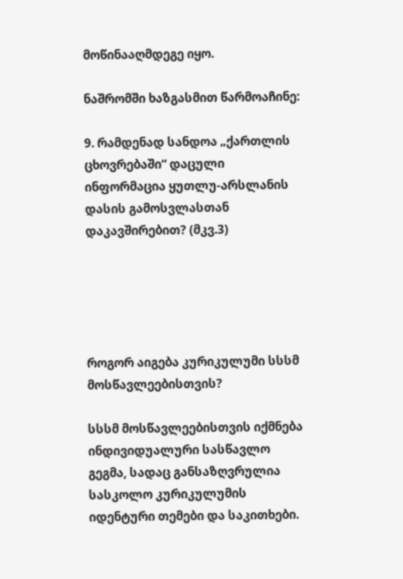მოწინააღმდეგე იყო.

ნაშრომში ხაზგასმით წარმოაჩინე:

9. რამდენად სანდოა „ქართლის ცხოვრებაში“ დაცული ინფორმაცია ყუთლუ-არსლანის დასის გამოსვლასთან დაკავშირებით? (მკვ.3)





როგორ აიგება კურიკულუმი სსსმ მოსწავლეებისთვის?

სსსმ მოსწავლეებისთვის იქმნება ინდივიდუალური სასწავლო გეგმა, სადაც განსაზღვრულია სასკოლო კურიკულუმის იდენტური თემები და საკითხები.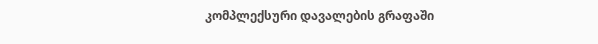კომპლექსური დავალების გრაფაში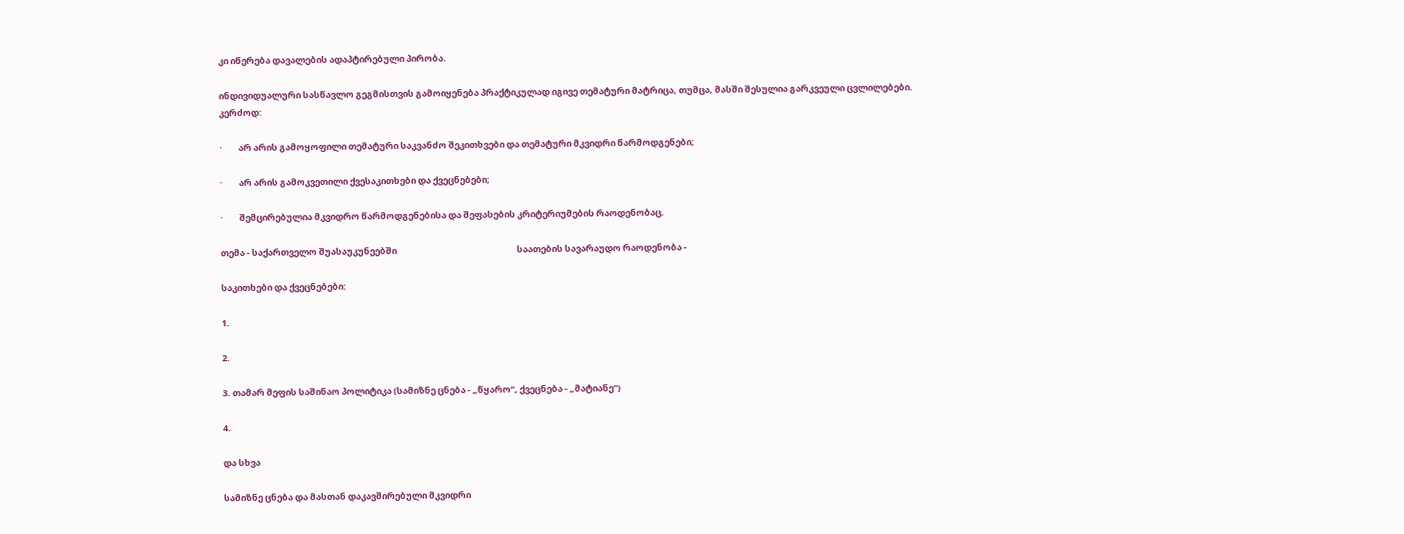კი იწერება დავალების ადაპტირებული პირობა.

ინდივიდუალური სასწავლო გეგმისთვის გამოიყენება პრაქტიკულად იგივე თემატური მატრიცა, თუმცა, მასში შესულია გარკვეული ცვლილებები. კერძოდ:

·        არ არის გამოყოფილი თემატური საკვანძო შეკითხვები და თემატური მკვიდრი წარმოდგენები;

·        არ არის გამოკვეთილი ქვესაკითხები და ქვეცნებები;

·        შემცირებულია მკვიდრო წარმოდგენებისა და შეფასების კრიტერიუმების რაოდენობაც.

თემა - საქართველო შუასაუკუნეებში                                                            საათების სავარაუდო რაოდენობა -

საკითხები და ქვეცნებები:

1.

2.

3. თამარ მეფის საშინაო პოლიტიკა (სამიზნე ცნება - „წყარო“, ქვეცნება - „მატიანე“)

4.

და სხვა

სამიზნე ცნება და მასთან დაკავშირებული მკვიდრი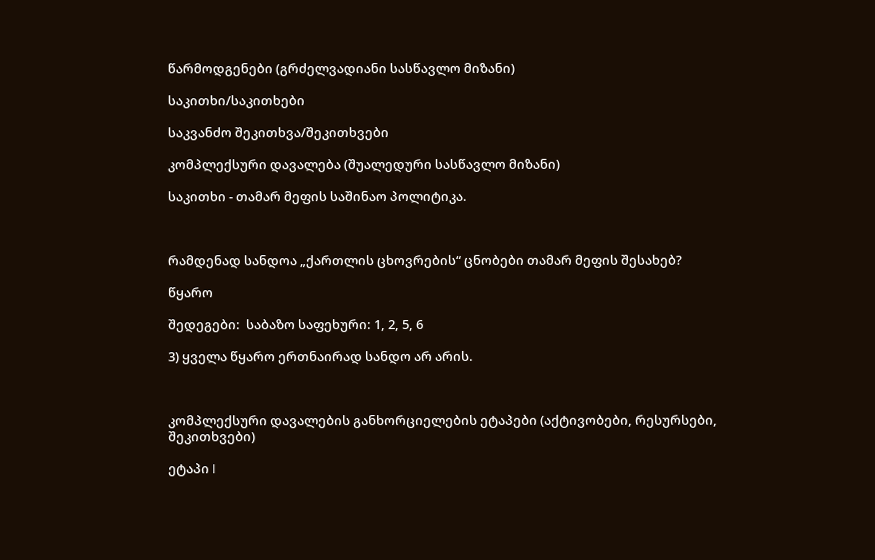წარმოდგენები (გრძელვადიანი სასწავლო მიზანი)

საკითხი/საკითხები

საკვანძო შეკითხვა/შეკითხვები

კომპლექსური დავალება (შუალედური სასწავლო მიზანი)

საკითხი - თამარ მეფის საშინაო პოლიტიკა.



რამდენად სანდოა „ქართლის ცხოვრების“ ცნობები თამარ მეფის შესახებ?

წყარო

შედეგები:  საბაზო საფეხური: 1, 2, 5, 6

3) ყველა წყარო ერთნაირად სანდო არ არის.



კომპლექსური დავალების განხორციელების ეტაპები (აქტივობები, რესურსები, შეკითხვები)

ეტაპი I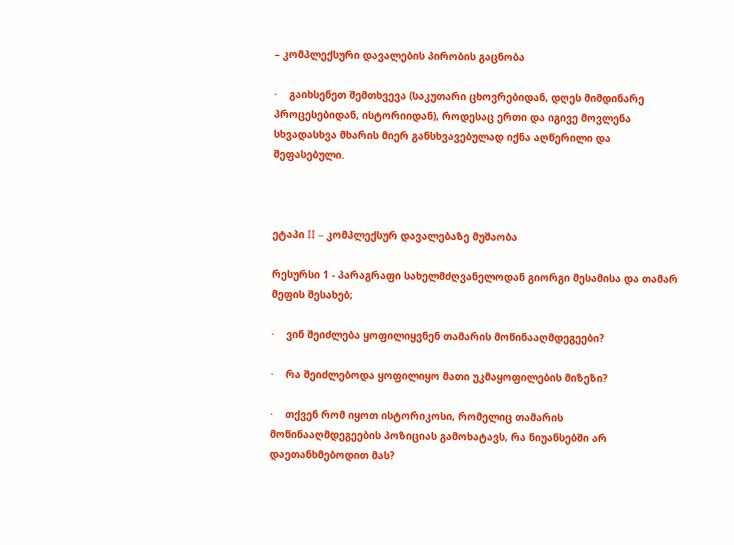– კომპლექსური დავალების პირობის გაცნობა

·    გაიხსენეთ შემთხვევა (საკუთარი ცხოვრებიდან, დღეს მიმდინარე პროცესებიდან, ისტორიიდან), როდესაც ერთი და იგივე მოვლენა სხვადასხვა მხარის მიერ განსხვავებულად იქნა აღწერილი და შეფასებული.



ეტაპი II – კომპლექსურ დავალებაზე მუშაობა

რესურსი 1 - პარაგრაფი სახელმძღვანელოდან გიორგი მესამისა და თამარ მეფის შესახებ;

·    ვინ შეიძლება ყოფილიყვნენ თამარის მოწინააღმდეგეები?

·    რა შეიძლებოდა ყოფილიყო მათი უკმაყოფილების მიზეზი?

·    თქვენ რომ იყოთ ისტორიკოსი, რომელიც თამარის მოწინააღმდეგეების პოზიციას გამოხატავს, რა ნიუანსებში არ დაეთანხმებოდით მას?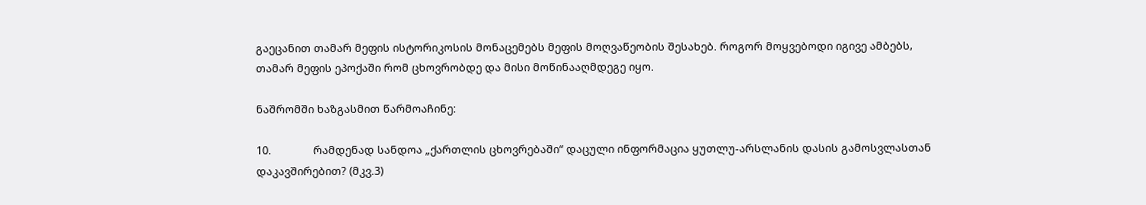გაეცანით თამარ მეფის ისტორიკოსის მონაცემებს მეფის მოღვაწეობის შესახებ. როგორ მოყვებოდი იგივე ამბებს, თამარ მეფის ეპოქაში რომ ცხოვრობდე და მისი მოწინააღმდეგე იყო.

ნაშრომში ხაზგასმით წარმოაჩინე:

10.              რამდენად სანდოა „ქართლის ცხოვრებაში“ დაცული ინფორმაცია ყუთლუ-არსლანის დასის გამოსვლასთან დაკავშირებით? (მკვ.3)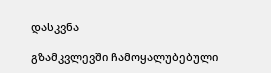დასკვნა

გზამკვლევში ჩამოყალუბებული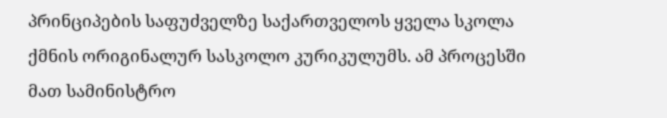პრინციპების საფუძველზე საქართველოს ყველა სკოლა ქმნის ორიგინალურ სასკოლო კურიკულუმს. ამ პროცესში მათ სამინისტრო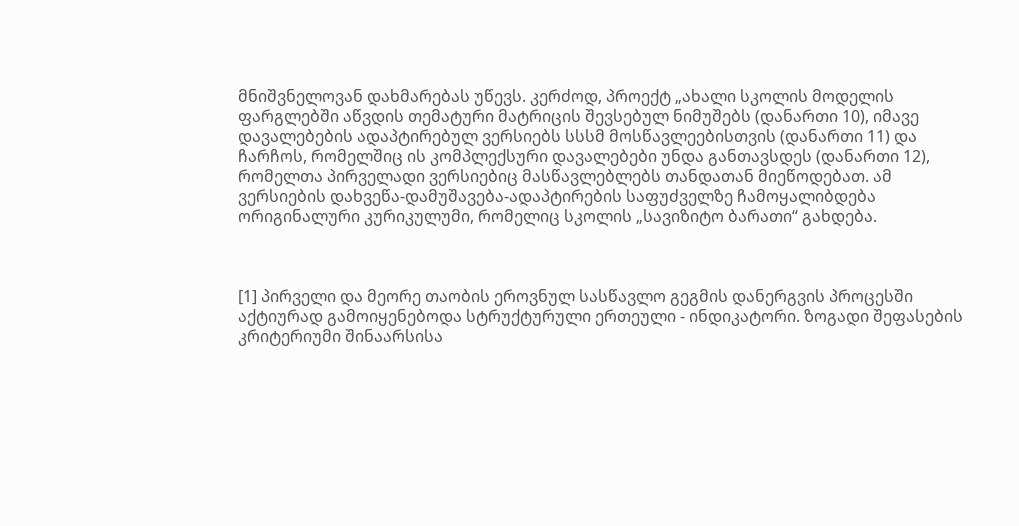მნიშვნელოვან დახმარებას უწევს. კერძოდ, პროექტ „ახალი სკოლის მოდელის ფარგლებში აწვდის თემატური მატრიცის შევსებულ ნიმუშებს (დანართი 10), იმავე დავალებების ადაპტირებულ ვერსიებს სსსმ მოსწავლეებისთვის (დანართი 11) და ჩარჩოს, რომელშიც ის კომპლექსური დავალებები უნდა განთავსდეს (დანართი 12), რომელთა პირველადი ვერსიებიც მასწავლებლებს თანდათან მიეწოდებათ. ამ ვერსიების დახვეწა-დამუშავება-ადაპტირების საფუძველზე ჩამოყალიბდება ორიგინალური კურიკულუმი, რომელიც სკოლის „სავიზიტო ბარათი“ გახდება.



[1] პირველი და მეორე თაობის ეროვნულ სასწავლო გეგმის დანერგვის პროცესში აქტიურად გამოიყენებოდა სტრუქტურული ერთეული - ინდიკატორი. ზოგადი შეფასების კრიტერიუმი შინაარსისა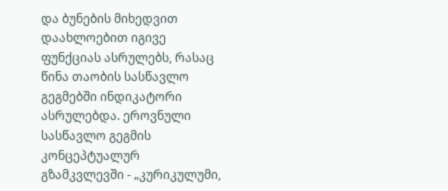და ბუნების მიხედვით დაახლოებით იგივე ფუნქციას ასრულებს, რასაც წინა თაობის სასწავლო გეგმებში ინდიკატორი ასრულებდა. ეროვნული სასწავლო გეგმის კონცეპტუალურ გზამკვლევში - „კურიკულუმი,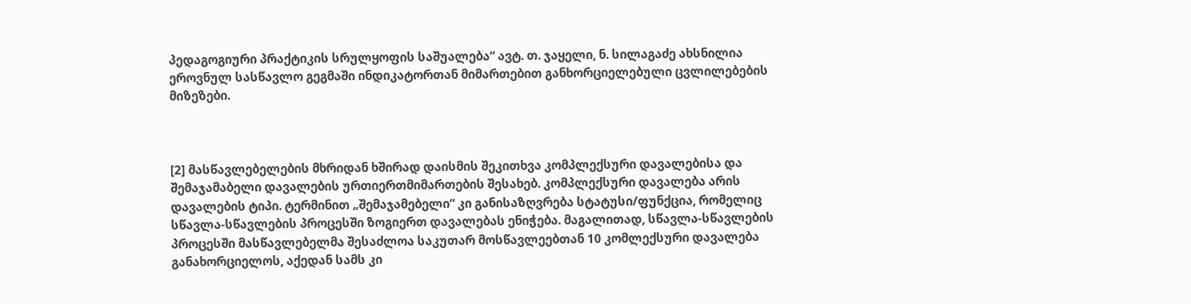პედაგოგიური პრაქტიკის სრულყოფის საშუალება“ ავტ. თ. ჯაყელი, ნ. სილაგაძე ახსნილია ეროვნულ სასწავლო გეგმაში ინდიკატორთან მიმართებით განხორციელებული ცვლილებების მიზეზები.



[2] მასწავლებელების მხრიდან ხშირად დაისმის შეკითხვა კომპლექსური დავალებისა და შემაჯამაბელი დავალების ურთიერთმიმართების შესახებ. კომპლექსური დავალება არის დავალების ტიპი. ტერმინით „შემაჯამებელი“ კი განისაზღვრება სტატუსი/ფუნქცია, რომელიც სწავლა-სწავლების პროცესში ზოგიერთ დავალებას ენიჭება. მაგალითად, სწავლა-სწავლების პროცესში მასწავლებელმა შესაძლოა საკუთარ მოსწავლეებთან 10 კომლექსური დავალება განახორციელოს, აქედან სამს კი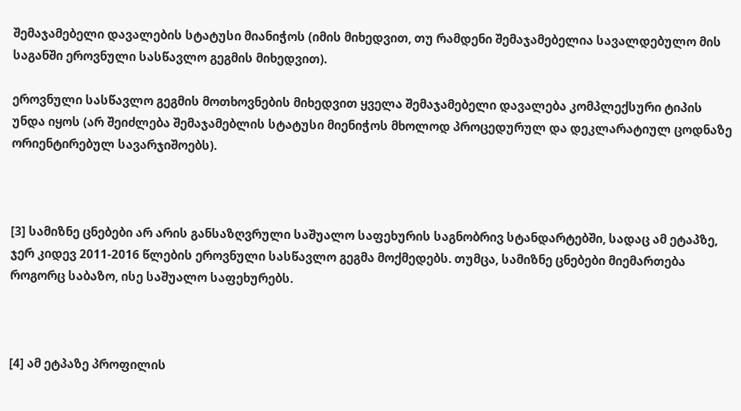შემაჯამებელი დავალების სტატუსი მიანიჭოს (იმის მიხედვით, თუ რამდენი შემაჯამებელია სავალდებულო მის საგანში ეროვნული სასწავლო გეგმის მიხედვით).

ეროვნული სასწავლო გეგმის მოთხოვნების მიხედვით ყველა შემაჯამებელი დავალება კომპლექსური ტიპის უნდა იყოს (არ შეიძლება შემაჯამებლის სტატუსი მიენიჭოს მხოლოდ პროცედურულ და დეკლარატიულ ცოდნაზე ორიენტირებულ სავარჯიშოებს).



[3] სამიზნე ცნებები არ არის განსაზღვრული საშუალო საფეხურის საგნობრივ სტანდარტებში, სადაც ამ ეტაპზე, ჯერ კიდევ 2011-2016 წლების ეროვნული სასწავლო გეგმა მოქმედებს. თუმცა, სამიზნე ცნებები მიემართება როგორც საბაზო, ისე საშუალო საფეხურებს.



[4] ამ ეტპაზე პროფილის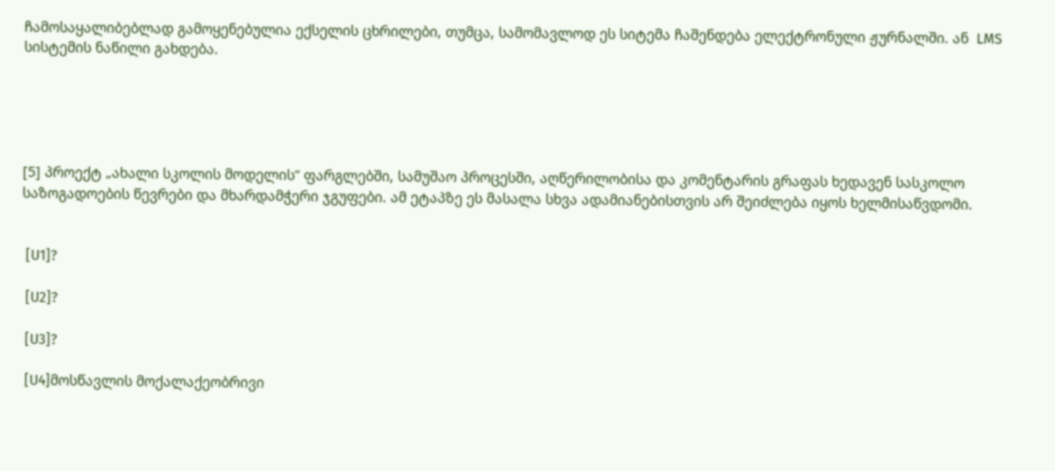ჩამოსაყალიბებლად გამოყენებულია ექსელის ცხრილები, თუმცა, სამომავლოდ ეს სიტემა ჩაშენდება ელექტრონული ჟურნალში. ან  LMS სისტემის ნაწილი გახდება.





[5] პროექტ „ახალი სკოლის მოდელის“ ფარგლებში, სამუშაო პროცესში, აღწერილობისა და კომენტარის გრაფას ხედავენ სასკოლო საზოგადოების წევრები და მხარდამჭერი ჯგუფები. ამ ეტაპზე ეს მასალა სხვა ადამიანებისთვის არ შეიძლება იყოს ხელმისაწვდომი.


 [U1]?

 [U2]?

 [U3]?

 [U4]მოსწავლის მოქალაქეობრივი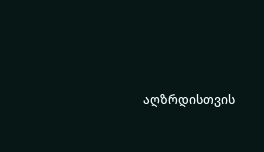აღზრდისთვის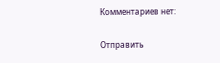Комментариев нет:

Отправить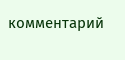комментарий